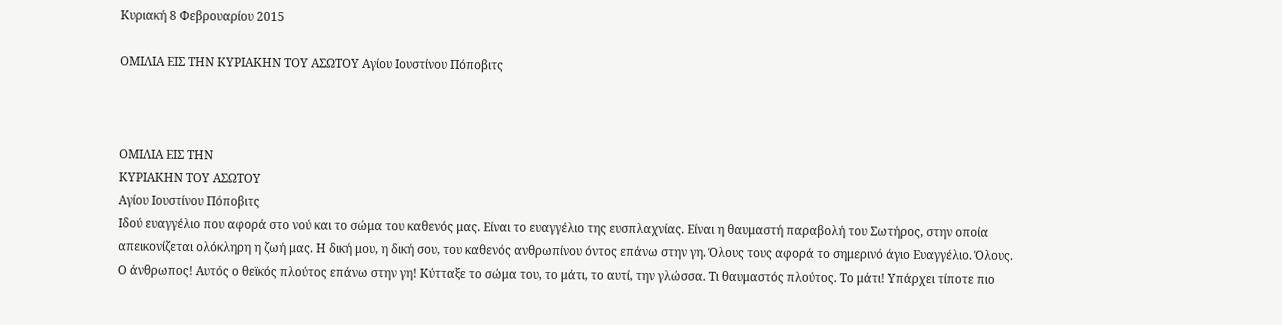Κυριακή 8 Φεβρουαρίου 2015

ΟΜΙΛΙΑ ΕΙΣ ΤΗΝ ΚΥΡΙΑΚΗΝ ΤΟΥ ΑΣΩΤΟΥ Αγίου Ιουστίνου Πόποβιτς



ΟΜΙΛΙΑ ΕΙΣ ΤΗΝ
ΚΥΡΙΑΚΗΝ ΤΟΥ ΑΣΩΤΟΥ
Αγίου Ιουστίνου Πόποβιτς
Ιδού ευαγγέλιο που αφορά στο νού και το σώμα του καθενός μας. Είναι το ευαγγέλιο της ευσπλαχνίας. Είναι η θαυμαστή παραβολή του Σωτήρος, στην οποία απεικονίζεται ολόκληρη η ζωή μας. Η δική μου, η δική σου, του καθενός ανθρωπίνου όντος επάνω στην γη. Όλους τους αφορά το σημερινό άγιο Ευαγγέλιο. Όλους.
Ο άνθρωπος! Αυτός ο θεϊκός πλούτος επάνω στην γη! Κύτταξε το σώμα του, το μάτι, το αυτί, την γλώσσα. Τι θαυμαστός πλούτος. Το μάτι! Υπάρχει τίποτε πιο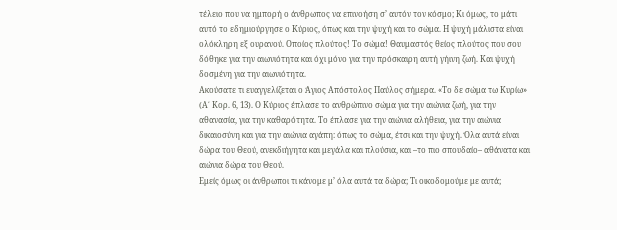τέλειο που να ημπορή ο άνθρωπος να επινοήση σ’ αυτόν τον κόσμο; Κι όμως, το μάτι αυτό το εδημιούργησε ο Κύριος, όπως και την ψυχή και το σώμα. Η ψυχή μάλιστα είναι ολόκληρη εξ ουρανού. Οποίος πλούτος! Το σώμα! Θαυμαστός θείος πλούτος που σου δόθηκε για την αιωνιότητα και όχι μόνο για την πρόσκαιρη αυτή γήινη ζωή. Και ψυχή δοσμένη για την αιωνιότητα.
Ακούσατε τι ευαγγελίζεται ο Άγιος Απόστολος Παύλος σήμερα. «Το δε σώμα τω Κυρίω» (Α΄ Κορ. 6, 13). Ο Κύριος έπλασε το ανθρώπινο σώμα για την αιώνια ζωή, για την αθανασία, για την καθαρότητα. Το έπλασε για την αιώνια αλήθεια, για την αιώνια δικαιοσύνη και για την αιώνια αγάπη: όπως το σώμα, έτσι και την ψυχή. Όλα αυτά είναι δώρα του Θεού, ανεκδιήγητα και μεγάλα και πλούσια, και –το πιο σπουδαίο– αθάνατα και αιώνια δώρα του Θεού.
Εμείς όμως οι άνθρωποι τι κάνομε μ’ όλα αυτά τα δώρα; Τι οικοδομούμε με αυτά;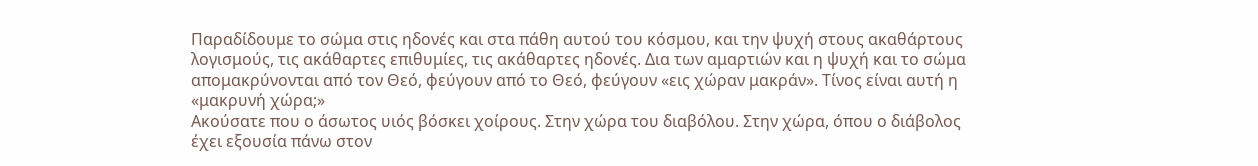Παραδίδουμε το σώμα στις ηδονές και στα πάθη αυτού του κόσμου, και την ψυχή στους ακαθάρτους λογισμούς, τις ακάθαρτες επιθυμίες, τις ακάθαρτες ηδονές. Δια των αμαρτιών και η ψυχή και το σώμα απομακρύνονται από τον Θεό, φεύγουν από το Θεό, φεύγουν «εις χώραν μακράν». Τίνος είναι αυτή η «μακρυνή χώρα;»
Ακούσατε που ο άσωτος υιός βόσκει χοίρους. Στην χώρα του διαβόλου. Στην χώρα, όπου ο διάβολος έχει εξουσία πάνω στον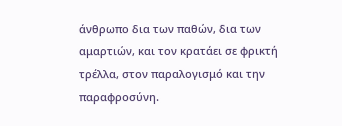άνθρωπο δια των παθών, δια των αμαρτιών, και τον κρατάει σε φρικτή τρέλλα, στον παραλογισμό και την παραφροσύνη.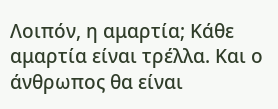Λοιπόν, η αμαρτία; Κάθε αμαρτία είναι τρέλλα. Και ο άνθρωπος θα είναι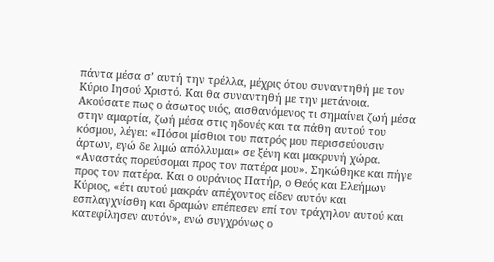πάντα μέσα σ’ αυτή την τρέλλα, μέχρις ότου συναντηθή με τον Κύριο Ιησού Χριστό. Και θα συναντηθή με την μετάνοια.
Ακούσατε πως ο άσωτος υιός, αισθανόμενος τι σημαίνει ζωή μέσα στην αμαρτία, ζωή μέσα στις ηδονές και τα πάθη αυτού του κόσμου, λέγει: «Πόσοι μίσθιοι του πατρός μου περισσεύουσιν άρτων, εγώ δε λιμώ απόλλυμαι» σε ξένη και μακρυνή χώρα. «Αναστάς πορεύσομαι προς τον πατέρα μου». Σηκώθηκε και πήγε προς τον πατέρα. Και ο ουράνιος Πατήρ, ο Θεός και Ελεήμων Κύριος, «έτι αυτού μακράν απέχοντος είδεν αυτόν και εσπλαγχνίσθη και δραμών επέπεσεν επί τον τράχηλον αυτού και κατεφίλησεν αυτόν», ενώ συγχρόνως ο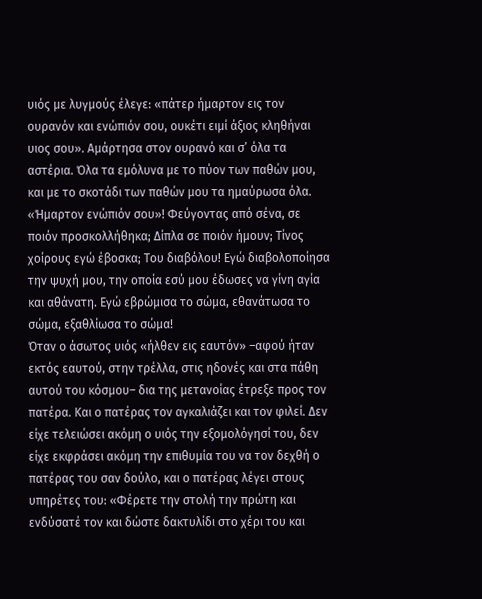υιός με λυγμούς έλεγε: «πάτερ ήμαρτον εις τον ουρανόν και ενώπιόν σου, ουκέτι ειμί άξιος κληθήναι υιος σου». Αμάρτησα στον ουρανό και σ’ όλα τα αστέρια. Όλα τα εμόλυνα με το πύον των παθών μου, και με το σκοτάδι των παθών μου τα ημαύρωσα όλα. «Ήμαρτον ενώπιόν σου»! Φεύγοντας από σένα, σε ποιόν προσκολλήθηκα; Δίπλα σε ποιόν ήμουν; Τίνος χοίρους εγώ έβοσκα; Του διαβόλου! Εγώ διαβολοποίησα την ψυχή μου, την οποία εσύ μου έδωσες να γίνη αγία και αθάνατη. Εγώ εβρώμισα το σώμα, εθανάτωσα το σώμα, εξαθλίωσα το σώμα!
Όταν ο άσωτος υιός «ήλθεν εις εαυτόν» –αφού ήταν εκτός εαυτού, στην τρέλλα, στις ηδονές και στα πάθη αυτού του κόσμου– δια της μετανοίας έτρεξε προς τον πατέρα. Και ο πατέρας τον αγκαλιάζει και τον φιλεί. Δεν είχε τελειώσει ακόμη ο υιός την εξομολόγησί του, δεν είχε εκφράσει ακόμη την επιθυμία του να τον δεχθή ο πατέρας του σαν δούλο, και ο πατέρας λέγει στους υπηρέτες του: «Φέρετε την στολή την πρώτη και ενδύσατέ τον και δώστε δακτυλίδι στο χέρι του και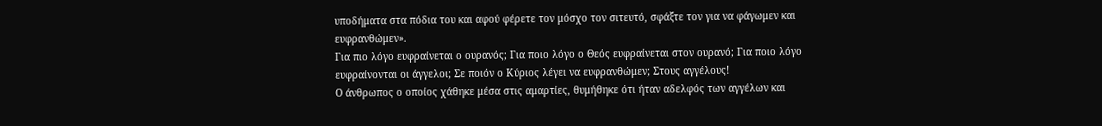υποδήματα στα πόδια του και αφού φέρετε τον μόσχο τον σιτευτό, σφάξτε τον για να φάγωμεν και ευφρανθώμεν».
Για πιο λόγο ευφραίνεται ο ουρανός; Για ποιο λόγο ο Θεός ευφραίνεται στον ουρανό; Για ποιο λόγο ευφραίνονται οι άγγελοι; Σε ποιόν ο Κύριος λέγει να ευφρανθώμεν; Στους αγγέλους!
Ο άνθρωπος ο οποίος χάθηκε μέσα στις αμαρτίες, θυμήθηκε ότι ήταν αδελφός των αγγέλων και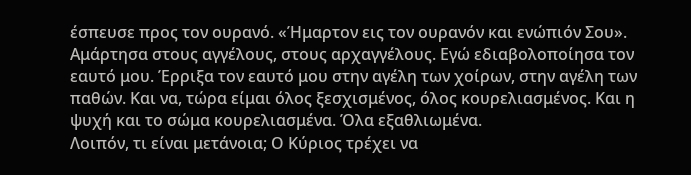έσπευσε προς τον ουρανό. «Ήμαρτον εις τον ουρανόν και ενώπιόν Σου». Αμάρτησα στους αγγέλους, στους αρχαγγέλους. Εγώ εδιαβολοποίησα τον εαυτό μου. Έρριξα τον εαυτό μου στην αγέλη των χοίρων, στην αγέλη των παθών. Και να, τώρα είμαι όλος ξεσχισμένος, όλος κουρελιασμένος. Και η ψυχή και το σώμα κουρελιασμένα. Όλα εξαθλιωμένα.
Λοιπόν, τι είναι μετάνοια; Ο Κύριος τρέχει να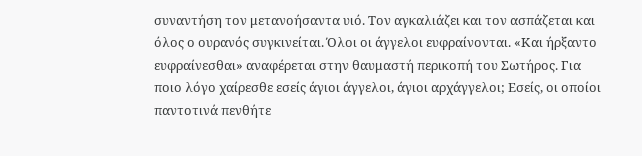συναντήση τον μετανοήσαντα υιό. Τον αγκαλιάζει και τον ασπάζεται και όλος ο ουρανός συγκινείται. Όλοι οι άγγελοι ευφραίνονται. «Και ήρξαντο ευφραίνεσθαι» αναφέρεται στην θαυμαστή περικοπή του Σωτήρος. Για ποιο λόγο χαίρεσθε εσείς άγιοι άγγελοι, άγιοι αρχάγγελοι; Εσείς, οι οποίοι παντοτινά πενθήτε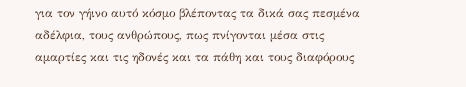για τον γήινο αυτό κόσμο βλέποντας τα δικά σας πεσμένα αδέλφια, τους ανθρώπους, πως πνίγονται μέσα στις αμαρτίες και τις ηδονές και τα πάθη και τους διαφόρους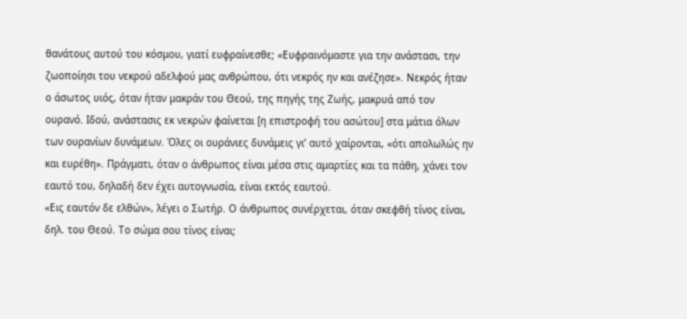θανάτους αυτού του κόσμου, γιατί ευφραίνεσθε; «Ευφραινόμαστε για την ανάστασι, την ζωοποίησι του νεκρού αδελφού μας ανθρώπου, ότι νεκρός ην και ανέζησε». Νεκρός ήταν ο άσωτος υιός, όταν ήταν μακράν του Θεού, της πηγής της Ζωής, μακρυά από τον ουρανό. Ιδού, ανάστασις εκ νεκρών φαίνεται [η επιστροφή του ασώτου] στα μάτια όλων των ουρανίων δυνάμεων. Όλες οι ουράνιες δυνάμεις γι’ αυτό χαίρονται, «ότι απολωλώς ην και ευρέθη». Πράγματι, όταν ο άνθρωπος είναι μέσα στις αμαρτίες και τα πάθη, χάνει τον εαυτό του, δηλαδή δεν έχει αυτογνωσία, είναι εκτός εαυτού.
«Εις εαυτόν δε ελθών», λέγει ο Σωτήρ. Ο άνθρωπος συνέρχεται, όταν σκεφθή τίνος είναι, δηλ. του Θεού. Το σώμα σου τίνος είναι;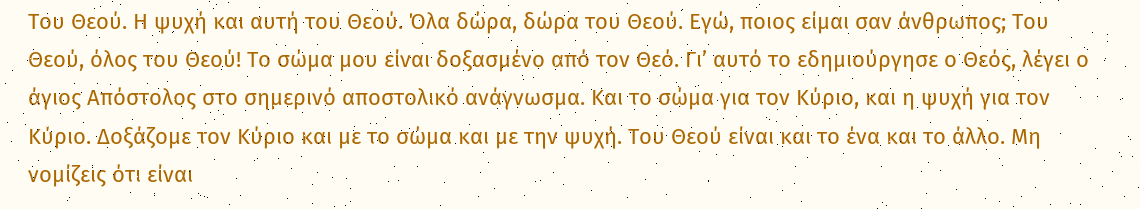Του Θεού. Η ψυχή και αυτή του Θεού. Όλα δώρα, δώρα του Θεού. Εγώ, ποιος είμαι σαν άνθρωπος; Του Θεού, όλος του Θεού! Το σώμα μου είναι δοξασμένο από τον Θεό. Γι’ αυτό το εδημιούργησε ο Θεός, λέγει ο άγιος Απόστολος στο σημερινό αποστολικό ανάγνωσμα. Και το σώμα για τον Κύριο, και η ψυχή για τον Κύριο. Δοξάζομε τον Κύριο και με το σώμα και με την ψυχή. Του Θεού είναι και το ένα και το άλλο. Μη νομίζεις ότι είναι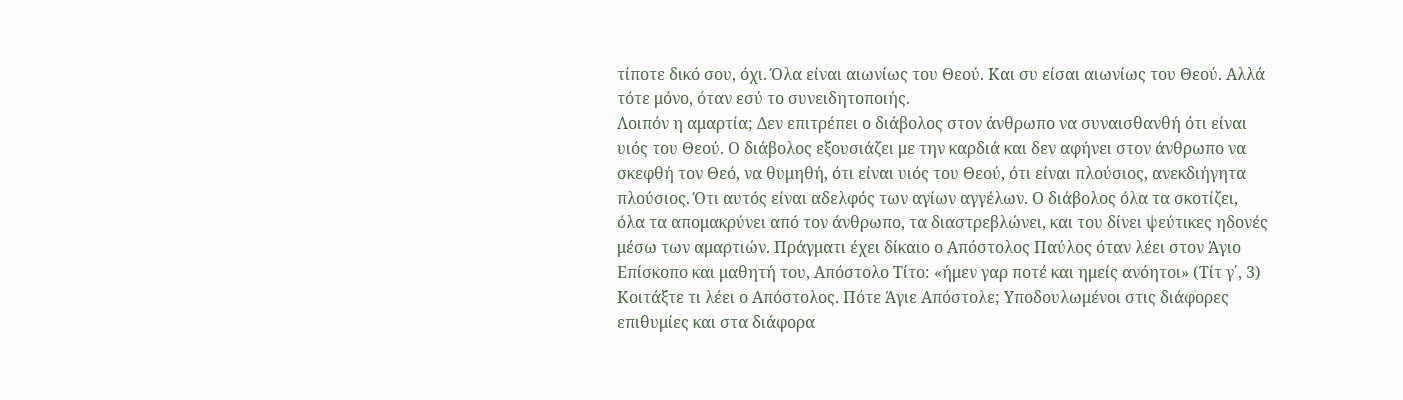τίποτε δικό σου, όχι. Όλα είναι αιωνίως του Θεού. Και συ είσαι αιωνίως του Θεού. Αλλά τότε μόνο, όταν εσύ το συνειδητοποιής.
Λοιπόν η αμαρτία; Δεν επιτρέπει ο διάβολος στον άνθρωπο να συναισθανθή ότι είναι υιός του Θεού. Ο διάβολος εξουσιάζει με την καρδιά και δεν αφήνει στον άνθρωπο να σκεφθή τον Θεό, να θυμηθή, ότι είναι υιός του Θεού, ότι είναι πλούσιος, ανεκδιήγητα πλούσιος. Ότι αυτός είναι αδελφός των αγίων αγγέλων. Ο διάβολος όλα τα σκοτίζει, όλα τα απομακρύνει από τον άνθρωπο, τα διαστρεβλώνει, και του δίνει ψεύτικες ηδονές μέσω των αμαρτιών. Πράγματι έχει δίκαιο ο Απόστολος Παύλος όταν λέει στον Άγιο Επίσκοπο και μαθητή του, Απόστολο Τίτο: «ήμεν γαρ ποτέ και ημείς ανόητοι» (Τίτ γ΄, 3) Κοιτάξτε τι λέει ο Απόστολος. Πότε Άγιε Απόστολε; Υποδουλωμένοι στις διάφορες επιθυμίες και στα διάφορα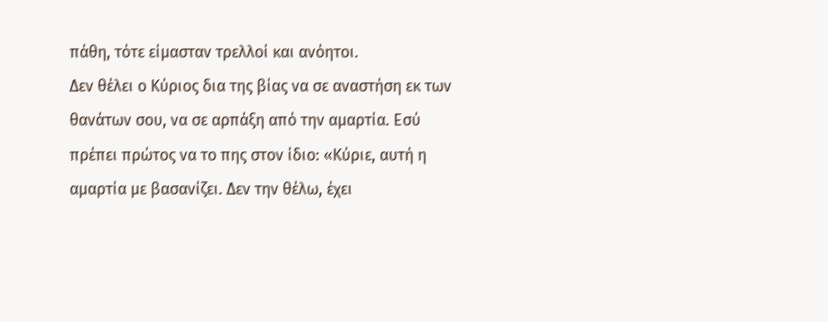πάθη, τότε είμασταν τρελλοί και ανόητοι.
Δεν θέλει ο Κύριος δια της βίας να σε αναστήση εκ των θανάτων σου, να σε αρπάξη από την αμαρτία. Εσύ πρέπει πρώτος να το πης στον ίδιο: «Κύριε, αυτή η αμαρτία με βασανίζει. Δεν την θέλω, έχει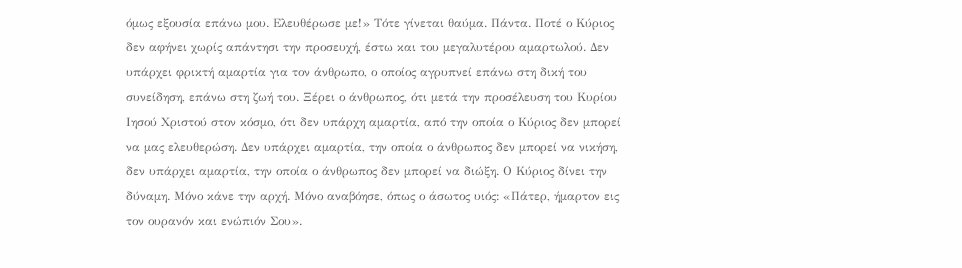όμως εξουσία επάνω μου. Ελευθέρωσε με!» Τότε γίνεται θαύμα. Πάντα. Ποτέ ο Κύριος δεν αφήνει χωρίς απάντησι την προσευχή, έστω και του μεγαλυτέρου αμαρτωλού. Δεν υπάρχει φρικτή αμαρτία για τον άνθρωπο, ο οποίος αγρυπνεί επάνω στη δική του συνείδηση, επάνω στη ζωή του. Ξέρει ο άνθρωπος, ότι μετά την προσέλευση του Κυρίου Ιησού Χριστού στον κόσμο, ότι δεν υπάρχη αμαρτία, από την οποία ο Κύριος δεν μπορεί να μας ελευθερώση. Δεν υπάρχει αμαρτία, την οποία ο άνθρωπος δεν μπορεί να νικήση, δεν υπάρχει αμαρτία, την οποία ο άνθρωπος δεν μπορεί να διώξη. Ο Κύριος δίνει την δύναμη. Μόνο κάνε την αρχή. Μόνο αναβόησε, όπως ο άσωτος υιός: «Πάτερ, ήμαρτον εις τον ουρανόν και ενώπιόν Σου».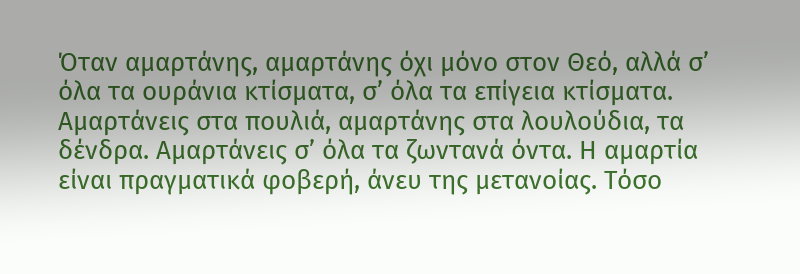Όταν αμαρτάνης, αμαρτάνης όχι μόνο στον Θεό, αλλά σ’ όλα τα ουράνια κτίσματα, σ’ όλα τα επίγεια κτίσματα. Αμαρτάνεις στα πουλιά, αμαρτάνης στα λουλούδια, τα δένδρα. Αμαρτάνεις σ’ όλα τα ζωντανά όντα. Η αμαρτία είναι πραγματικά φοβερή, άνευ της μετανοίας. Τόσο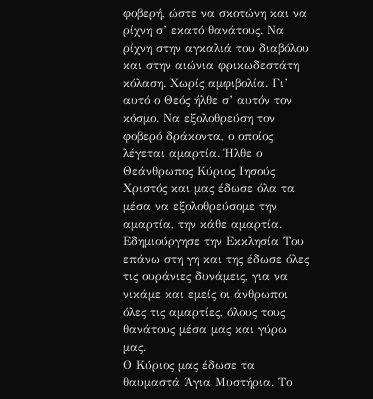φοβερή, ώστε να σκοτώνη και να ρίχνη σ’ εκατό θανάτους. Να ρίχνη στην αγκαλιά του διαβόλου και στην αιώνια φρικωδεστάτη κόλαση. Χωρίς αμφιβολία. Γι’ αυτό ο Θεός ήλθε σ’ αυτόν τον κόσμο. Να εξολοθρεύση τον φοβερό δράκοντα, ο οποίος λέγεται αμαρτία. Ήλθε ο Θεάνθρωπος Κύριος Ιησούς Χριστός και μας έδωσε όλα τα μέσα να εξολοθρεύσομε την αμαρτία, την κάθε αμαρτία. Εδημιούργησε την Εκκλησία Του επάνω στη γη και της έδωσε όλες τις ουράνιες δυνάμεις, για να νικάμε και εμείς οι άνθρωποι όλες τις αμαρτίες, όλους τους θανάτους μέσα μας και γύρω μας.
Ο Κύριος μας έδωσε τα θαυμαστά Άγια Μυστήρια. Το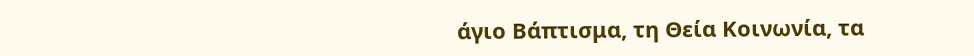άγιο Βάπτισμα, τη Θεία Κοινωνία, τα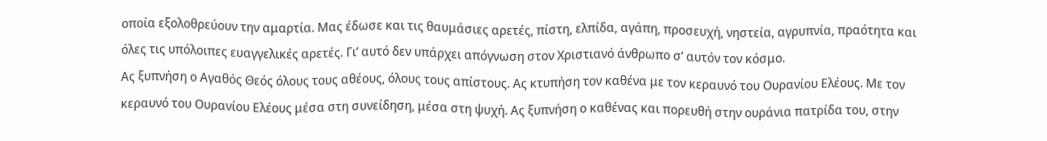οποία εξολοθρεύουν την αμαρτία. Μας έδωσε και τις θαυμάσιες αρετές, πίστη, ελπίδα, αγάπη, προσευχή, νηστεία, αγρυπνία, πραότητα και όλες τις υπόλοιπες ευαγγελικές αρετές. Γι’ αυτό δεν υπάρχει απόγνωση στον Χριστιανό άνθρωπο σ’ αυτόν τον κόσμο.
Ας ξυπνήση ο Αγαθός Θεός όλους τους αθέους, όλους τους απίστους. Ας κτυπήση τον καθένα με τον κεραυνό του Ουρανίου Ελέους. Με τον κεραυνό του Ουρανίου Ελέους μέσα στη συνείδηση, μέσα στη ψυχή. Ας ξυπνήση ο καθένας και πορευθή στην ουράνια πατρίδα του, στην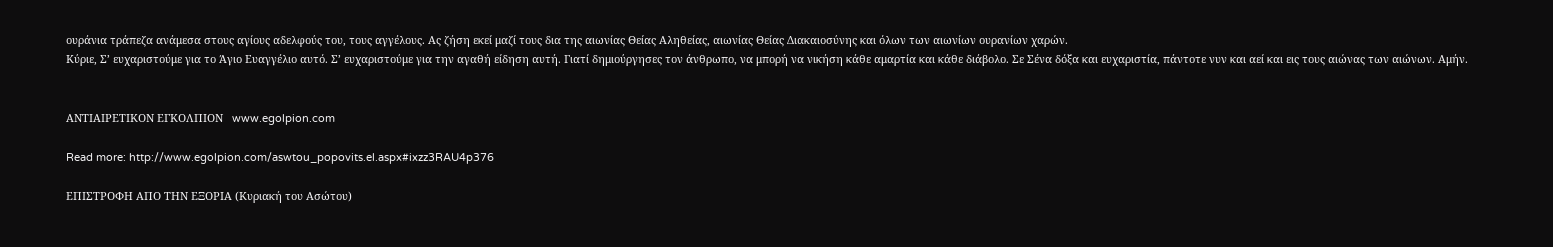ουράνια τράπεζα ανάμεσα στους αγίους αδελφούς του, τους αγγέλους. Ας ζήση εκεί μαζί τους δια της αιωνίας Θείας Αληθείας, αιωνίας Θείας Διακαιοσύνης και όλων των αιωνίων ουρανίων χαρών.
Κύριε, Σ’ ευχαριστούμε για το Άγιο Ευαγγέλιο αυτό. Σ’ ευχαριστούμε για την αγαθή είδηση αυτή. Γιατί δημιούργησες τον άνθρωπο, να μπορή να νικήση κάθε αμαρτία και κάθε διάβολο. Σε Σένα δόξα και ευχαριστία, πάντοτε νυν και αεί και εις τους αιώνας των αιώνων. Αμήν.


ΑΝΤΙΑΙΡΕΤΙΚΟΝ ΕΓΚΟΛΠΙΟΝ   www.egolpion.com

Read more: http://www.egolpion.com/aswtou_popovits.el.aspx#ixzz3RAU4p376

ΕΠΙΣΤΡΟΦΗ ΑΠΟ ΤΗΝ ΕΞΟΡΙΑ (Κυριακή του Ασώτου)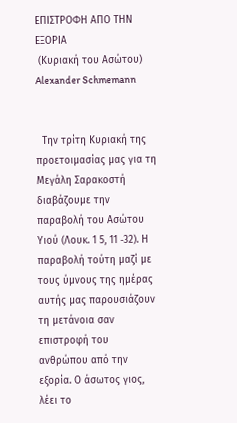ΕΠΙΣΤΡΟΦΗ ΑΠΟ ΤΗΝ ΕΞΟΡΙΑ
 (Κυριακή του Ασώτου)
Alexander Schmemann


  Την τρίτη Κυριακή της προετοιμασίας μας για τη Μεγάλη Σαρακοστή διαβάζουμε την παραβολή του Ασώτου Υιού (Λουκ. 1 5, 11 ‐32). Η παραβολή τούτη μαζί με τους ύμνους της ημέρας αυτής μας παρουσιάζουν τη μετάνοια σαν επιστροφή του ανθρώπου από την εξορία. Ο άσωτος γιος, λέει το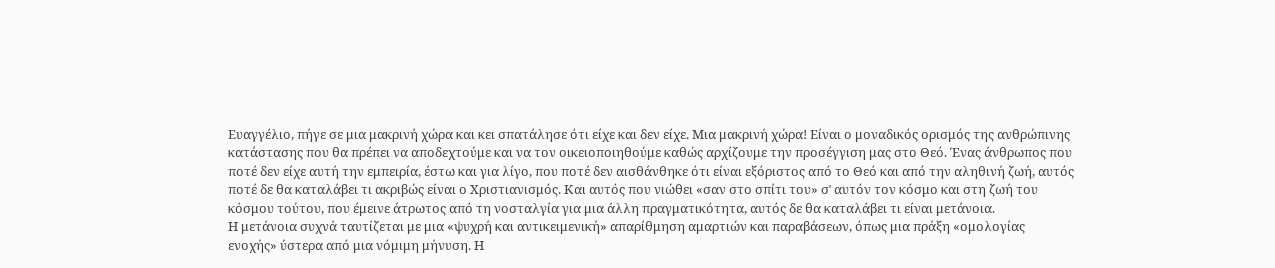Ευαγγέλιο, πήγε σε μια μακρινή χώρα και κει σπατάλησε ότι είχε και δεν είχε. Μια μακρινή χώρα! Είναι ο μοναδικός ορισμός της ανθρώπινης κατάστασης που θα πρέπει να αποδεχτούμε και να τον οικειοποιηθούμε καθώς αρχίζουμε την προσέγγιση μας στο Θεό. Ένας άνθρωπος που ποτέ δεν είχε αυτή την εμπειρία, έστω και για λίγο, που ποτέ δεν αισθάνθηκε ότι είναι εξόριστος από το Θεό και από την αληθινή ζωή, αυτός ποτέ δε θα καταλάβει τι ακριβώς είναι ο Χριστιανισμός. Και αυτός που νιώθει «σαν στο σπίτι του» σʹ αυτόν τον κόσμο και στη ζωή του κόσμου τούτου, που έμεινε άτρωτος από τη νοσταλγία για μια άλλη πραγματικότητα, αυτός δε θα καταλάβει τι είναι μετάνοια.
Η μετάνοια συχνά ταυτίζεται με μια «ψυχρή και αντικειμενική» απαρίθμηση αμαρτιών και παραβάσεων, όπως μια πράξη «ομολογίας ενοχής» ύστερα από μια νόμιμη μήνυση. Η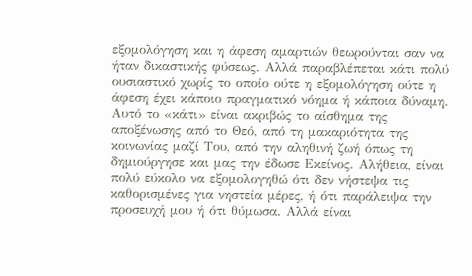εξομολόγηση και η άφεση αμαρτιών θεωρούνται σαν να ήταν δικαστικής φύσεως. Αλλά παραβλέπεται κάτι πολύ ουσιαστικό χωρίς το οποίο ούτε η εξομολόγηση ούτε η άφεση έχει κάποιο πραγματικό νόημα ή κάποια δύναμη. Αυτό το «κάτι» είναι ακριβώς το αίσθημα της αποξένωσης από το Θεό, από τη μακαριότητα της κοινωνίας μαζί Του, από την αληθινή ζωή όπως τη δημιούργησε και μας την έδωσε Εκείνος. Αλήθεια, είναι πολύ εύκολο να εξομολογηθώ ότι δεν νήστεψα τις καθορισμένες για νηστεία μέρες, ή ότι παράλειψα την προσευχή μου ή ότι θύμωσα. Αλλά είναι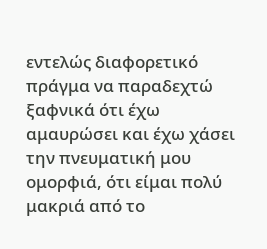εντελώς διαφορετικό πράγμα να παραδεχτώ ξαφνικά ότι έχω αμαυρώσει και έχω χάσει την πνευματική μου ομορφιά, ότι είμαι πολύ μακριά από το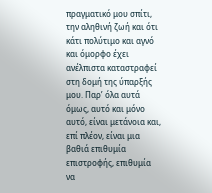πραγματικό μου σπίτι, την αληθινή ζωή και ότι κάτι πολύτιμο και αγνό και όμορφο έχει ανέλπιστα καταστραφεί στη δομή της ύπαρξής μου. Παρʹ όλα αυτά όμως, αυτό και μόνο αυτό, είναι μετάνοια και, επί πλέον, είναι μια βαθιά επιθυμία επιστροφής, επιθυμία να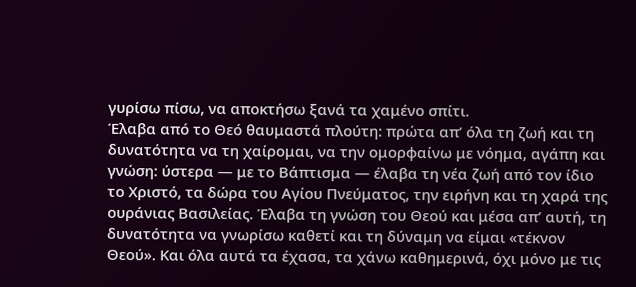γυρίσω πίσω, να αποκτήσω ξανά τα χαμένο σπίτι.
Έλαβα από το Θεό θαυμαστά πλούτη: πρώτα απ’ όλα τη ζωή και τη δυνατότητα να τη χαίρομαι, να την ομορφαίνω με νόημα, αγάπη και γνώση: ύστερα — με το Βάπτισμα — έλαβα τη νέα ζωή από τον ίδιο το Χριστό, τα δώρα του Αγίου Πνεύματος, την ειρήνη και τη χαρά της ουράνιας Βασιλείας. Έλαβα τη γνώση του Θεού και μέσα απ’ αυτή, τη δυνατότητα να γνωρίσω καθετί και τη δύναμη να είμαι «τέκνον Θεού». Και όλα αυτά τα έχασα, τα χάνω καθημερινά, όχι μόνο με τις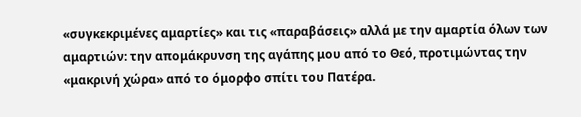«συγκεκριμένες αμαρτίες» και τις «παραβάσεις» αλλά με την αμαρτία όλων των αμαρτιών: την απομάκρυνση της αγάπης μου από το Θεό, προτιμώντας την «μακρινή χώρα» από το όμορφο σπίτι του Πατέρα.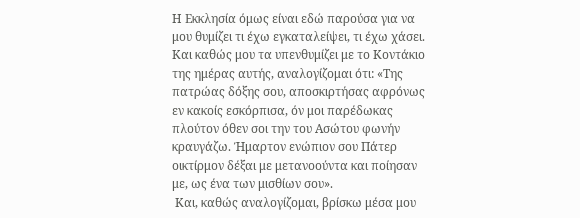Η Εκκλησία όμως είναι εδώ παρούσα για να μου θυμίζει τι έχω εγκαταλείψει, τι έχω χάσει. Και καθώς μου τα υπενθυμίζει με το Κοντάκιο της ημέρας αυτής, αναλογίζομαι ότι: «Της πατρώας δόξης σου, αποσκιρτήσας αφρόνως εν κακοίς εσκόρπισα, όν μοι παρέδωκας πλούτον όθεν σοι την του Ασώτου φωνήν κραυγάζω. Ήμαρτον ενώπιον σου Πάτερ οικτίρμον δέξαι με μετανοούντα και ποίησαν με, ως ένα των μισθίων σου».
 Και, καθώς αναλογίζομαι, βρίσκω μέσα μου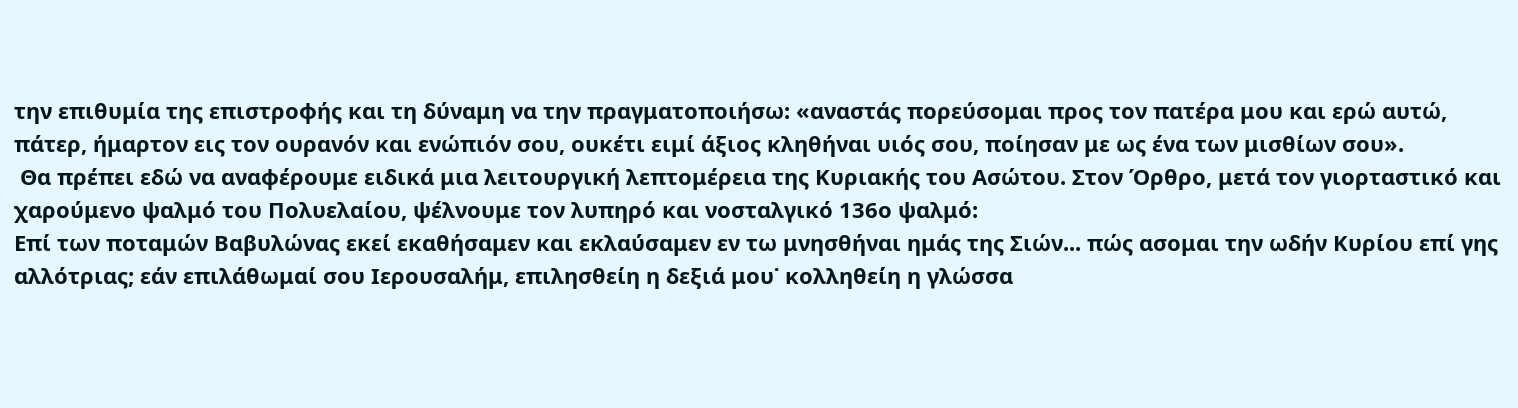την επιθυμία της επιστροφής και τη δύναμη να την πραγματοποιήσω: «αναστάς πορεύσομαι προς τον πατέρα μου και ερώ αυτώ, πάτερ, ήμαρτον εις τον ουρανόν και ενώπιόν σου, ουκέτι ειμί άξιος κληθήναι υιός σου, ποίησαν με ως ένα των μισθίων σου».
 Θα πρέπει εδώ να αναφέρουμε ειδικά μια λειτουργική λεπτομέρεια της Κυριακής του Ασώτου. Στον Όρθρο, μετά τον γιορταστικό και χαρούμενο ψαλμό του Πολυελαίου, ψέλνουμε τον λυπηρό και νοσταλγικό 136ο ψαλμό:
Επί των ποταμών Βαβυλώνας εκεί εκαθήσαμεν και εκλαύσαμεν εν τω μνησθήναι ημάς της Σιών... πώς ασομαι την ωδήν Κυρίου επί γης αλλότριας; εάν επιλάθωμαί σου Ιερουσαλήμ, επιλησθείη η δεξιά μου˙ κολληθείη η γλώσσα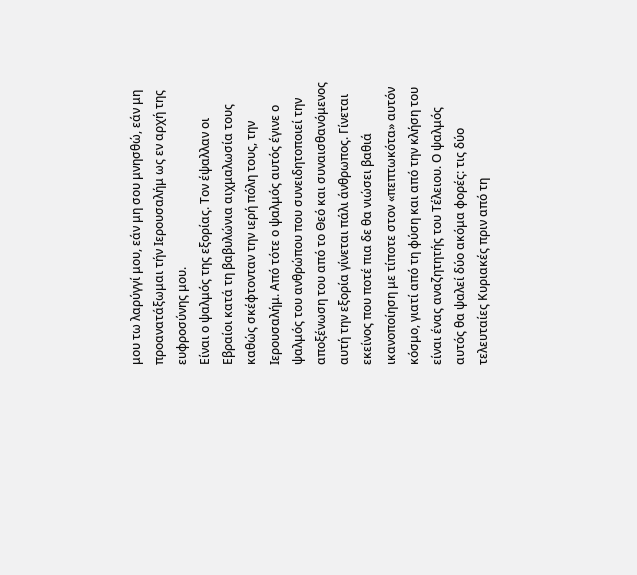μου τω λαρύγγί μου, εάν μη σου μνησθώ, εάν μη προανατάξωμαι τήν Ιερουσαλήμ ως εν αρχή της ευφροσύνης μου.
Είναι ο ψαλμός της εξορίας. Τον έψαλλαν οι Εβραίοι κατά τη βαβυλώνια αιχμαλωσία τους καθώς σκέφτονταν την ιερή πόλη τους, την Ιερουσαλήμ. Από τότε ο ψαλμός αυτός έγινε ο ψαλμός του ανθρώπου που συνειδητοποιεί την αποξένωση του από το Θεό και συναισθανόμενος αυτή την εξορία γίνεται πάλι άνθρωπος. Γίνεται εκείνος που ποτέ πια δε θα νιώσει βαθιά ικανοποίηση με τίποτε στον «πεπτωκότα» αυτόν κόσμο, γιατί από τη φύση και από την κλήση του είναι ένας αναζητητής του Τέλειου. Ο ψαλμός αυτός θα ψαλεί δύο ακόμα φορές: τις δύο τελευταίες Κυριακές πριν από τη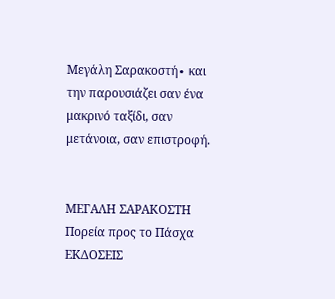Μεγάλη Σαρακοστή∙ και την παρουσιάζει σαν ένα μακρινό ταξίδι, σαν μετάνοια, σαν επιστροφή.


ΜΕΓΑΛΗ ΣΑΡΑΚΟΣΤΗ
Πορεία προς το Πάσχα
ΕΚΔΟΣΕΙΣ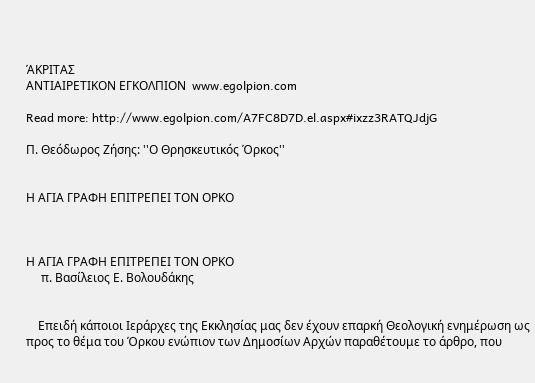ΆΚΡΙΤΑΣ
ΑΝΤΙΑΙΡΕΤΙΚΟΝ ΕΓΚΟΛΠΙΟΝ  www.egolpion.com

Read more: http://www.egolpion.com/A7FC8D7D.el.aspx#ixzz3RATQJdjG

Π. Θεόδωρος Ζήσης: ''Ο Θρησκευτικός Όρκος''


Η ΑΓΙΑ ΓΡΑΦΗ ΕΠΙΤΡΕΠΕΙ ΤΟΝ ΟΡΚΟ



Η ΑΓΙΑ ΓΡΑΦΗ ΕΠΙΤΡΕΠΕΙ ΤΟΝ ΟΡΚΟ
     π. Βασίλειος Ε. Βολουδάκης


    Επειδή κάποιοι Ιεράρχες της Εκκλησίας μας δεν έχουν επαρκή Θεολογική ενημέρωση ως προς το θέμα του Όρκου ενώπιον των Δημοσίων Αρχών παραθέτουμε το άρθρο, που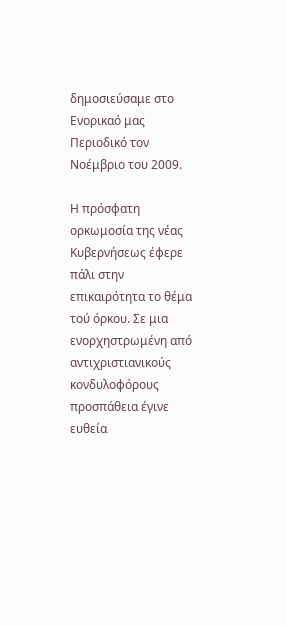δημοσιεύσαμε στο Ενορικαό μας Περιοδικό τον Νοέμβριο του 2009.

Η πρόσφατη ορκωμοσία της νέας Κυβερνήσεως έφερε πάλι στην επικαιρότητα το θέμα τού όρκου. Σε μια ενορχηστρωμένη από αντιχριστιανικούς κονδυλοφόρους προσπάθεια έγινε ευθεία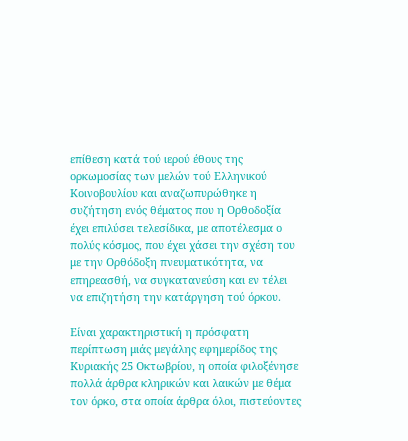επίθεση κατά τού ιερού έθους της ορκωμοσίας των μελών τού Ελληνικού Κοινοβουλίου και αναζωπυρώθηκε η συζήτηση ενός θέματος που η Ορθοδοξία έχει επιλύσει τελεσίδικα, με αποτέλεσμα ο πολύς κόσμος, που έχει χάσει την σχέση του με την Ορθόδοξη πνευματικότητα, να επηρεασθή, να συγκατανεύση και εν τέλει να επιζητήση την κατάργηση τού όρκου.

Είναι χαρακτηριστική η πρόσφατη περίπτωση μιάς μεγάλης εφημερίδος της Κυριακής 25 Οκτωβρίου, η οποία φιλοξένησε πολλά άρθρα κληρικών και λαικών με θέμα τον όρκο, στα οποία άρθρα όλοι, πιστεύοντες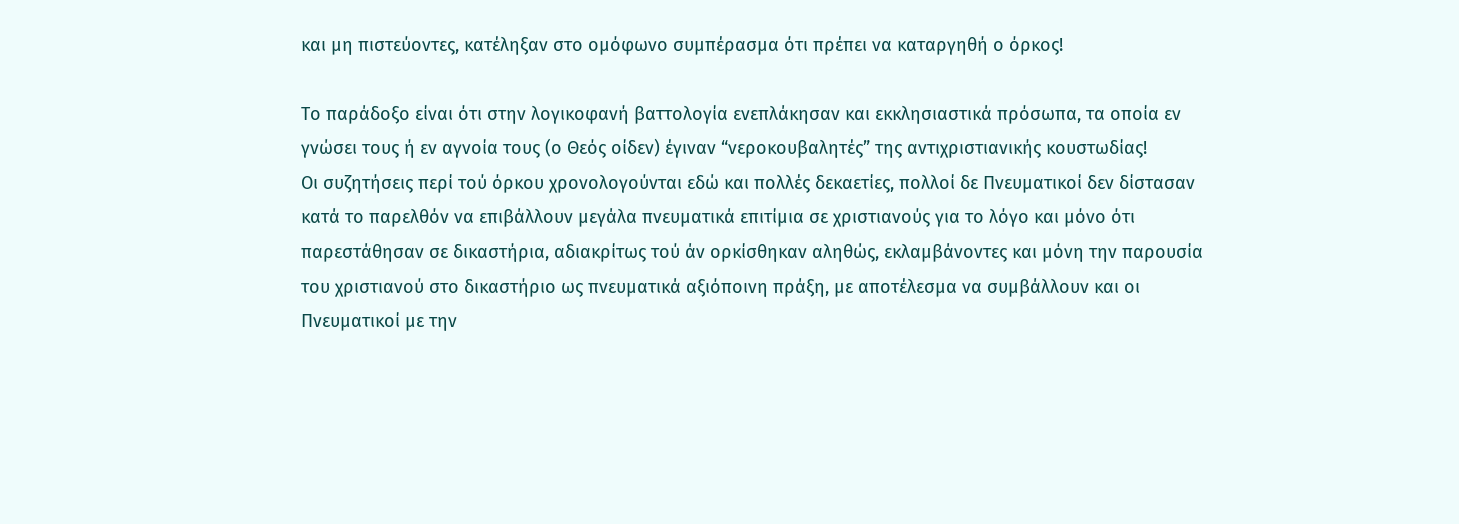και μη πιστεύοντες, κατέληξαν στο ομόφωνο συμπέρασμα ότι πρέπει να καταργηθή ο όρκος!

Το παράδοξο είναι ότι στην λογικοφανή βαττολογία ενεπλάκησαν και εκκλησιαστικά πρόσωπα, τα οποία εν γνώσει τους ή εν αγνοία τους (ο Θεός οίδεν) έγιναν “νεροκουβαλητές” της αντιχριστιανικής κουστωδίας!
Οι συζητήσεις περί τού όρκου χρονολογούνται εδώ και πολλές δεκαετίες, πολλοί δε Πνευματικοί δεν δίστασαν κατά το παρελθόν να επιβάλλουν μεγάλα πνευματικά επιτίμια σε χριστιανούς για το λόγο και μόνο ότι παρεστάθησαν σε δικαστήρια, αδιακρίτως τού άν ορκίσθηκαν αληθώς, εκλαμβάνοντες και μόνη την παρουσία του χριστιανού στο δικαστήριο ως πνευματικά αξιόποινη πράξη, με αποτέλεσμα να συμβάλλουν και οι Πνευματικοί με την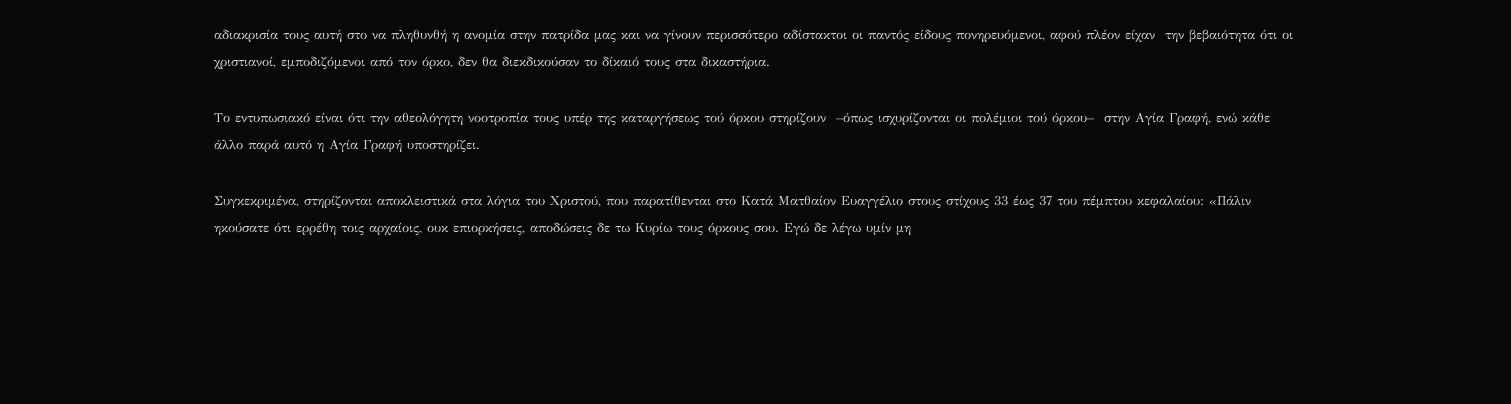αδιακρισία τους αυτή στο να πληθυνθή η ανομία στην πατρίδα μας και να γίνουν περισσότερο αδίστακτοι οι παντός είδους πονηρευόμενοι, αφού πλέον είχαν  την βεβαιότητα ότι οι χριστιανοί, εμποδιζόμενοι από τον όρκο, δεν θα διεκδικούσαν το δίκαιό τους στα δικαστήρια.

Το εντυπωσιακό είναι ότι την αθεολόγητη νοοτροπία τους υπέρ της καταργήσεως τού όρκου στηρίζουν  –όπως ισχυρίζονται οι πολέμιοι τού όρκου–  στην Αγία Γραφή, ενώ κάθε άλλο παρά αυτό η Αγία Γραφή υποστηρίζει.

Συγκεκριμένα, στηρίζονται αποκλειστικά στα λόγια του Χριστού, που παρατίθενται στο Κατά Ματθαίον Ευαγγέλιο στους στίχους 33 έως 37 του πέμπτου κεφαλαίου: «Πάλιν ηκούσατε ότι ερρέθη τοις αρχαίοις, ουκ επιορκήσεις, αποδώσεις δε τω Κυρίω τους όρκους σου. Εγώ δε λέγω υμίν μη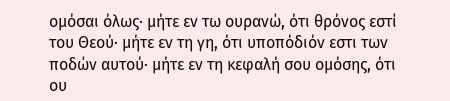ομόσαι όλως· μήτε εν τω ουρανώ, ότι θρόνος εστί του Θεού· μήτε εν τη γη, ότι υποπόδιόν εστι των ποδών αυτού· μήτε εν τη κεφαλή σου ομόσης, ότι ου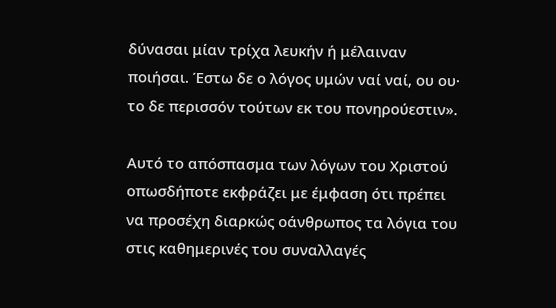δύνασαι μίαν τρίχα λευκήν ή μέλαιναν ποιήσαι. Έστω δε ο λόγος υμών ναί ναί, ου ου· το δε περισσόν τούτων εκ του πονηρούεστιν».

Αυτό το απόσπασμα των λόγων του Χριστού οπωσδήποτε εκφράζει με έμφαση ότι πρέπει να προσέχη διαρκώς οάνθρωπος τα λόγια του στις καθημερινές του συναλλαγές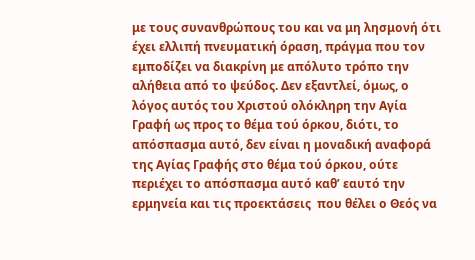με τους συνανθρώπους του και να μη λησμονή ότι έχει ελλιπή πνευματική όραση, πράγμα που τον εμποδίζει να διακρίνη με απόλυτο τρόπο την αλήθεια από το ψεύδος. Δεν εξαντλεί, όμως, ο λόγος αυτός του Χριστού ολόκληρη την Αγία Γραφή ως προς το θέμα τού όρκου, διότι, το απόσπασμα αυτό, δεν είναι η μοναδική αναφορά της Αγίας Γραφής στο θέμα τού όρκου, ούτε περιέχει το απόσπασμα αυτό καθ’ εαυτό την ερμηνεία και τις προεκτάσεις  που θέλει ο Θεός να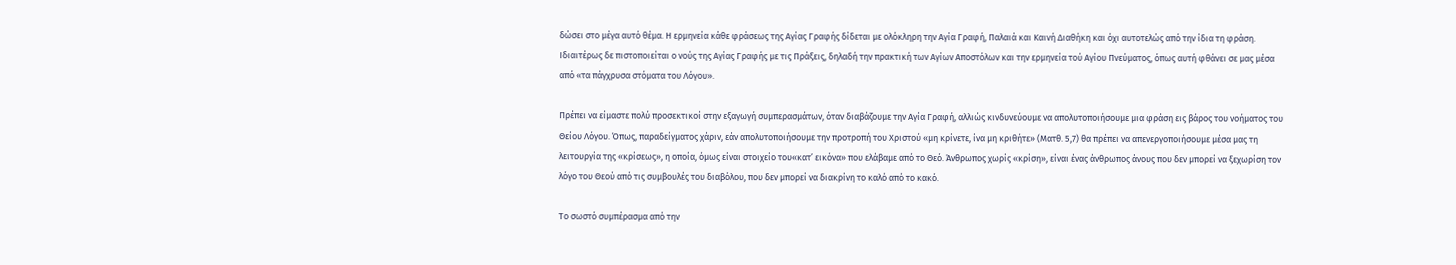δώσει στο μέγα αυτό θέμα. Η ερμηνεία κάθε φράσεως της Αγίας Γραφής δίδεται με ολόκληρη την Αγία Γραφή, Παλαιά και Καινή Διαθήκη και όχι αυτοτελώς από την ίδια τη φράση. Ιδιαιτέρως δε πιστοποιείται ο νούς της Αγίας Γραφής με τις Πράξεις, δηλαδή την πρακτική των Αγίων Αποστόλων και την ερμηνεία τού Αγίου Πνεύματος, όπως αυτή φθάνει σε μας μέσα από «τα πάγχρυσα στόματα του Λόγου».

Πρέπει να είμαστε πολύ προσεκτικοί στην εξαγωγή συμπερασμάτων, όταν διαβάζουμε την Αγία Γραφή, αλλιώς κινδυνεύουμε να απολυτοποιήσουμε μια φράση εις βάρος του νοήματος του Θείου Λόγου. Όπως, παραδείγματος χάριν, εάν απολυτοποιήσουμε την προτροπή του Χριστού «μη κρίνετε, ίνα μη κριθήτε» (Ματθ. 5,7) θα πρέπει να απενεργοποιήσουμε μέσα μας τη λειτουργία της «κρίσεως», η οποία, όμως είναι στοιχείο του«κατ’ εικόνα» που ελάβαμε από το Θεό. Άνθρωπος χωρίς «κρίση», είναι ένας άνθρωπος άνους που δεν μπορεί να ξεχωρίση τον λόγο του Θεού από τις συμβουλές του διαβόλου, που δεν μπορεί να διακρίνη το καλό από το κακό.

Το σωστό συμπέρασμα από την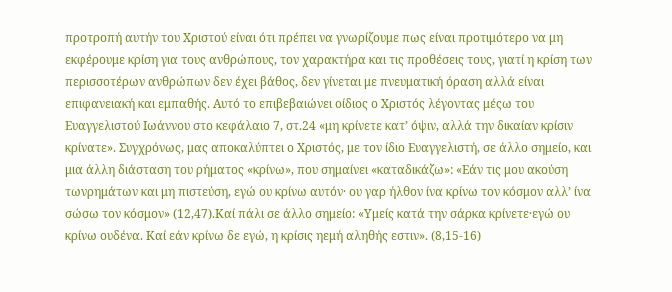προτροπή αυτήν του Χριστού είναι ότι πρέπει να γνωρίζουμε πως είναι προτιμότερο να μη εκφέρουμε κρίση για τους ανθρώπους, τον χαρακτήρα και τις προθέσεις τους, γιατί η κρίση των περισσοτέρων ανθρώπων δεν έχει βάθος, δεν γίνεται με πνευματική όραση αλλά είναι επιφανειακή και εμπαθής. Αυτό το επιβεβαιώνει οίδιος ο Χριστός λέγοντας μέςω του Ευαγγελιστού Ιωάννου στο κεφάλαιο 7, στ.24 «μη κρίνετε κατ’ όψιν, αλλά την δικαίαν κρίσιν κρίνατε». Συγχρόνως, μας αποκαλύπτει ο Χριστός, με τον ίδιο Ευαγγελιστή, σε άλλο σημείο, και μια άλλη διάσταση του ρήματος «κρίνω», που σημαίνει «καταδικάζω»: «Εάν τις μου ακούση τωνρημάτων και μη πιστεύση, εγώ ου κρίνω αυτόν· ου γαρ ήλθον ίνα κρίνω τον κόσμον αλλ’ ίνα σώσω τον κόσμον» (12,47).Καί πάλι σε άλλο σημείο: «Υμείς κατά την σάρκα κρίνετε·εγώ ου κρίνω ουδένα. Καί εάν κρίνω δε εγώ, η κρίσις ηεμή αληθής εστιν». (8,15-16)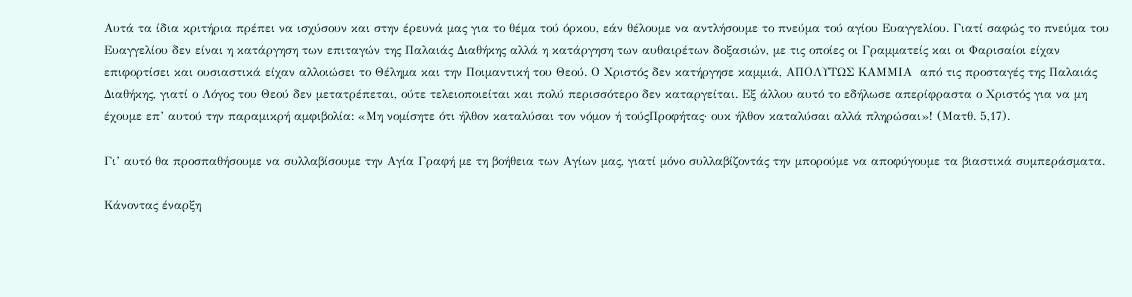Αυτά τα ίδια κριτήρια πρέπει να ισχύσουν και στην έρευνά μας για το θέμα τού όρκου, εάν θέλουμε να αντλήσουμε το πνεύμα τού αγίου Ευαγγελίου. Γιατί σαφώς το πνεύμα του Ευαγγελίου δεν είναι η κατάργηση των επιταγών της Παλαιάς Διαθήκης αλλά η κατάργηση των αυθαιρέτων δοξασιών, με τις οποίες οι Γραμματείς και οι Φαρισαίοι είχαν επιφορτίσει και ουσιαστικά είχαν αλλοιώσει το Θέλημα και την Ποιμαντική του Θεού. Ο Χριστός δεν κατήργησε καμμιά, ΑΠΟΛΥΤΩΣ ΚΑΜΜΙΑ  από τις προσταγές της Παλαιάς Διαθήκης, γιατί ο Λόγος του Θεού δεν μετατρέπεται, ούτε τελειοποιείται και πολύ περισσότερο δεν καταργείται. Εξ άλλου αυτό το εδήλωσε απερίφραστα ο Χριστός για να μη έχουμε επ’ αυτού την παραμικρή αμφιβολία: «Μη νομίσητε ότι ήλθον καταλύσαι τον νόμον ή τούςΠροφήτας· ουκ ήλθον καταλύσαι αλλά πληρώσαι»! (Ματθ. 5,17).

Γι’ αυτό θα προσπαθήσουμε να συλλαβίσουμε την Αγία Γραφή με τη βοήθεια των Αγίων μας, γιατί μόνο συλλαβίζοντάς την μπορούμε να αποφύγουμε τα βιαστικά συμπεράσματα.

Κάνοντας έναρξη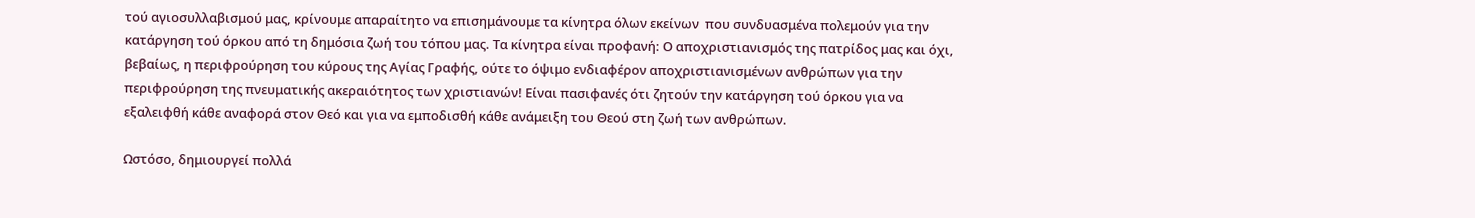τού αγιοσυλλαβισμού μας, κρίνουμε απαραίτητο να επισημάνουμε τα κίνητρα όλων εκείνων  που συνδυασμένα πολεμούν για την κατάργηση τού όρκου από τη δημόσια ζωή του τόπου μας. Τα κίνητρα είναι προφανή: Ο αποχριστιανισμός της πατρίδος μας και όχι, βεβαίως, η περιφρούρηση του κύρους της Αγίας Γραφής, ούτε το όψιμο ενδιαφέρον αποχριστιανισμένων ανθρώπων για την περιφρούρηση της πνευματικής ακεραιότητος των χριστιανών! Είναι πασιφανές ότι ζητούν την κατάργηση τού όρκου για να εξαλειφθή κάθε αναφορά στον Θεό και για να εμποδισθή κάθε ανάμειξη του Θεού στη ζωή των ανθρώπων.

Ωστόσο, δημιουργεί πολλά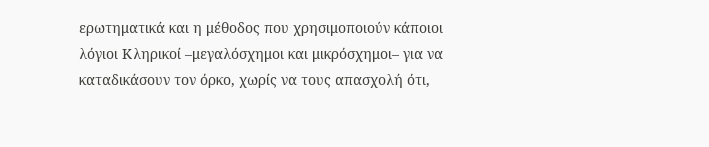ερωτηματικά και η μέθοδος που χρησιμοποιούν κάποιοι λόγιοι Κληρικοί –μεγαλόσχημοι και μικρόσχημοι– για να καταδικάσουν τον όρκο, χωρίς να τους απασχολή ότι,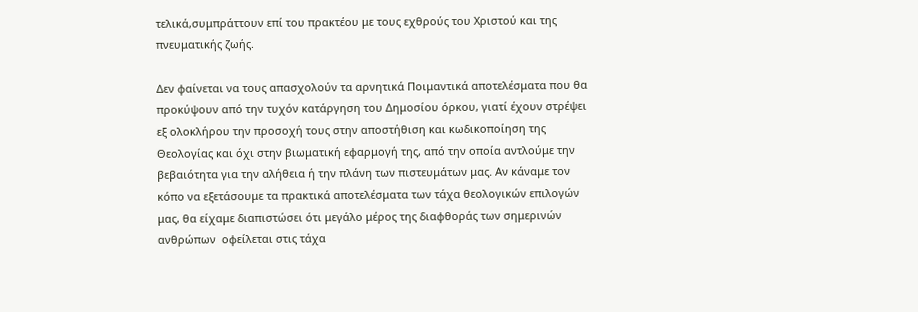τελικά,συμπράττουν επί του πρακτέου με τους εχθρούς του Χριστού και της πνευματικής ζωής.

Δεν φαίνεται να τους απασχολούν τα αρνητικά Ποιμαντικά αποτελέσματα που θα προκύψουν από την τυχόν κατάργηση του Δημοσίου όρκου, γιατί έχουν στρέψει εξ ολοκλήρου την προσοχή τους στην αποστήθιση και κωδικοποίηση της Θεολογίας και όχι στην βιωματική εφαρμογή της, από την οποία αντλούμε την βεβαιότητα για την αλήθεια ή την πλάνη των πιστευμάτων μας. Αν κάναμε τον κόπο να εξετάσουμε τα πρακτικά αποτελέσματα των τάχα θεολογικών επιλογών μας, θα είχαμε διαπιστώσει ότι μεγάλο μέρος της διαφθοράς των σημερινών ανθρώπων  οφείλεται στις τάχα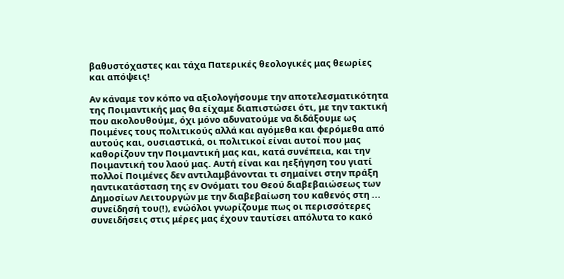βαθυστόχαστες και τάχα Πατερικές θεολογικές μας θεωρίες και απόψεις!

Αν κάναμε τον κόπο να αξιολογήσουμε την αποτελεσματικότητα της Ποιμαντικής μας θα είχαμε διαπιστώσει ότι, με την τακτική που ακολουθούμε, όχι μόνο αδυνατούμε να διδάξουμε ως Ποιμένες τους πολιτικούς αλλά και αγόμεθα και φερόμεθα από αυτούς και, ουσιαστικά, οι πολιτικοί είναι αυτοί που μας καθορίζουν την Ποιμαντική μας και, κατά συνέπεια, και την Ποιμαντική του λαού μας. Αυτή είναι και ηεξήγηση του γιατί πολλοί Ποιμένες δεν αντιλαμβάνονται τι σημαίνει στην πράξη ηαντικατάσταση της εν Ονόματι του Θεού διαβεβαιώσεως των Δημοσίων Λειτουργών με την διαβεβαίωση του καθενός στη ... συνείδησή του(!), ενώόλοι γνωρίζουμε πως οι περισσότερες συνειδήσεις στις μέρες μας έχουν ταυτίσει απόλυτα το κακό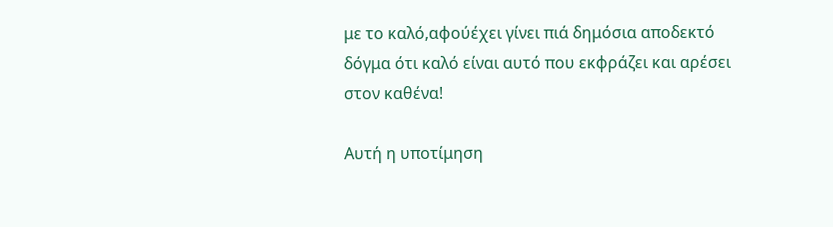με το καλό,αφούέχει γίνει πιά δημόσια αποδεκτό δόγμα ότι καλό είναι αυτό που εκφράζει και αρέσει στον καθένα!

Αυτή η υποτίμηση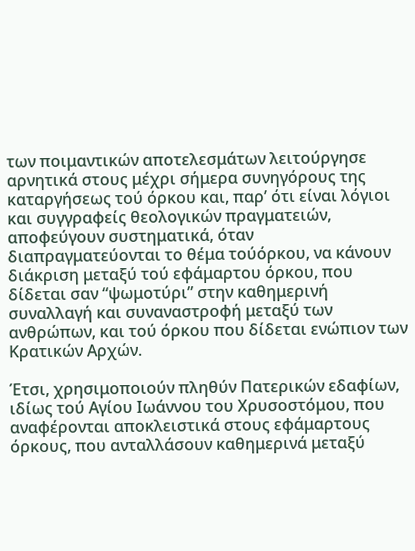των ποιμαντικών αποτελεσμάτων λειτούργησε αρνητικά στους μέχρι σήμερα συνηγόρους της καταργήσεως τού όρκου και, παρ’ ότι είναι λόγιοι και συγγραφείς θεολογικών πραγματειών, αποφεύγουν συστηματικά, όταν διαπραγματεύονται το θέμα τούόρκου, να κάνουν διάκριση μεταξύ τού εφάμαρτου όρκου, που δίδεται σαν “ψωμοτύρι” στην καθημερινή συναλλαγή και συναναστροφή μεταξύ των ανθρώπων, και τού όρκου που δίδεται ενώπιον των Κρατικών Αρχών.

Έτσι, χρησιμοποιούν πληθύν Πατερικών εδαφίων, ιδίως τού Αγίου Ιωάννου του Χρυσοστόμου, που αναφέρονται αποκλειστικά στους εφάμαρτους όρκους, που ανταλλάσουν καθημερινά μεταξύ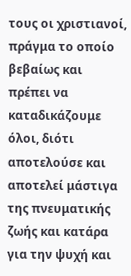τους οι χριστιανοί, πράγμα το οποίο βεβαίως και πρέπει να καταδικάζουμε όλοι, διότι αποτελούσε και αποτελεί μάστιγα της πνευματικής ζωής και κατάρα για την ψυχή και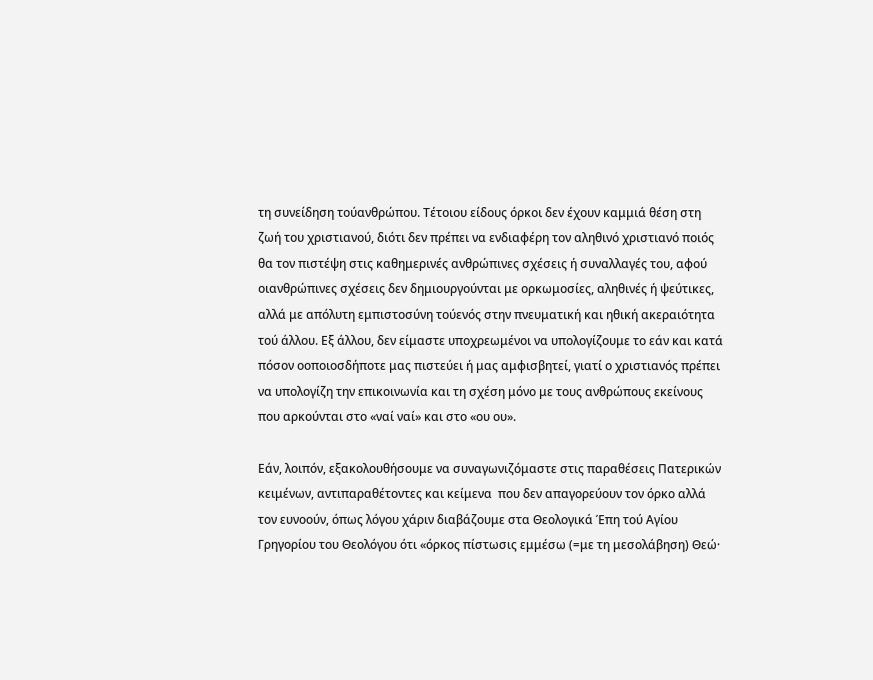τη συνείδηση τούανθρώπου. Τέτοιου είδους όρκοι δεν έχουν καμμιά θέση στη ζωή του χριστιανού, διότι δεν πρέπει να ενδιαφέρη τον αληθινό χριστιανό ποιός θα τον πιστέψη στις καθημερινές ανθρώπινες σχέσεις ή συναλλαγές του, αφού οιανθρώπινες σχέσεις δεν δημιουργούνται με ορκωμοσίες, αληθινές ή ψεύτικες, αλλά με απόλυτη εμπιστοσύνη τούενός στην πνευματική και ηθική ακεραιότητα τού άλλου. Εξ άλλου, δεν είμαστε υποχρεωμένοι να υπολογίζουμε το εάν και κατά πόσον οοποιοσδήποτε μας πιστεύει ή μας αμφισβητεί, γιατί ο χριστιανός πρέπει να υπολογίζη την επικοινωνία και τη σχέση μόνο με τους ανθρώπους εκείνους που αρκούνται στο «ναί ναί» και στο «ου ου».

Εάν, λοιπόν, εξακολουθήσουμε να συναγωνιζόμαστε στις παραθέσεις Πατερικών κειμένων, αντιπαραθέτοντες και κείμενα  που δεν απαγορεύουν τον όρκο αλλά τον ευνοούν, όπως λόγου χάριν διαβάζουμε στα Θεολογικά Έπη τού Αγίου Γρηγορίου του Θεολόγου ότι «όρκος πίστωσις εμμέσω (=με τη μεσολάβηση) Θεώ·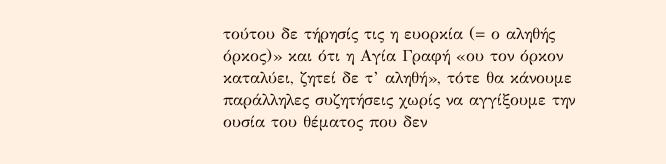τούτου δε τήρησίς τις η ευορκία (= ο αληθής όρκος)» και ότι η Αγία Γραφή «ου τον όρκον καταλύει, ζητεί δε τ’ αληθή», τότε θα κάνουμε παράλληλες συζητήσεις χωρίς να αγγίξουμε την ουσία του θέματος που δεν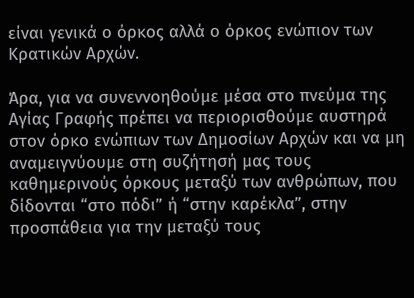είναι γενικά ο όρκος αλλά ο όρκος ενώπιον των Κρατικών Αρχών.

Άρα, για να συνεννοηθούμε μέσα στο πνεύμα της Αγίας Γραφής πρέπει να περιορισθούμε αυστηρά στον όρκο ενώπιων των Δημοσίων Αρχών και να μη αναμειγνύουμε στη συζήτησή μας τους καθημερινούς όρκους μεταξύ των ανθρώπων, που δίδονται “στο πόδι” ή “στην καρέκλα”, στην προσπάθεια για την μεταξύ τους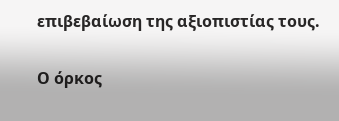επιβεβαίωση της αξιοπιστίας τους.

Ο όρκος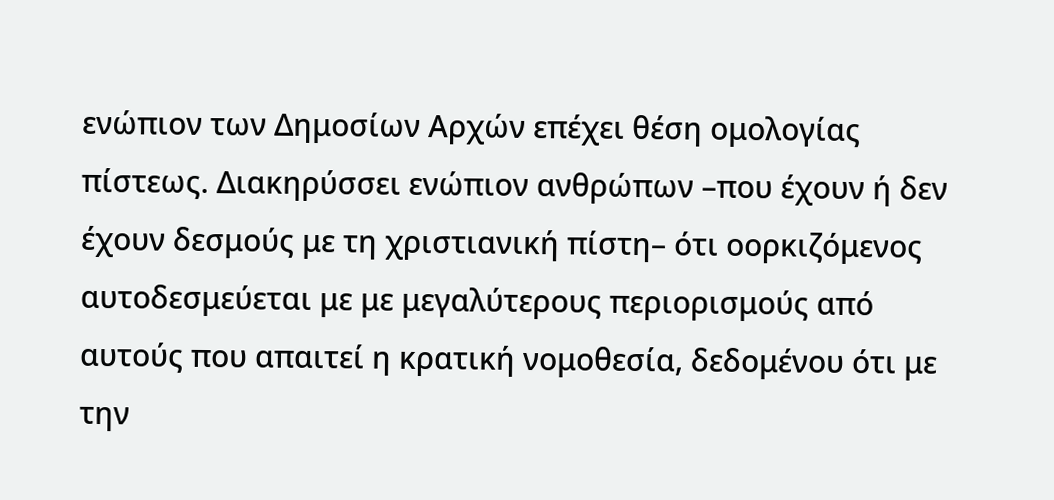ενώπιον των Δημοσίων Αρχών επέχει θέση ομολογίας πίστεως. Διακηρύσσει ενώπιον ανθρώπων –που έχουν ή δεν έχουν δεσμούς με τη χριστιανική πίστη– ότι οορκιζόμενος αυτοδεσμεύεται με με μεγαλύτερους περιορισμούς από αυτούς που απαιτεί η κρατική νομοθεσία, δεδομένου ότι με την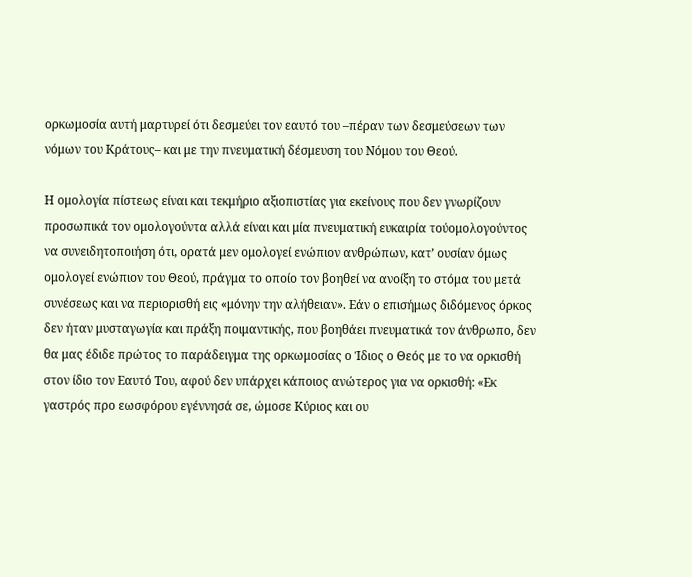ορκωμοσία αυτή μαρτυρεί ότι δεσμεύει τον εαυτό του –πέραν των δεσμεύσεων των νόμων του Κράτους– και με την πνευματική δέσμευση του Νόμου του Θεού.

Η ομολογία πίστεως είναι και τεκμήριο αξιοπιστίας για εκείνους που δεν γνωρίζουν προσωπικά τον ομολογούντα αλλά είναι και μία πνευματική ευκαιρία τούομολογούντος να συνειδητοποιήση ότι, ορατά μεν ομολογεί ενώπιον ανθρώπων, κατ’ ουσίαν όμως ομολογεί ενώπιον του Θεού, πράγμα το οποίο τον βοηθεί να ανοίξη το στόμα του μετά συνέσεως και να περιορισθή εις «μόνην την αλήθειαν». Εάν ο επισήμως διδόμενος όρκος δεν ήταν μυσταγωγία και πράξη ποιμαντικής, που βοηθάει πνευματικά τον άνθρωπο, δεν θα μας έδιδε πρώτος το παράδειγμα της ορκωμοσίας ο Ίδιος ο Θεός με το να ορκισθή στον ίδιο τον Εαυτό Του, αφού δεν υπάρχει κάποιος ανώτερος για να ορκισθή: «Εκ γαστρός προ εωσφόρου εγέννησά σε, ώμοσε Κύριος και ου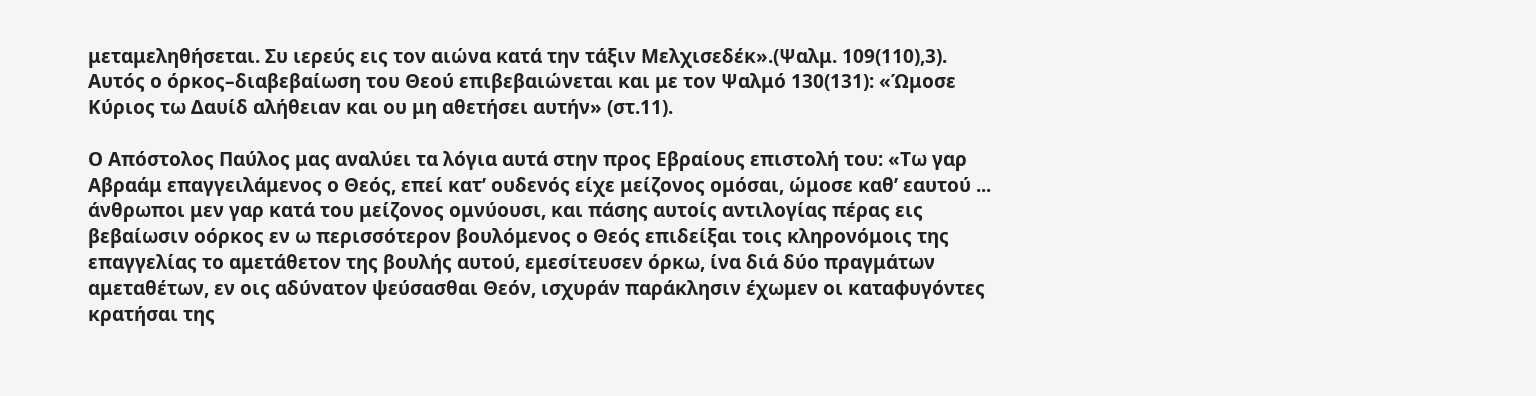μεταμεληθήσεται. Συ ιερεύς εις τον αιώνα κατά την τάξιν Μελχισεδέκ».(Ψαλμ. 109(110),3). Αυτός ο όρκος–διαβεβαίωση του Θεού επιβεβαιώνεται και με τον Ψαλμό 130(131): «Ώμοσε Κύριος τω Δαυίδ αλήθειαν και ου μη αθετήσει αυτήν» (στ.11).

Ο Απόστολος Παύλος μας αναλύει τα λόγια αυτά στην προς Εβραίους επιστολή του: «Τω γαρ Αβραάμ επαγγειλάμενος ο Θεός, επεί κατ’ ουδενός είχε μείζονος ομόσαι, ώμοσε καθ’ εαυτού ... άνθρωποι μεν γαρ κατά του μείζονος ομνύουσι, και πάσης αυτοίς αντιλογίας πέρας εις βεβαίωσιν οόρκος εν ω περισσότερον βουλόμενος ο Θεός επιδείξαι τοις κληρονόμοις της επαγγελίας το αμετάθετον της βουλής αυτού, εμεσίτευσεν όρκω, ίνα διά δύο πραγμάτων αμεταθέτων, εν οις αδύνατον ψεύσασθαι Θεόν, ισχυράν παράκλησιν έχωμεν οι καταφυγόντες κρατήσαι της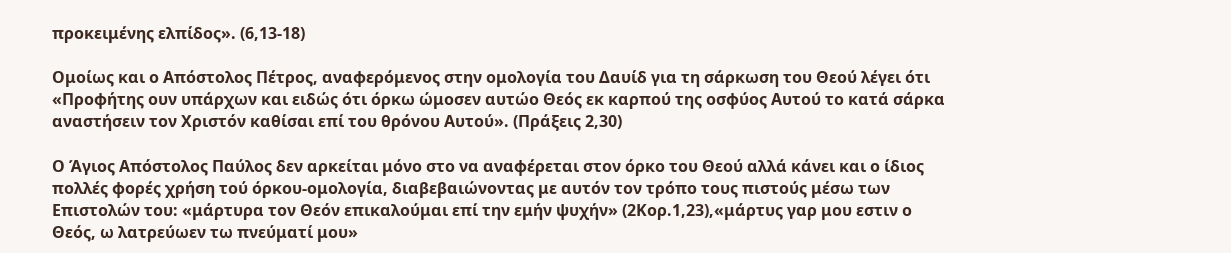προκειμένης ελπίδος». (6,13-18)

Ομοίως και ο Απόστολος Πέτρος, αναφερόμενος στην ομολογία του Δαυίδ για τη σάρκωση του Θεού λέγει ότι «Προφήτης ουν υπάρχων και ειδώς ότι όρκω ώμοσεν αυτώο Θεός εκ καρπού της οσφύος Αυτού το κατά σάρκα αναστήσειν τον Χριστόν καθίσαι επί του θρόνου Αυτού». (Πράξεις 2,30)

Ο Άγιος Απόστολος Παύλος δεν αρκείται μόνο στο να αναφέρεται στον όρκο του Θεού αλλά κάνει και ο ίδιος πολλές φορές χρήση τού όρκου-ομολογία, διαβεβαιώνοντας με αυτόν τον τρόπο τους πιστούς μέσω των Επιστολών του: «μάρτυρα τον Θεόν επικαλούμαι επί την εμήν ψυχήν» (2Κορ.1,23),«μάρτυς γαρ μου εστιν ο Θεός, ω λατρεύωεν τω πνεύματί μου»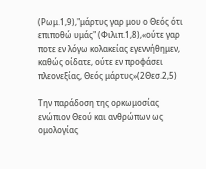(Ρωμ.1,9),"μάρτυς γαρ μου ο Θεός ότι επιποθώ υμάς" (Φιλιπ.1,8),«ούτε γαρ ποτε εν λόγω κολακείας εγεννήθημεν, καθώς οίδατε, ούτε εν προφάσει πλεονεξίας, Θεός μάρτυς»(2Θεσ.2,5)

Την παράδοση της ορκωμοσίας ενώπιον Θεού και ανθρώπων ως ομολογίας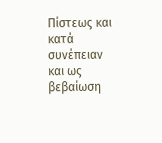Πίστεως και κατά συνέπειαν και ως βεβαίωση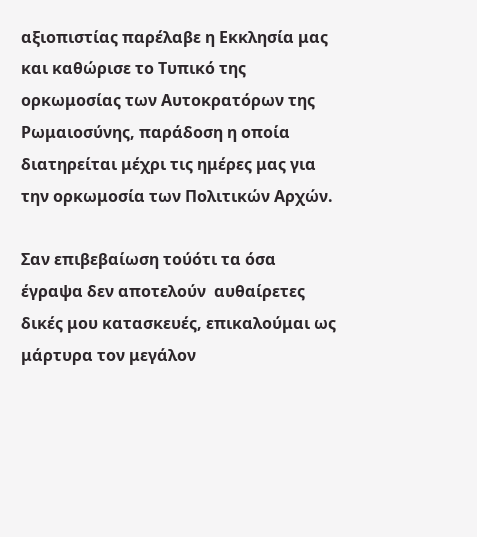αξιοπιστίας παρέλαβε η Εκκλησία μας και καθώρισε το Τυπικό της ορκωμοσίας των Αυτοκρατόρων της Ρωμαιοσύνης, παράδοση η οποία διατηρείται μέχρι τις ημέρες μας για την ορκωμοσία των Πολιτικών Αρχών.

Σαν επιβεβαίωση τούότι τα όσα έγραψα δεν αποτελούν  αυθαίρετες δικές μου κατασκευές, επικαλούμαι ως μάρτυρα τον μεγάλον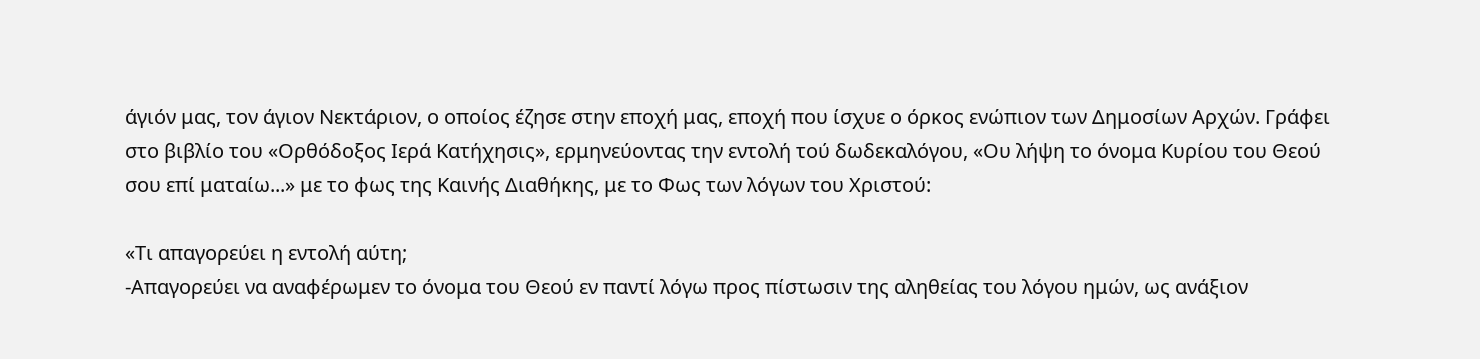άγιόν μας, τον άγιον Νεκτάριον, ο οποίος έζησε στην εποχή μας, εποχή που ίσχυε ο όρκος ενώπιον των Δημοσίων Αρχών. Γράφει στο βιβλίο του «Ορθόδοξος Ιερά Κατήχησις», ερμηνεύοντας την εντολή τού δωδεκαλόγου, «Ου λήψη το όνομα Κυρίου του Θεού σου επί ματαίω...» με το φως της Καινής Διαθήκης, με το Φως των λόγων του Χριστού:

«Τι απαγορεύει η εντολή αύτη;
-Απαγορεύει να αναφέρωμεν το όνομα του Θεού εν παντί λόγω προς πίστωσιν της αληθείας του λόγου ημών, ως ανάξιον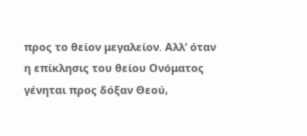προς το θείον μεγαλείον. Αλλ’ όταν η επίκλησις του θείου Ονόματος γένηται προς δόξαν Θεού,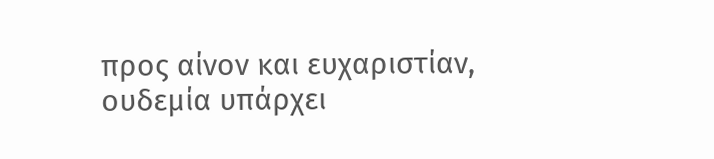προς αίνον και ευχαριστίαν, ουδεμία υπάρχει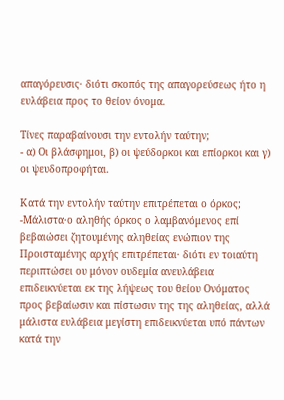απαγόρευσις· διότι σκοπός της απαγορεύσεως ήτο η ευλάβεια προς το θείον όνομα.

Τίνες παραβαίνουσι την εντολήν ταύτην;
- α) Οι βλάσφημοι, β) οι ψεύδορκοι και επίορκοι και γ) οι ψευδοπροφήται.

Κατά την εντολήν ταύτην επιτρέπεται ο όρκος;
-Μάλιστα·ο αληθής όρκος ο λαμβανόμενος επί βεβαιώσει ζητουμένης αληθείας ενώπιον της Προισταμένης αρχής επιτρέπεται· διότι εν τοιαύτη περιπτώσει ου μόνον ουδεμία ανευλάβεια επιδεικνύεται εκ της λήψεως του θείου Ονόματος προς βεβαίωσιν και πίστωσιν της της αληθείας, αλλά μάλιστα ευλάβεια μεγίστη επιδεικνύεται υπό πάντων κατά την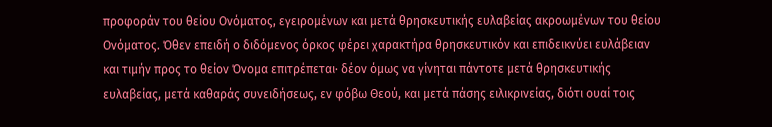προφοράν του θείου Ονόματος, εγειρομένων και μετά θρησκευτικής ευλαβείας ακροωμένων του θείου Ονόματος. Όθεν επειδή ο διδόμενος όρκος φέρει χαρακτήρα θρησκευτικόν και επιδεικνύει ευλάβειαν και τιμήν προς το θείον Όνομα επιτρέπεται· δέον όμως να γίνηται πάντοτε μετά θρησκευτικής ευλαβείας, μετά καθαράς συνειδήσεως, εν φόβω Θεού, και μετά πάσης ειλικρινείας, διότι ουαί τοις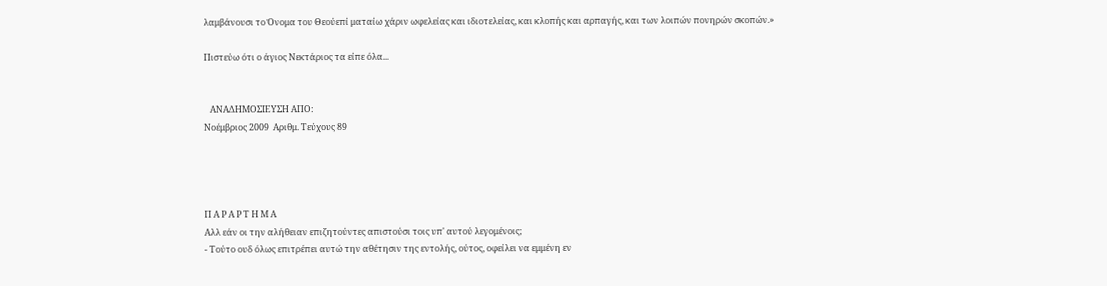λαμβάνουσι το Όνομα του Θεούεπί ματαίω χάριν ωφελείας και ιδιοτελείας, και κλοπής και αρπαγής, και των λοιπών πονηρών σκοπών.»

Πιστεύω ότι ο άγιος Νεκτάριος τα είπε όλα...


   ΑΝΑΔΗΜΟΣΙΕΥΣΗ ΑΠΟ:
Νοέμβριος 2009  Αριθμ. Τεύχους 89




Π Α Ρ Α Ρ Τ Η Μ Α
Αλλ εάν οι την αλήθειαν επιζητούντες απιστούσι τοις υπ' αυτού λεγομένοις;
- Τούτο ουδ όλως επιτρέπει αυτώ την αθέτησιν της εντολής, ούτος, οφείλει να εμμένη εν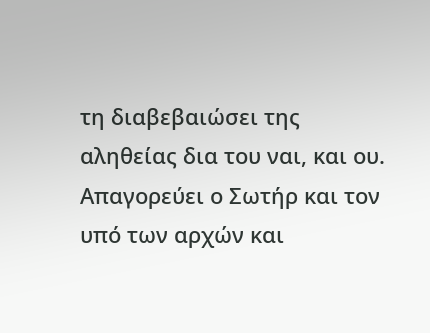τη διαβεβαιώσει της αληθείας δια του ναι, και ου.
Απαγορεύει ο Σωτήρ και τον υπό των αρχών και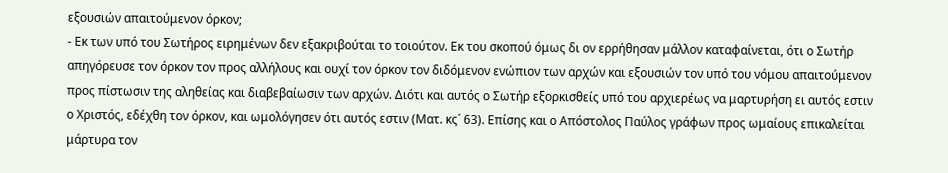εξουσιών απαιτούμενον όρκον;
- Εκ των υπό του Σωτήρος ειρημένων δεν εξακριβούται το τοιούτον. Εκ του σκοπού όμως δι ον ερρήθησαν μάλλον καταφαίνεται, ότι ο Σωτήρ απηγόρευσε τον όρκον τον προς αλλήλους και ουχί τον όρκον τον διδόμενον ενώπιον των αρχών και εξουσιών τον υπό του νόμου απαιτούμενον προς πίστωσιν της αληθείας και διαβεβαίωσιν των αρχών. Διότι και αυτός ο Σωτήρ εξορκισθείς υπό του αρχιερέως να μαρτυρήση ει αυτός εστιν ο Χριστός, εδέχθη τον όρκον, και ωμολόγησεν ότι αυτός εστιν (Ματ. κς´ 63). Επίσης και ο Απόστολος Παύλος γράφων προς ωμαίους επικαλείται μάρτυρα τον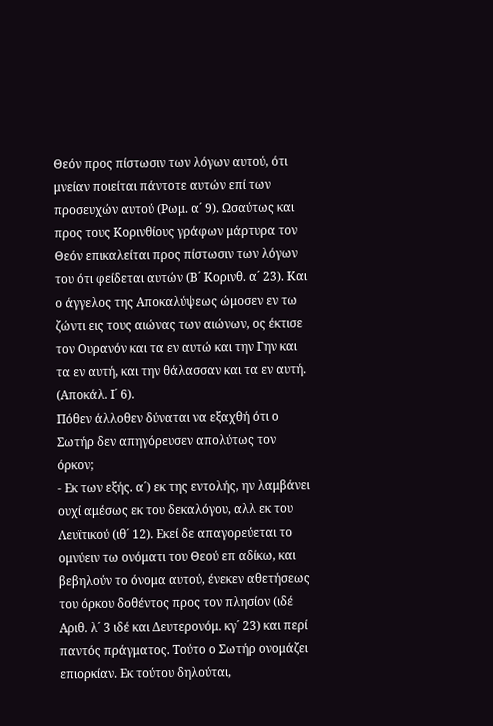Θεόν προς πίστωσιν των λόγων αυτού, ότι μνείαν ποιείται πάντοτε αυτών επί των προσευχών αυτού (Ρωμ. α´ 9). Ωσαύτως και προς τους Κορινθίους γράφων μάρτυρα τον Θεόν επικαλείται προς πίστωσιν των λόγων του ότι φείδεται αυτών (Β´ Κορινθ. α´ 23). Και ο άγγελος της Αποκαλύψεως ώμοσεν εν τω ζώντι εις τους αιώνας των αιώνων, ος έκτισε τον Ουρανόν και τα εν αυτώ και την Γην και τα εν αυτή, και την θάλασσαν και τα εν αυτή. (Αποκάλ. Ι´ 6).
Πόθεν άλλοθεν δύναται να εξαχθή ότι ο Σωτήρ δεν απηγόρευσεν απολύτως τον όρκον;
- Εκ των εξής. α´) εκ της εντολής, ην λαμβάνει ουχί αμέσως εκ του δεκαλόγου, αλλ εκ του Λευϊτικού (ιθ´ 12). Εκεί δε απαγορεύεται το ομνύειν τω ονόματι του Θεού επ αδίκω, και βεβηλούν το όνομα αυτού, ένεκεν αθετήσεως του όρκου δοθέντος προς τον πλησίον (ιδέ Αριθ. λ´ 3 ιδέ και Δευτερονόμ. κγ´ 23) και περί παντός πράγματος. Τούτο ο Σωτήρ ονομάζει επιορκίαν. Εκ τούτου δηλούται,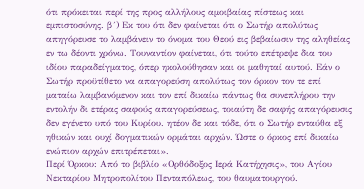ότι πρόκειται περί της προς αλλήλους αμοιβαίας πίστεως και εμπιστοσύνης. β´) Εκ του ότι δεν φαίνεται ότι ο Σωτήρ απολύτως απηγόρευσε το λαμβάνειν το όνομα του Θεού εις βεβαίωσιν της αληθείας εν τω δέοντι χρόνω. Τουναντίον φαίνεται, ότι τούτο επέτρεψε δια του ιδίου παραδείγματος, όπερ ηκολούθησαν και οι μαθηταί αυτού. Εάν ο Σωτήρ προϋτίθετο να απαγορεύση απολύτως τον όρκον τον τε επί ματαίω λαμβανόμενον και τον επί δικαίω πάντως θα συνεπλήρου την εντολήν δι ετέρας σαφούς απαγορεύσεως, τοιαύτη δε σαφής απαγόρευσις δεν εγένετο υπό του Κυρίου. ητέον δε και τόδε, ότι ο Σωτήρ ενταύθα εξ ηθικών και ουχί δογματικών ορμάται αρχών. Ώστε ο όρκος επί δικαίω ενώπιον αρχών επιτρέπεται».
Περί Όρκου: Από το βιβλίο «Ορθόδοξος Ιερά Κατήχησις», του Αγίου Νεκταρίου Μητροπολίτου Πενταπόλεως, του θαυματουργού.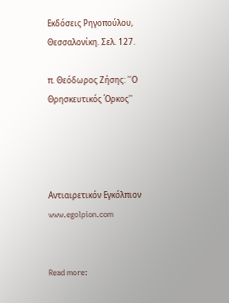Εκδόσεις Ρηγοπούλου, Θεσσαλονίκη. Σελ. 127.

π. Θεόδωρος Ζήσης: ''Ο Θρησκευτικός Όρκος''




Αντιαιρετικόν Εγκόλπιον www.egolpion.com


Read more: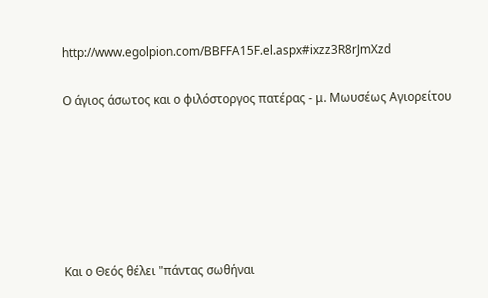http://www.egolpion.com/BBFFA15F.el.aspx#ixzz3R8rJmXzd

Ο άγιος άσωτος και ο φιλόστοργος πατέρας - μ. Μωυσέως Αγιορείτου






Και ο Θεός θέλει "πάντας σωθήναι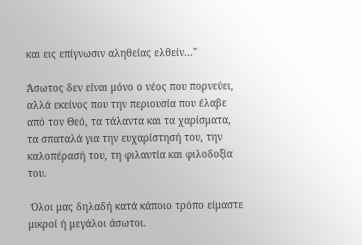και εις επίγνωσιν αληθείας ελθείν..."

Άσωτος δεν είναι μόνο ο νέος που πορνεύει, αλλά εκείνος που την περιουσία που έλαβε από τον Θεό, τα τάλαντα και τα χαρίσματα, τα σπαταλά για την ευχαρίστησή του, την καλοπέρασή του, τη φιλαυτία και φιλοδοξία του.

 Όλοι μας δηλαδή κατά κάποιο τρόπο είμαστε μικροί ή μεγάλοι άσωτοι.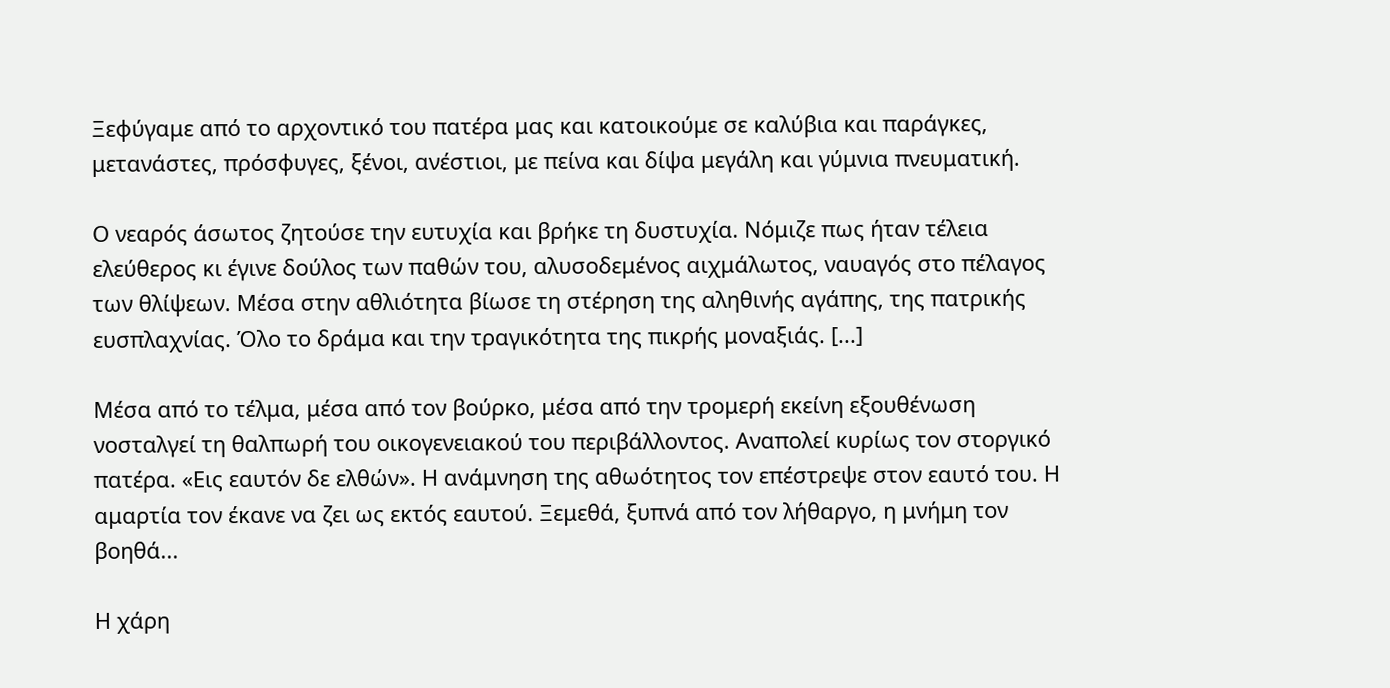Ξεφύγαμε από το αρχοντικό του πατέρα μας και κατοικούμε σε καλύβια και παράγκες, μετανάστες, πρόσφυγες, ξένοι, ανέστιοι, με πείνα και δίψα μεγάλη και γύμνια πνευματική.

Ο νεαρός άσωτος ζητούσε την ευτυχία και βρήκε τη δυστυχία. Νόμιζε πως ήταν τέλεια ελεύθερος κι έγινε δούλος των παθών του, αλυσοδεμένος αιχμάλωτος, ναυαγός στο πέλαγος των θλίψεων. Μέσα στην αθλιότητα βίωσε τη στέρηση της αληθινής αγάπης, της πατρικής ευσπλαχνίας. Όλο το δράμα και την τραγικότητα της πικρής μοναξιάς. [...]

Μέσα από το τέλμα, μέσα από τον βούρκο, μέσα από την τρομερή εκείνη εξουθένωση νοσταλγεί τη θαλπωρή του οικογενειακού του περιβάλλοντος. Αναπολεί κυρίως τον στοργικό πατέρα. «Εις εαυτόν δε ελθών». Η ανάμνηση της αθωότητος τον επέστρεψε στον εαυτό του. Η αμαρτία τον έκανε να ζει ως εκτός εαυτού. Ξεμεθά, ξυπνά από τον λήθαργο, η μνήμη τον βοηθά...

Η χάρη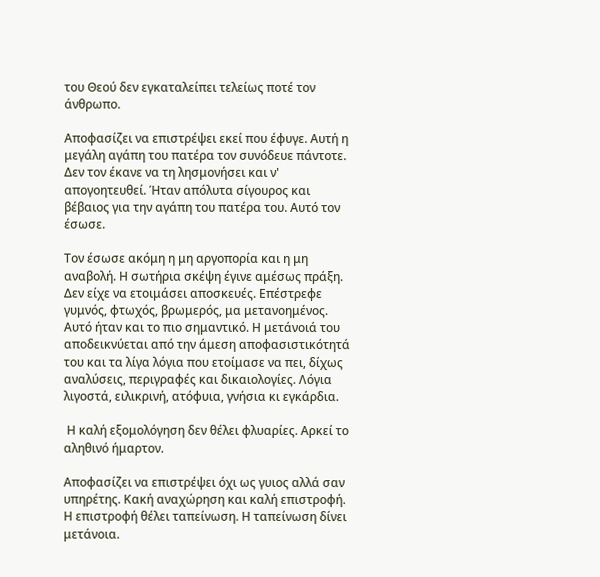του Θεού δεν εγκαταλείπει τελείως ποτέ τον άνθρωπο.

Αποφασίζει να επιστρέψει εκεί που έφυγε. Αυτή η μεγάλη αγάπη του πατέρα τον συνόδευε πάντοτε. Δεν τον έκανε να τη λησμονήσει και ν' απογοητευθεί. Ήταν απόλυτα σίγουρος και βέβαιος για την αγάπη του πατέρα του. Αυτό τον έσωσε.

Τον έσωσε ακόμη η μη αργοπορία και η μη αναβολή. Η σωτήρια σκέψη έγινε αμέσως πράξη. Δεν είχε να ετοιμάσει αποσκευές. Επέστρεφε γυμνός, φτωχός, βρωμερός, μα μετανοημένος. Αυτό ήταν και το πιο σημαντικό. Η μετάνοιά του αποδεικνύεται από την άμεση αποφασιστικότητά του και τα λίγα λόγια που ετοίμασε να πει, δίχως αναλύσεις, περιγραφές και δικαιολογίες. Λόγια λιγοστά, ειλικρινή, ατόφυια, γνήσια κι εγκάρδια.

 Η καλή εξομολόγηση δεν θέλει φλυαρίες. Αρκεί το αληθινό ήμαρτον.

Αποφασίζει να επιστρέψει όχι ως γυιος αλλά σαν υπηρέτης. Κακή αναχώρηση και καλή επιστροφή. Η επιστροφή θέλει ταπείνωση. Η ταπείνωση δίνει μετάνοια.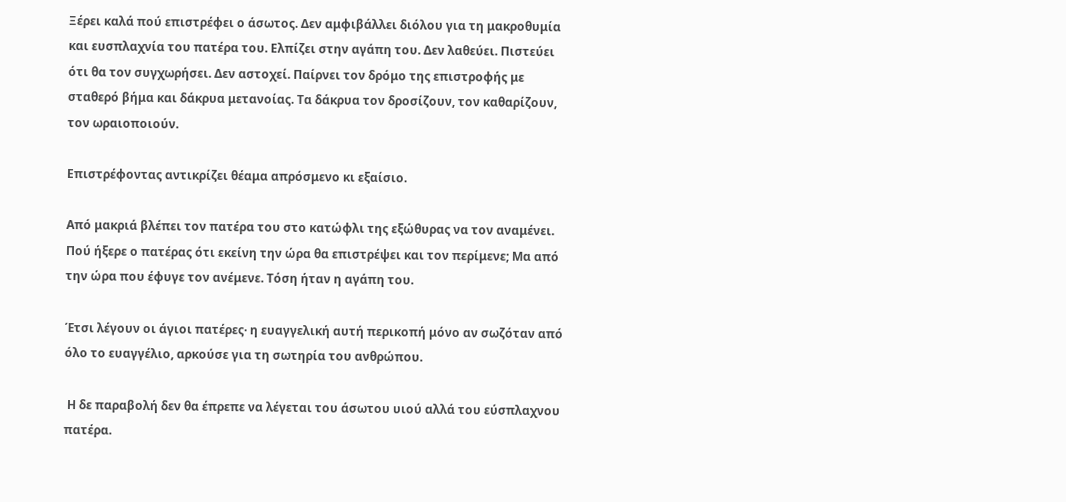Ξέρει καλά πού επιστρέφει ο άσωτος. Δεν αμφιβάλλει διόλου για τη μακροθυμία και ευσπλαχνία του πατέρα του. Ελπίζει στην αγάπη του. Δεν λαθεύει. Πιστεύει ότι θα τον συγχωρήσει. Δεν αστοχεί. Παίρνει τον δρόμο της επιστροφής με σταθερό βήμα και δάκρυα μετανοίας. Τα δάκρυα τον δροσίζουν, τον καθαρίζουν, τον ωραιοποιούν.

Επιστρέφοντας αντικρίζει θέαμα απρόσμενο κι εξαίσιο.

Από μακριά βλέπει τον πατέρα του στο κατώφλι της εξώθυρας να τον αναμένει. Πού ήξερε ο πατέρας ότι εκείνη την ώρα θα επιστρέψει και τον περίμενε; Μα από την ώρα που έφυγε τον ανέμενε. Τόση ήταν η αγάπη του.

Έτσι λέγουν οι άγιοι πατέρες· η ευαγγελική αυτή περικοπή μόνο αν σωζόταν από όλο το ευαγγέλιο, αρκούσε για τη σωτηρία του ανθρώπου.

 Η δε παραβολή δεν θα έπρεπε να λέγεται του άσωτου υιού αλλά του εύσπλαχνου πατέρα.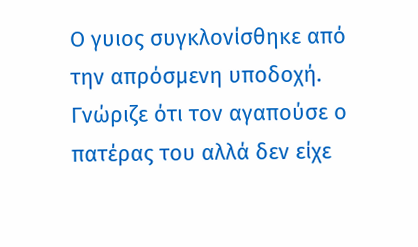Ο γυιος συγκλονίσθηκε από την απρόσμενη υποδοχή. Γνώριζε ότι τον αγαπούσε ο πατέρας του αλλά δεν είχε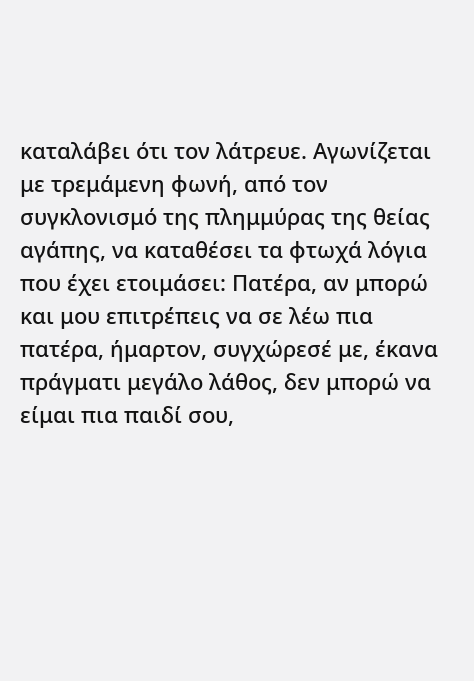καταλάβει ότι τον λάτρευε. Αγωνίζεται με τρεμάμενη φωνή, από τον συγκλονισμό της πλημμύρας της θείας αγάπης, να καταθέσει τα φτωχά λόγια που έχει ετοιμάσει: Πατέρα, αν μπορώ και μου επιτρέπεις να σε λέω πια πατέρα, ήμαρτον, συγχώρεσέ με, έκανα πράγματι μεγάλο λάθος, δεν μπορώ να είμαι πια παιδί σου,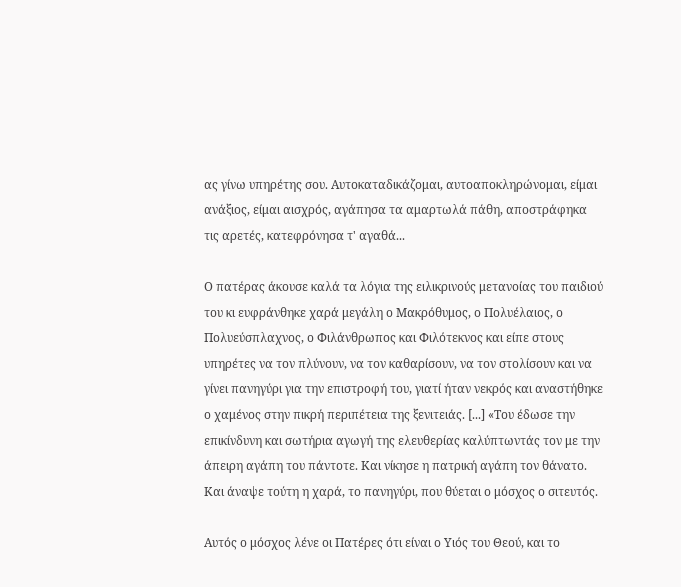ας γίνω υπηρέτης σου. Αυτοκαταδικάζομαι, αυτοαποκληρώνομαι, είμαι ανάξιος, είμαι αισχρός, αγάπησα τα αμαρτωλά πάθη, αποστράφηκα τις αρετές, κατεφρόνησα τ' αγαθά...

Ο πατέρας άκουσε καλά τα λόγια της ειλικρινούς μετανοίας του παιδιού του κι ευφράνθηκε χαρά μεγάλη ο Μακρόθυμος, ο Πολυέλαιος, ο Πολυεύσπλαχνος, ο Φιλάνθρωπος και Φιλότεκνος και είπε στους υπηρέτες να τον πλύνουν, να τον καθαρίσουν, να τον στολίσουν και να γίνει πανηγύρι για την επιστροφή του, γιατί ήταν νεκρός και αναστήθηκε ο χαμένος στην πικρή περιπέτεια της ξενιτειάς. [...] «Του έδωσε την επικίνδυνη και σωτήρια αγωγή της ελευθερίας καλύπτωντάς τον με την άπειρη αγάπη του πάντοτε. Και νίκησε η πατρική αγάπη τον θάνατο. Και άναψε τούτη η χαρά, το πανηγύρι, που θύεται ο μόσχος ο σιτευτός.

Αυτός ο μόσχος λένε οι Πατέρες ότι είναι ο Υιός του Θεού, και το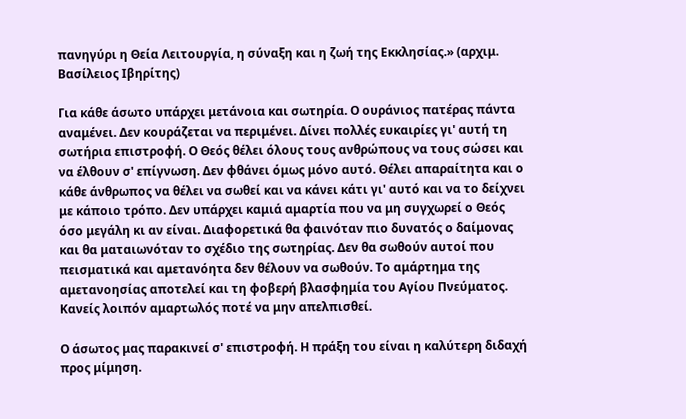πανηγύρι η Θεία Λειτουργία, η σύναξη και η ζωή της Εκκλησίας.» (αρχιμ. Βασίλειος Ιβηρίτης)

Για κάθε άσωτο υπάρχει μετάνοια και σωτηρία. Ο ουράνιος πατέρας πάντα αναμένει. Δεν κουράζεται να περιμένει. Δίνει πολλές ευκαιρίες γι' αυτή τη σωτήρια επιστροφή. Ο Θεός θέλει όλους τους ανθρώπους να τους σώσει και να έλθουν σ' επίγνωση. Δεν φθάνει όμως μόνο αυτό. Θέλει απαραίτητα και ο κάθε άνθρωπος να θέλει να σωθεί και να κάνει κάτι γι' αυτό και να το δείχνει με κάποιο τρόπο. Δεν υπάρχει καμιά αμαρτία που να μη συγχωρεί ο Θεός όσο μεγάλη κι αν είναι. Διαφορετικά θα φαινόταν πιο δυνατός ο δαίμονας και θα ματαιωνόταν το σχέδιο της σωτηρίας. Δεν θα σωθούν αυτοί που πεισματικά και αμετανόητα δεν θέλουν να σωθούν. Το αμάρτημα της αμετανοησίας αποτελεί και τη φοβερή βλασφημία του Αγίου Πνεύματος. Κανείς λοιπόν αμαρτωλός ποτέ να μην απελπισθεί.

Ο άσωτος μας παρακινεί σ' επιστροφή. Η πράξη του είναι η καλύτερη διδαχή προς μίμηση.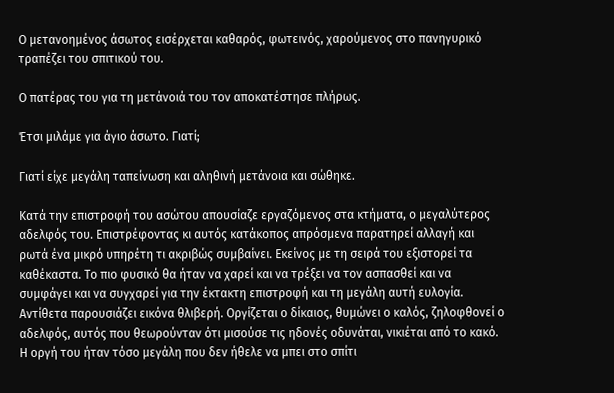Ο μετανοημένος άσωτος εισέρχεται καθαρός, φωτεινός, χαρούμενος στο πανηγυρικό τραπέζει του σπιτικού του.

Ο πατέρας του για τη μετάνοιά του τον αποκατέστησε πλήρως.

Έτσι μιλάμε για άγιο άσωτο. Γιατί;

Γιατί είχε μεγάλη ταπείνωση και αληθινή μετάνοια και σώθηκε.

Κατά την επιστροφή του ασώτου απουσίαζε εργαζόμενος στα κτήματα, ο μεγαλύτερος αδελφός του. Επιστρέφοντας κι αυτός κατάκοπος απρόσμενα παρατηρεί αλλαγή και ρωτά ένα μικρό υπηρέτη τι ακριβώς συμβαίνει. Εκείνος με τη σειρά του εξιστορεί τα καθέκαστα. Το πιο φυσικό θα ήταν να χαρεί και να τρέξει να τον ασπασθεί και να συμφάγει και να συγχαρεί για την έκτακτη επιστροφή και τη μεγάλη αυτή ευλογία. Αντίθετα παρουσιάζει εικόνα θλιβερή. Οργίζεται ο δίκαιος, θυμώνει ο καλός, ζηλοφθονεί ο αδελφός, αυτός που θεωρούνταν ότι μισούσε τις ηδονές οδυνάται, νικιέται από το κακό. Η οργή του ήταν τόσο μεγάλη που δεν ήθελε να μπει στο σπίτι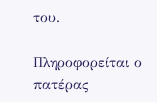του.

Πληροφορείται ο πατέρας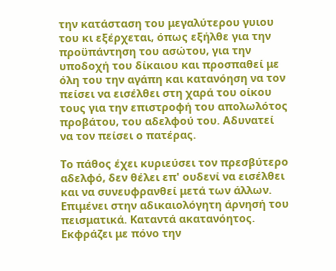την κατάσταση του μεγαλύτερου γυιου του κι εξέρχεται, όπως εξήλθε για την προϋπάντηση του ασώτου, για την υποδοχή του δίκαιου και προσπαθεί με όλη του την αγάπη και κατανόηση να τον πείσει να εισέλθει στη χαρά του οίκου τους για την επιστροφή του απολωλότος προβάτου, του αδελφού του. Αδυνατεί να τον πείσει ο πατέρας.

Το πάθος έχει κυριεύσει τον πρεσβύτερο αδελφό, δεν θέλει επ' ουδενί να εισέλθει και να συνευφρανθεί μετά των άλλων. Επιμένει στην αδικαιολόγητη άρνησή του πεισματικά. Καταντά ακατανόητος. Εκφράζει με πόνο την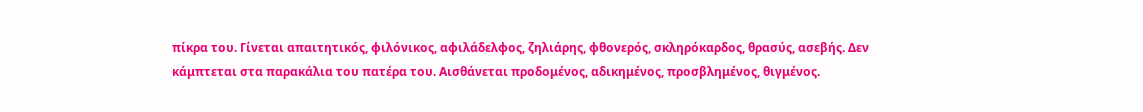πίκρα του. Γίνεται απαιτητικός, φιλόνικος, αφιλάδελφος, ζηλιάρης, φθονερός, σκληρόκαρδος, θρασύς, ασεβής. Δεν κάμπτεται στα παρακάλια του πατέρα του. Αισθάνεται προδομένος, αδικημένος, προσβλημένος, θιγμένος.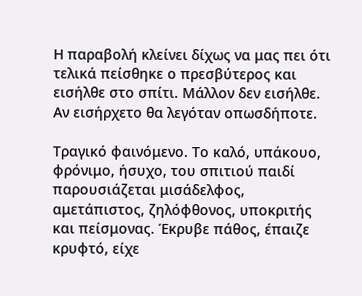Η παραβολή κλείνει δίχως να μας πει ότι τελικά πείσθηκε ο πρεσβύτερος και εισήλθε στο σπίτι. Μάλλον δεν εισήλθε. Αν εισήρχετο θα λεγόταν οπωσδήποτε.

Τραγικό φαινόμενο. Το καλό, υπάκουο, φρόνιμο, ήσυχο, του σπιτιού παιδί παρουσιάζεται μισάδελφος, αμετάπιστος, ζηλόφθονος, υποκριτής και πείσμονας. Έκρυβε πάθος, έπαιζε κρυφτό, είχε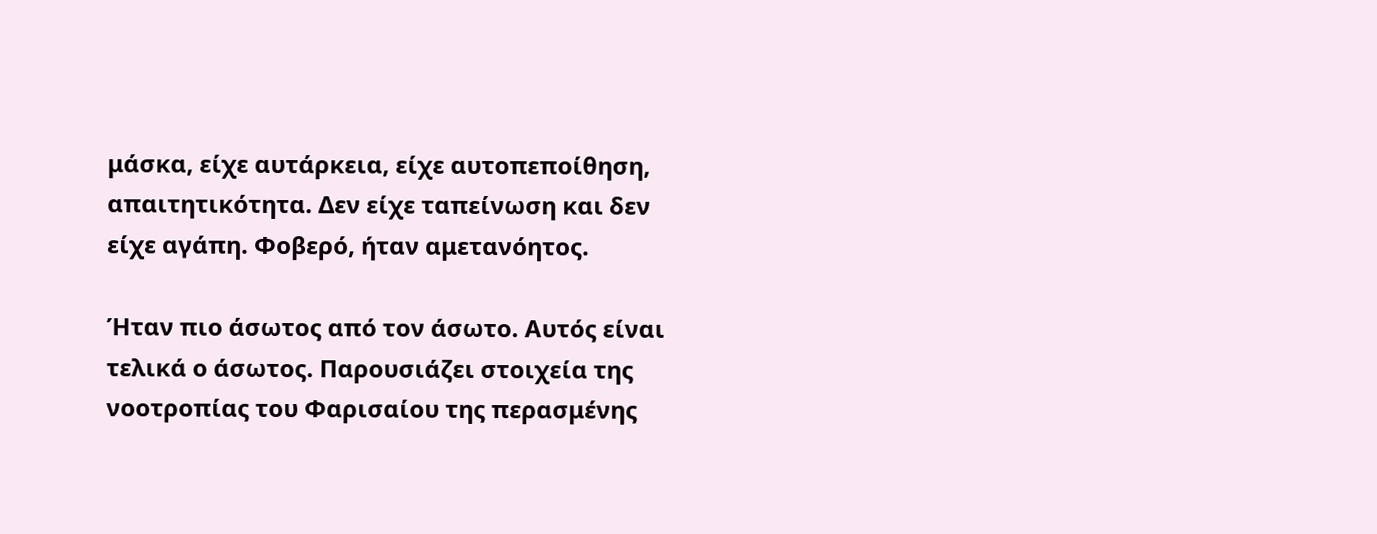μάσκα, είχε αυτάρκεια, είχε αυτοπεποίθηση, απαιτητικότητα. Δεν είχε ταπείνωση και δεν είχε αγάπη. Φοβερό, ήταν αμετανόητος.

Ήταν πιο άσωτος από τον άσωτο. Αυτός είναι τελικά ο άσωτος. Παρουσιάζει στοιχεία της νοοτροπίας του Φαρισαίου της περασμένης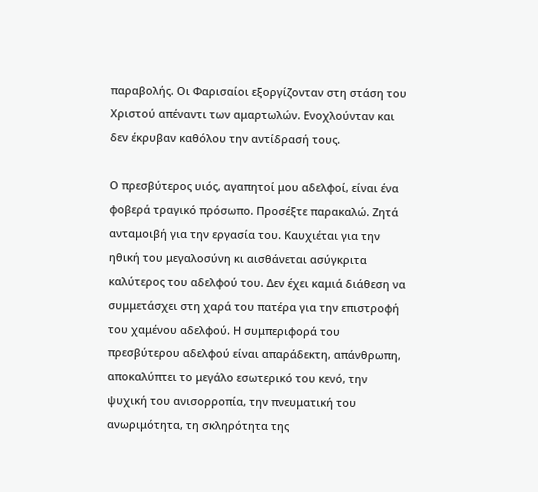παραβολής. Οι Φαρισαίοι εξοργίζονταν στη στάση του Χριστού απέναντι των αμαρτωλών. Ενοχλούνταν και δεν έκρυβαν καθόλου την αντίδρασή τους.

Ο πρεσβύτερος υιός, αγαπητοί μου αδελφοί, είναι ένα φοβερά τραγικό πρόσωπο. Προσέξτε παρακαλώ. Ζητά ανταμοιβή για την εργασία του. Καυχιέται για την ηθική του μεγαλοσύνη κι αισθάνεται ασύγκριτα καλύτερος του αδελφού του. Δεν έχει καμιά διάθεση να συμμετάσχει στη χαρά του πατέρα για την επιστροφή του χαμένου αδελφού. Η συμπεριφορά του πρεσβύτερου αδελφού είναι απαράδεκτη, απάνθρωπη, αποκαλύπτει το μεγάλο εσωτερικό του κενό, την ψυχική του ανισορροπία, την πνευματική του ανωριμότητα, τη σκληρότητα της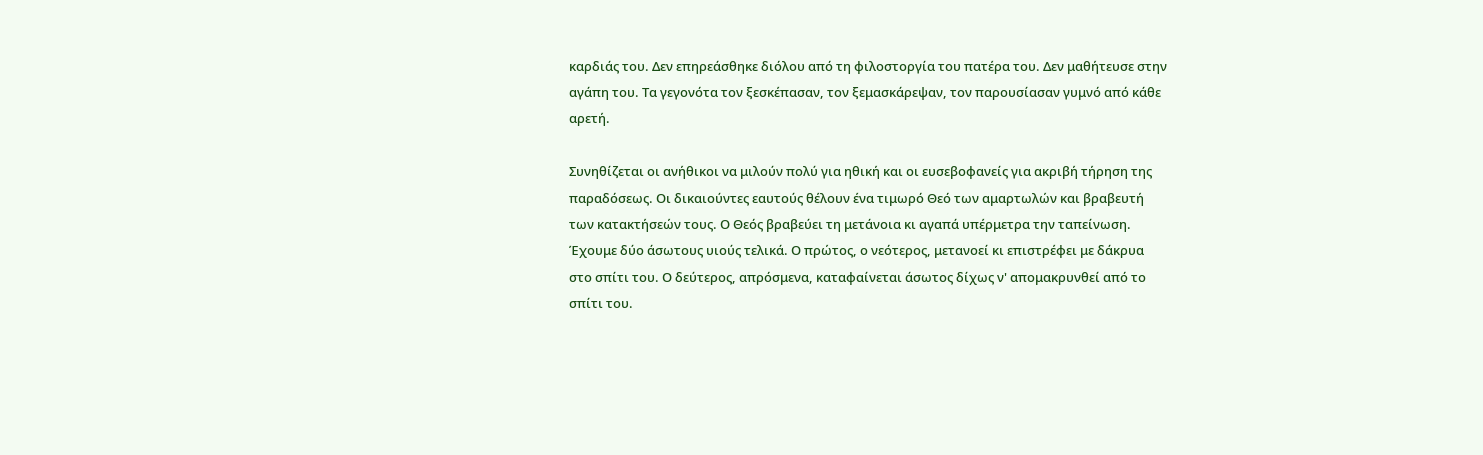καρδιάς του. Δεν επηρεάσθηκε διόλου από τη φιλοστοργία του πατέρα του. Δεν μαθήτευσε στην αγάπη του. Τα γεγονότα τον ξεσκέπασαν, τον ξεμασκάρεψαν, τον παρουσίασαν γυμνό από κάθε αρετή.

Συνηθίζεται οι ανήθικοι να μιλούν πολύ για ηθική και οι ευσεβοφανείς για ακριβή τήρηση της παραδόσεως. Οι δικαιούντες εαυτούς θέλουν ένα τιμωρό Θεό των αμαρτωλών και βραβευτή των κατακτήσεών τους. Ο Θεός βραβεύει τη μετάνοια κι αγαπά υπέρμετρα την ταπείνωση. Έχουμε δύο άσωτους υιούς τελικά. Ο πρώτος, ο νεότερος, μετανοεί κι επιστρέφει με δάκρυα στο σπίτι του. Ο δεύτερος, απρόσμενα, καταφαίνεται άσωτος δίχως ν' απομακρυνθεί από το σπίτι του.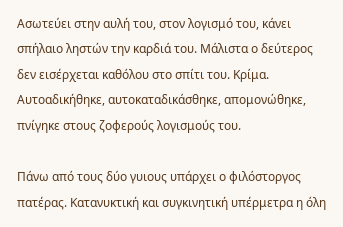Ασωτεύει στην αυλή του, στον λογισμό του, κάνει σπήλαιο ληστών την καρδιά του. Μάλιστα ο δεύτερος δεν εισέρχεται καθόλου στο σπίτι του. Κρίμα. Αυτοαδικήθηκε, αυτοκαταδικάσθηκε, απομονώθηκε, πνίγηκε στους ζοφερούς λογισμούς του.

Πάνω από τους δύο γυιους υπάρχει ο φιλόστοργος πατέρας. Κατανυκτική και συγκινητική υπέρμετρα η όλη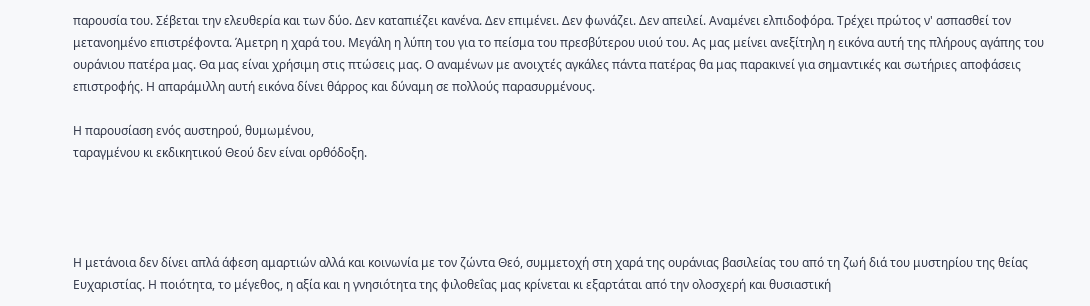παρουσία του. Σέβεται την ελευθερία και των δύο. Δεν καταπιέζει κανένα. Δεν επιμένει. Δεν φωνάζει. Δεν απειλεί. Αναμένει ελπιδοφόρα. Τρέχει πρώτος ν' ασπασθεί τον μετανοημένο επιστρέφοντα. Άμετρη η χαρά του. Μεγάλη η λύπη του για το πείσμα του πρεσβύτερου υιού του. Ας μας μείνει ανεξίτηλη η εικόνα αυτή της πλήρους αγάπης του ουράνιου πατέρα μας. Θα μας είναι χρήσιμη στις πτώσεις μας. Ο αναμένων με ανοιχτές αγκάλες πάντα πατέρας θα μας παρακινεί για σημαντικές και σωτήριες αποφάσεις επιστροφής. Η απαράμιλλη αυτή εικόνα δίνει θάρρος και δύναμη σε πολλούς παρασυρμένους.

Η παρουσίαση ενός αυστηρού, θυμωμένου,
ταραγμένου κι εκδικητικού Θεού δεν είναι ορθόδοξη.




Η μετάνοια δεν δίνει απλά άφεση αμαρτιών αλλά και κοινωνία με τον ζώντα Θεό, συμμετοχή στη χαρά της ουράνιας βασιλείας του από τη ζωή διά του μυστηρίου της θείας Ευχαριστίας. Η ποιότητα, το μέγεθος, η αξία και η γνησιότητα της φιλοθεΐας μας κρίνεται κι εξαρτάται από την ολοσχερή και θυσιαστική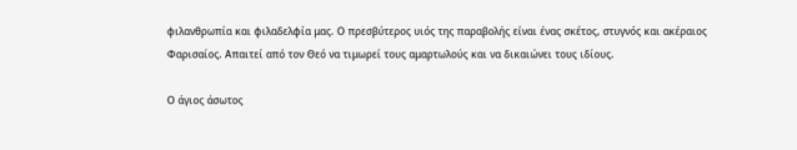φιλανθρωπία και φιλαδελφία μας. Ο πρεσβύτερος υιός της παραβολής είναι ένας σκέτος, στυγνός και ακέραιος Φαρισαίος. Απαιτεί από τον Θεό να τιμωρεί τους αμαρτωλούς και να δικαιώνει τους ιδίους.

Ο άγιος άσωτος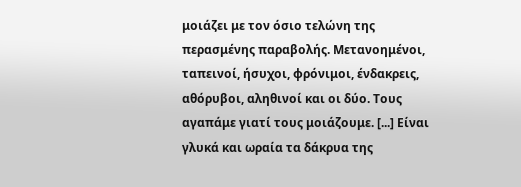μοιάζει με τον όσιο τελώνη της περασμένης παραβολής. Μετανοημένοι, ταπεινοί, ήσυχοι, φρόνιμοι, ένδακρεις, αθόρυβοι, αληθινοί και οι δύο. Τους αγαπάμε γιατί τους μοιάζουμε. [...] Είναι γλυκά και ωραία τα δάκρυα της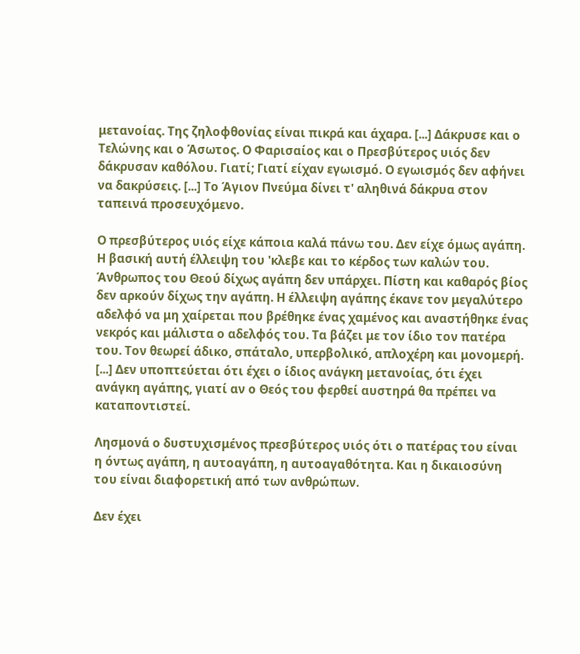μετανοίας. Της ζηλοφθονίας είναι πικρά και άχαρα. [...] Δάκρυσε και ο Τελώνης και ο Άσωτος. Ο Φαρισαίος και ο Πρεσβύτερος υιός δεν δάκρυσαν καθόλου. Γιατί; Γιατί είχαν εγωισμό. Ο εγωισμός δεν αφήνει να δακρύσεις. [...] Το Άγιον Πνεύμα δίνει τ' αληθινά δάκρυα στον ταπεινά προσευχόμενο.

Ο πρεσβύτερος υιός είχε κάποια καλά πάνω του. Δεν είχε όμως αγάπη. Η βασική αυτή έλλειψη του 'κλεβε και το κέρδος των καλών του. Άνθρωπος του Θεού δίχως αγάπη δεν υπάρχει. Πίστη και καθαρός βίος δεν αρκούν δίχως την αγάπη. Η έλλειψη αγάπης έκανε τον μεγαλύτερο αδελφό να μη χαίρεται που βρέθηκε ένας χαμένος και αναστήθηκε ένας νεκρός και μάλιστα ο αδελφός του. Τα βάζει με τον ίδιο τον πατέρα του. Τον θεωρεί άδικο, σπάταλο, υπερβολικό, απλοχέρη και μονομερή. [...] Δεν υποπτεύεται ότι έχει ο ίδιος ανάγκη μετανοίας, ότι έχει ανάγκη αγάπης, γιατί αν ο Θεός του φερθεί αυστηρά θα πρέπει να καταποντιστεί.

Λησμονά ο δυστυχισμένος πρεσβύτερος υιός ότι ο πατέρας του είναι η όντως αγάπη, η αυτοαγάπη, η αυτοαγαθότητα. Και η δικαιοσύνη του είναι διαφορετική από των ανθρώπων.

Δεν έχει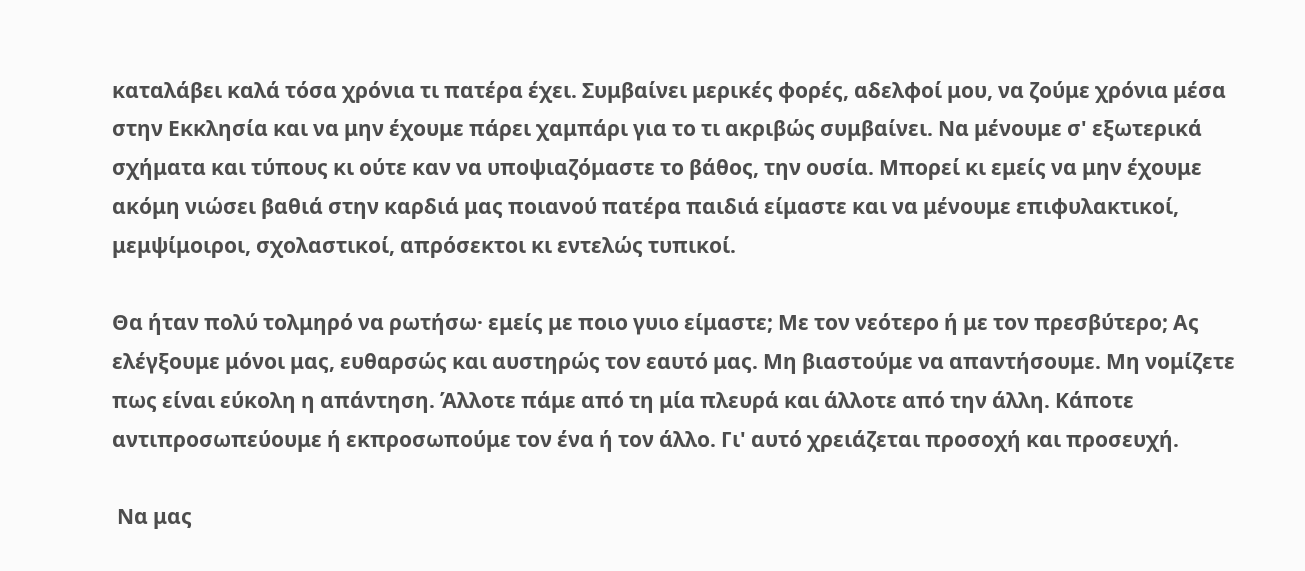καταλάβει καλά τόσα χρόνια τι πατέρα έχει. Συμβαίνει μερικές φορές, αδελφοί μου, να ζούμε χρόνια μέσα στην Εκκλησία και να μην έχουμε πάρει χαμπάρι για το τι ακριβώς συμβαίνει. Να μένουμε σ' εξωτερικά σχήματα και τύπους κι ούτε καν να υποψιαζόμαστε το βάθος, την ουσία. Μπορεί κι εμείς να μην έχουμε ακόμη νιώσει βαθιά στην καρδιά μας ποιανού πατέρα παιδιά είμαστε και να μένουμε επιφυλακτικοί, μεμψίμοιροι, σχολαστικοί, απρόσεκτοι κι εντελώς τυπικοί.

Θα ήταν πολύ τολμηρό να ρωτήσω· εμείς με ποιο γυιο είμαστε; Με τον νεότερο ή με τον πρεσβύτερο; Ας ελέγξουμε μόνοι μας, ευθαρσώς και αυστηρώς τον εαυτό μας. Μη βιαστούμε να απαντήσουμε. Μη νομίζετε πως είναι εύκολη η απάντηση. Άλλοτε πάμε από τη μία πλευρά και άλλοτε από την άλλη. Κάποτε αντιπροσωπεύουμε ή εκπροσωπούμε τον ένα ή τον άλλο. Γι' αυτό χρειάζεται προσοχή και προσευχή.

 Να μας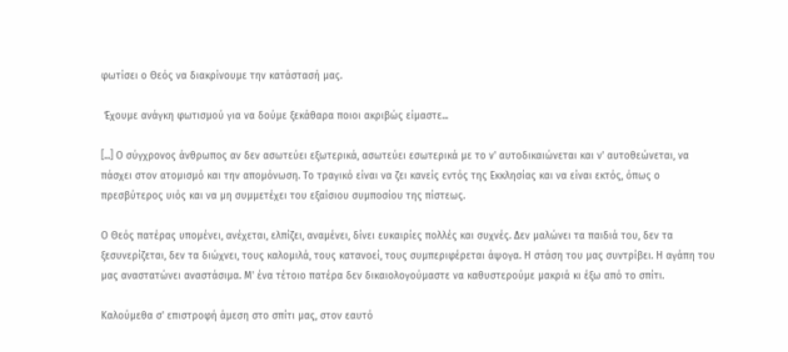φωτίσει ο Θεός να διακρίνουμε την κατάστασή μας.

 Έχουμε ανάγκη φωτισμού για να δούμε ξεκάθαρα ποιοι ακριβώς είμαστε...

[...] Ο σύγχρονος άνθρωπος αν δεν ασωτεύει εξωτερικά, ασωτεύει εσωτερικά με το ν' αυτοδικαιώνεται και ν' αυτοθεώνεται, να πάσχει στον ατομισμό και την απομόνωση. Το τραγικό είναι να ζει κανείς εντός της Εκκλησίας και να είναι εκτός, όπως ο πρεσβύτερος υιός και να μη συμμετέχει του εξαίσιου συμποσίου της πίστεως.

Ο Θεός πατέρας υπομένει, ανέχεται, ελπίζει, αναμένει, δίνει ευκαιρίες πολλές και συχνές. Δεν μαλώνει τα παιδιά του, δεν τα ξεσυνερίζεται, δεν τα διώχνει, τους καλομιλά, τους κατανοεί, τους συμπεριφέρεται άψογα. Η στάση του μας συντρίβει. Η αγάπη του μας αναστατώνει αναστάσιμα. Μ' ένα τέτοιο πατέρα δεν δικαιολογούμαστε να καθυστερούμε μακριά κι έξω από το σπίτι.

Καλούμεθα σ' επιστροφή άμεση στο σπίτι μας, στον εαυτό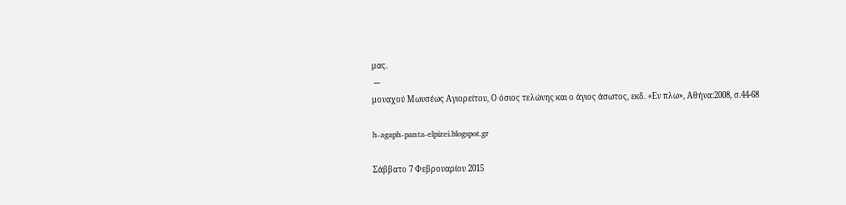μας.
 ---
μοναχού Μωυσέως Αγιορείτου, Ο όσιος τελώνης και ο άγιος άσωτος, εκδ. «Εν πλω», Αθήνα:2008, σ.44-68

h-agaph-panta-elpizei.blogspot.gr

Σάββατο 7 Φεβρουαρίου 2015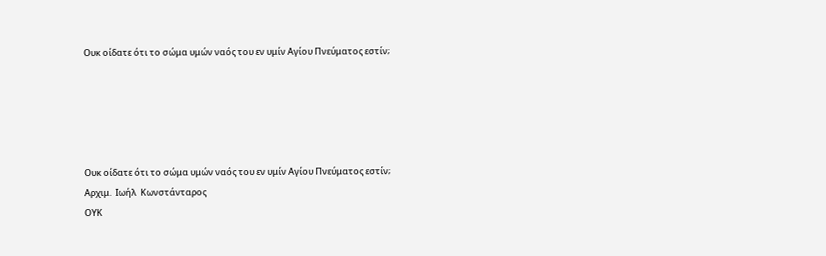Ουκ οίδατε ότι το σώμα υμών ναός του εν υμίν Αγίου Πνεύματος εστίν;





Ουκ οίδατε ότι το σώμα υμών ναός του εν υμίν Αγίου Πνεύματος εστίν;
Αρχιμ.  Ιωήλ  Κωνστάνταρος
ΟΥΚ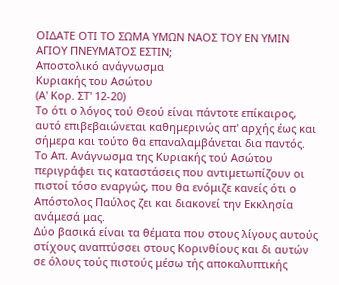ΟΙΔΑΤΕ ΟΤΙ ΤΟ ΣΩΜΑ ΥΜΩΝ ΝΑΟΣ ΤΟΥ ΕΝ ΥΜΙΝ ΑΓΙΟΥ ΠΝΕΥΜΑΤΟΣ ΕΣΤΙΝ;
Αποστολικό ανάγνωσμα
Κυριακής του Ασώτου
(Α' Κορ. ΣΤ' 12-20)
Το ότι ο λόγος τού Θεού είναι πάντοτε επίκαιρος, αυτό επιβεβαιώνεται καθημερινώς απ' αρχής έως και σήμερα και τούτο θα επαναλαμβάνεται δια παντός.
Το Απ. Ανάγνωσμα της Κυριακής τού Ασώτου περιγράφει τις καταστάσεις που αντιμετωπίζουν οι πιστοί τόσο εναργώς, που θα ενόμιζε κανείς ότι ο Απόστολος Παύλος ζει και διακονεί την Εκκλησία ανάμεσά μας.
Δύο βασικά είναι τα θέματα που στους λίγους αυτούς στίχους αναπτύσσει στους Κορινθίους και δι αυτών σε όλους τούς πιστούς μέσω τής αποκαλυπτικής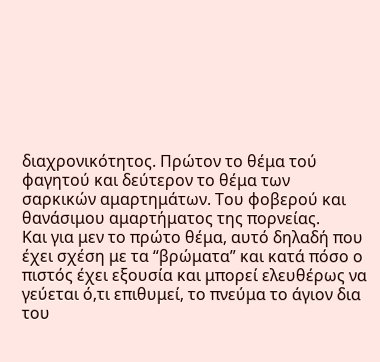διαχρονικότητος. Πρώτον το θέμα τού φαγητού και δεύτερον το θέμα των σαρκικών αμαρτημάτων. Του φοβερού και θανάσιμου αμαρτήματος της πορνείας.
Και για μεν το πρώτο θέμα, αυτό δηλαδή που έχει σχέση με τα “βρώματα” και κατά πόσο ο πιστός έχει εξουσία και μπορεί ελευθέρως να γεύεται ό,τι επιθυμεί, το πνεύμα το άγιον δια του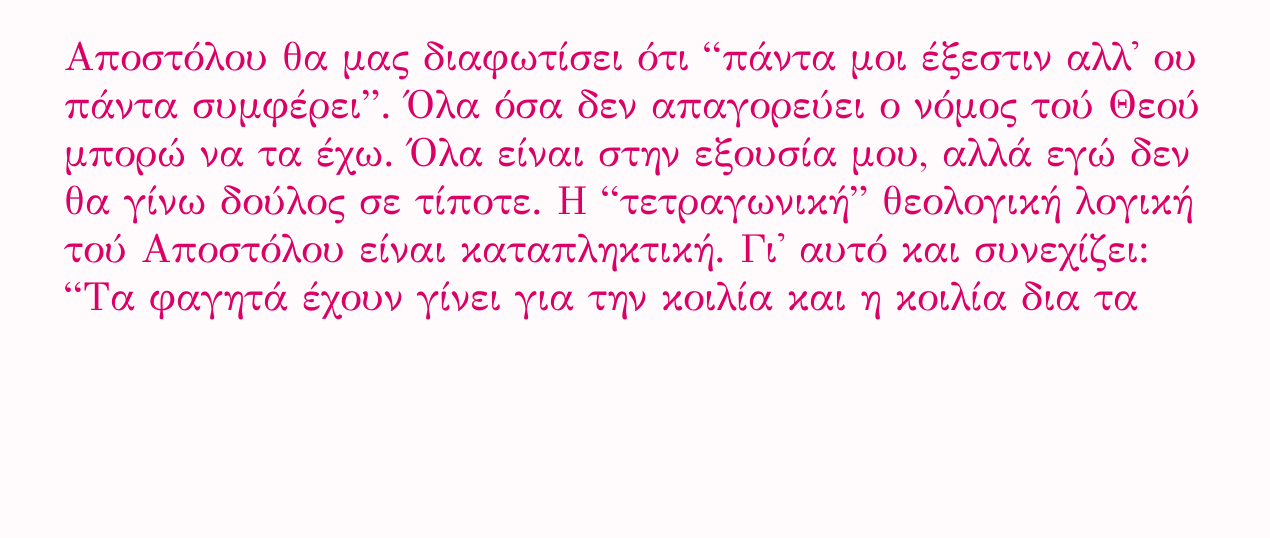Αποστόλου θα μας διαφωτίσει ότι “πάντα μοι έξεστιν αλλ' ου πάντα συμφέρει”. Όλα όσα δεν απαγορεύει ο νόμος τού Θεού μπορώ να τα έχω. Όλα είναι στην εξουσία μου, αλλά εγώ δεν θα γίνω δούλος σε τίποτε. Η “τετραγωνική” θεολογική λογική τού Αποστόλου είναι καταπληκτική. Γι' αυτό και συνεχίζει: “Τα φαγητά έχουν γίνει για την κοιλία και η κοιλία δια τα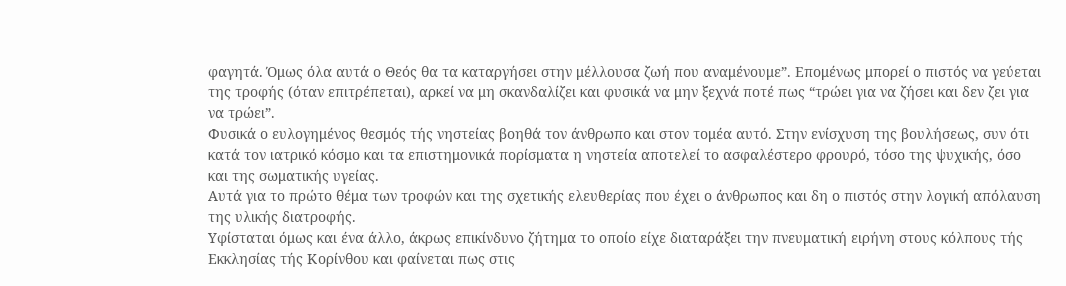φαγητά. Όμως όλα αυτά ο Θεός θα τα καταργήσει στην μέλλουσα ζωή που αναμένουμε”. Επομένως μπορεί ο πιστός να γεύεται της τροφής (όταν επιτρέπεται), αρκεί να μη σκανδαλίζει και φυσικά να μην ξεχνά ποτέ πως “τρώει για να ζήσει και δεν ζει για να τρώει”.
Φυσικά ο ευλογημένος θεσμός τής νηστείας βοηθά τον άνθρωπο και στον τομέα αυτό. Στην ενίσχυση της βουλήσεως, συν ότι κατά τον ιατρικό κόσμο και τα επιστημονικά πορίσματα η νηστεία αποτελεί το ασφαλέστερο φρουρό, τόσο της ψυχικής, όσο και της σωματικής υγείας.
Αυτά για το πρώτο θέμα των τροφών και της σχετικής ελευθερίας που έχει ο άνθρωπος και δη ο πιστός στην λογική απόλαυση της υλικής διατροφής.
Υφίσταται όμως και ένα άλλο, άκρως επικίνδυνο ζήτημα το οποίο είχε διαταράξει την πνευματική ειρήνη στους κόλπους τής Εκκλησίας τής Κορίνθου και φαίνεται πως στις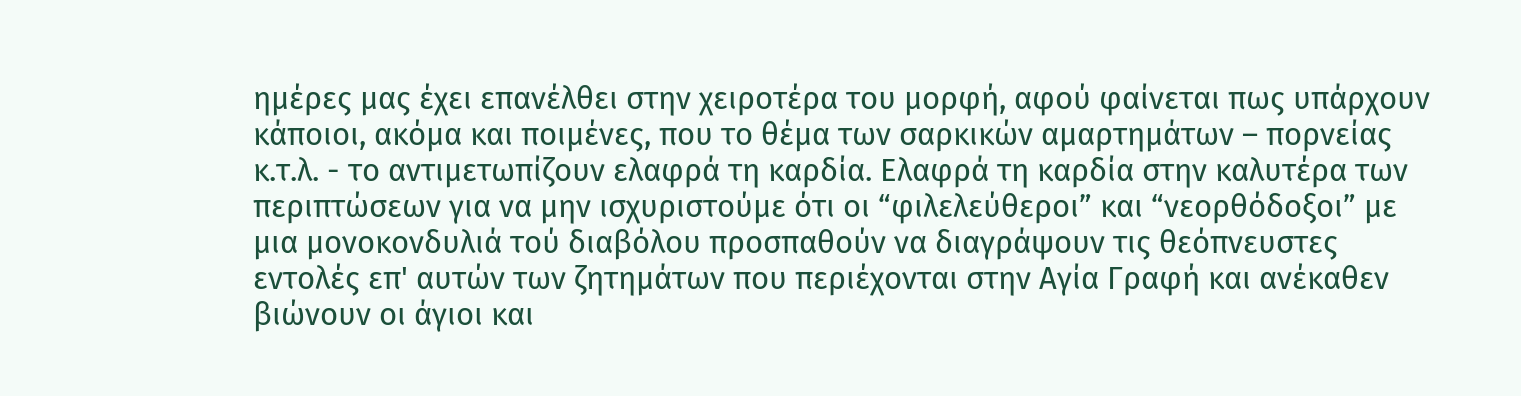ημέρες μας έχει επανέλθει στην χειροτέρα του μορφή, αφού φαίνεται πως υπάρχουν κάποιοι, ακόμα και ποιμένες, που το θέμα των σαρκικών αμαρτημάτων – πορνείας κ.τ.λ. - το αντιμετωπίζουν ελαφρά τη καρδία. Ελαφρά τη καρδία στην καλυτέρα των περιπτώσεων για να μην ισχυριστούμε ότι οι “φιλελεύθεροι” και “νεορθόδοξοι” με μια μονοκονδυλιά τού διαβόλου προσπαθούν να διαγράψουν τις θεόπνευστες εντολές επ' αυτών των ζητημάτων που περιέχονται στην Αγία Γραφή και ανέκαθεν βιώνουν οι άγιοι και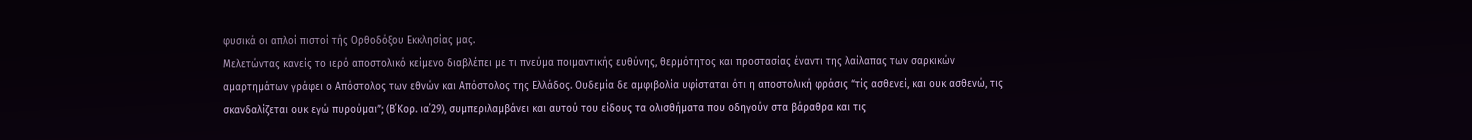φυσικά οι απλοί πιστοί τής Ορθοδόξου Εκκλησίας μας.
Μελετώντας κανείς το ιερό αποστολικό κείμενο διαβλέπει με τι πνεύμα ποιμαντικής ευθύνης, θερμότητος και προστασίας έναντι της λαίλαπας των σαρκικών αμαρτημάτων γράφει ο Απόστολος των εθνών και Απόστολος της Ελλάδος. Ουδεμία δε αμφιβολία υφίσταται ότι η αποστολική φράσις “τίς ασθενεί, και ουκ ασθενώ, τις σκανδαλίζεται ουκ εγώ πυρούμαι”; (Β΄Κορ. ια΄29), συμπεριλαμβάνει και αυτού του είδους τα ολισθήματα που οδηγούν στα βάραθρα και τις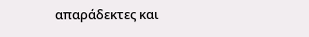απαράδεκτες και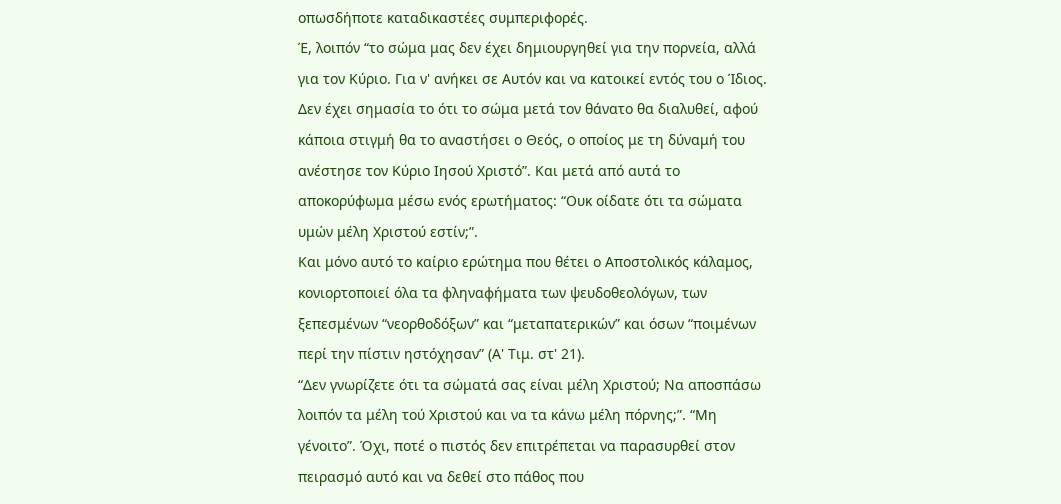οπωσδήποτε καταδικαστέες συμπεριφορές.
Έ, λοιπόν “το σώμα μας δεν έχει δημιουργηθεί για την πορνεία, αλλά για τον Κύριο. Για ν' ανήκει σε Αυτόν και να κατοικεί εντός του ο Ίδιος. Δεν έχει σημασία το ότι το σώμα μετά τον θάνατο θα διαλυθεί, αφού κάποια στιγμή θα το αναστήσει ο Θεός, ο οποίος με τη δύναμή του ανέστησε τον Κύριο Ιησού Χριστό”. Και μετά από αυτά το αποκορύφωμα μέσω ενός ερωτήματος: “Ουκ οίδατε ότι τα σώματα υμών μέλη Χριστού εστίν;”.
Και μόνο αυτό το καίριο ερώτημα που θέτει ο Αποστολικός κάλαμος, κονιορτοποιεί όλα τα φληναφήματα των ψευδοθεολόγων, των ξεπεσμένων “νεορθοδόξων” και “μεταπατερικών” και όσων “ποιμένων περί την πίστιν ηστόχησαν” (Α' Τιμ. στ' 21).
“Δεν γνωρίζετε ότι τα σώματά σας είναι μέλη Χριστού; Να αποσπάσω λοιπόν τα μέλη τού Χριστού και να τα κάνω μέλη πόρνης;”. “Μη γένοιτο”. Όχι, ποτέ ο πιστός δεν επιτρέπεται να παρασυρθεί στον πειρασμό αυτό και να δεθεί στο πάθος που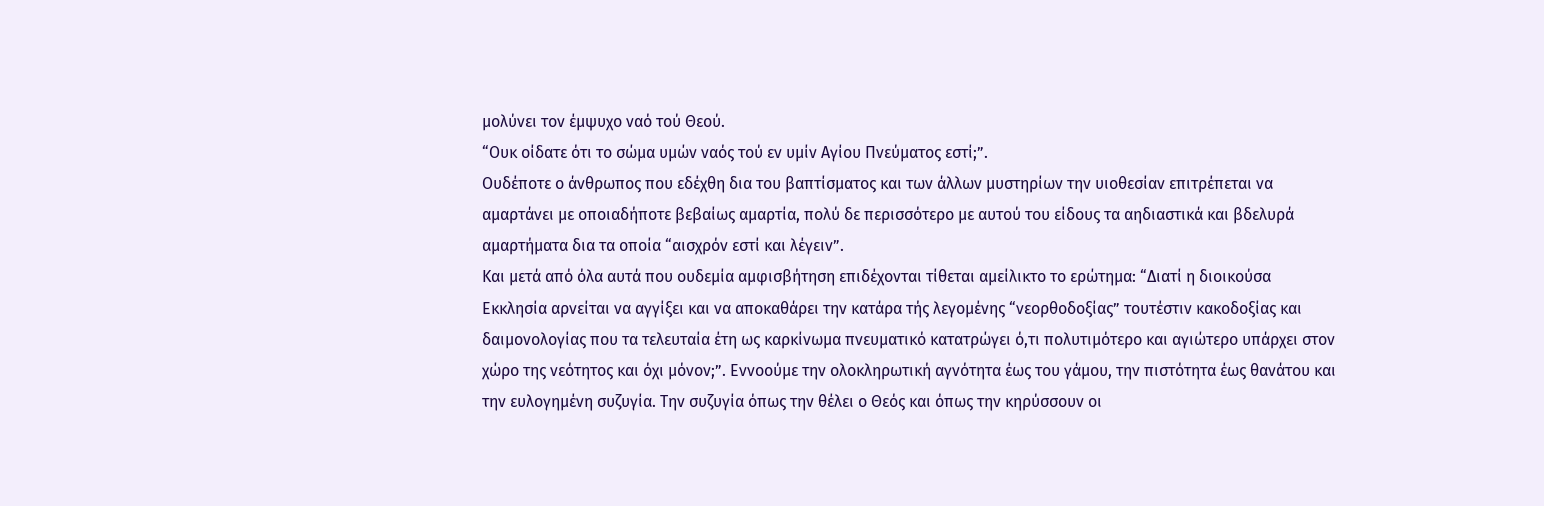μολύνει τον έμψυχο ναό τού Θεού.
“Ουκ οίδατε ότι το σώμα υμών ναός τού εν υμίν Αγίου Πνεύματος εστί;”.
Ουδέποτε ο άνθρωπος που εδέχθη δια του βαπτίσματος και των άλλων μυστηρίων την υιοθεσίαν επιτρέπεται να αμαρτάνει με οποιαδήποτε βεβαίως αμαρτία, πολύ δε περισσότερο με αυτού του είδους τα αηδιαστικά και βδελυρά αμαρτήματα δια τα οποία “αισχρόν εστί και λέγειν”.
Και μετά από όλα αυτά που ουδεμία αμφισβήτηση επιδέχονται τίθεται αμείλικτο το ερώτημα: “Διατί η διοικούσα Εκκλησία αρνείται να αγγίξει και να αποκαθάρει την κατάρα τής λεγομένης “νεορθοδοξίας” τουτέστιν κακοδοξίας και δαιμονολογίας που τα τελευταία έτη ως καρκίνωμα πνευματικό κατατρώγει ό,τι πολυτιμότερο και αγιώτερο υπάρχει στον χώρο της νεότητος και όχι μόνον;”. Εννοούμε την ολοκληρωτική αγνότητα έως του γάμου, την πιστότητα έως θανάτου και την ευλογημένη συζυγία. Την συζυγία όπως την θέλει ο Θεός και όπως την κηρύσσουν οι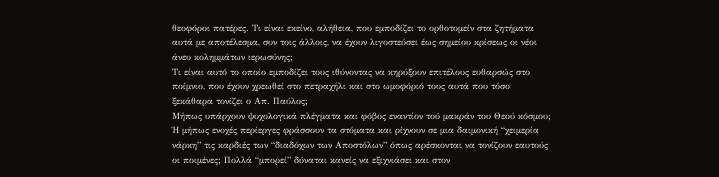θεοφόροι πατέρες. Τι είναι εκείνο, αλήθεια, που εμποδίζει το ορθοτομείν στα ζητήματα αυτά με αποτέλεσμα, συν τοις άλλοις, να έχουν λιγοστεύσει έως σημείου κρίσεως οι νέοι άνευ κολημμάτων ιερωσύνης;
Τι είναι αυτό το οποίο εμποδίζει τους ιθύνοντας να κηρύξουν επιτέλους ευθαρσώς στο ποίμνιο, που έχουν χρεωθεί στο πετραχήλι και στο ωμοφόριό τους αυτά που τόσο ξεκάθαρα τονίζει ο Απ. Παύλος;
Μήπως υπάρχουν ψυχολογικά πλέγματα και φόβος εναντίον τού μακράν του Θεού κόσμου; Ή μήπως ενοχές περίεργες φράσσουν τα στόματα και ρίχνουν σε μια δαιμονική “χειμερία νάρκη” τις καρδιές των “διαδόχων των Αποστόλων” όπως αρέσκονται να τονίζουν εαυτούς οι ποιμένες; Πολλά “μπορεί” δύναται κανείς να εξιχνιάσει και στον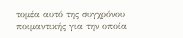τομέα αυτό της συγχρόνου ποιμαντικής για την οποία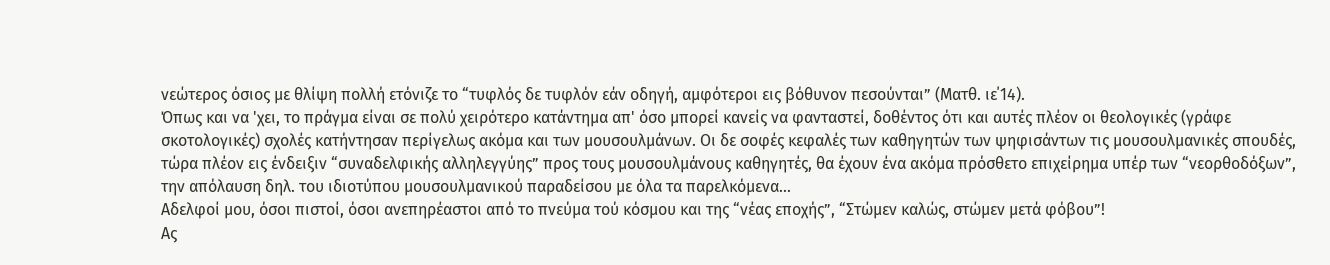νεώτερος όσιος με θλίψη πολλή ετόνιζε το “τυφλός δε τυφλόν εάν οδηγή, αμφότεροι εις βόθυνον πεσούνται” (Ματθ. ιε΄14).
Όπως και να 'χει, το πράγμα είναι σε πολύ χειρότερο κατάντημα απ' όσο μπορεί κανείς να φανταστεί, δοθέντος ότι και αυτές πλέον οι θεολογικές (γράφε σκοτολογικές) σχολές κατήντησαν περίγελως ακόμα και των μουσουλμάνων. Οι δε σοφές κεφαλές των καθηγητών των ψηφισάντων τις μουσουλμανικές σπουδές, τώρα πλέον εις ένδειξιν “συναδελφικής αλληλεγγύης” προς τους μουσουλμάνους καθηγητές, θα έχουν ένα ακόμα πρόσθετο επιχείρημα υπέρ των “νεορθοδόξων”, την απόλαυση δηλ. του ιδιοτύπου μουσουλμανικού παραδείσου με όλα τα παρελκόμενα...
Αδελφοί μου, όσοι πιστοί, όσοι ανεπηρέαστοι από το πνεύμα τού κόσμου και της “νέας εποχής”, “Στώμεν καλώς, στώμεν μετά φόβου”!
Ας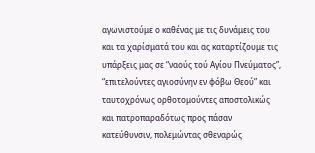αγωνιστούμε ο καθένας με τις δυνάμεις του και τα χαρίσματά του και ας καταρτίζουμε τις υπάρξεις μας σε “ναούς τού Αγίου Πνεύματος”, “επιτελούντες αγιοσύνην εν φόβω Θεού” και ταυτοχρόνως ορθοτομούντες αποστολικώς και πατροπαραδότως προς πάσαν κατεύθυνσιν, πολεμώντας σθεναρώς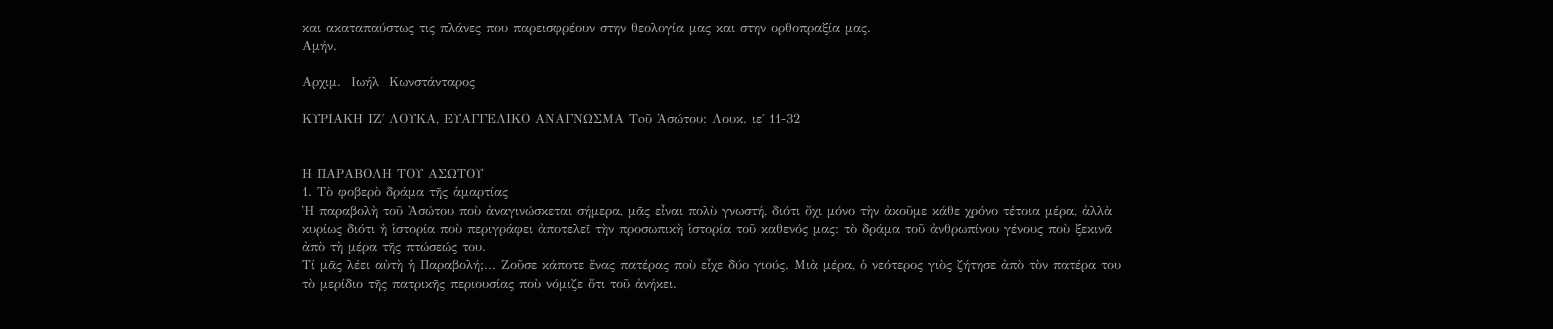και ακαταπαύστως τις πλάνες που παρεισφρέουν στην θεολογία μας και στην ορθοπραξία μας.
Αμήν.

Αρχιμ.  Ιωήλ  Κωνστάνταρος

ΚΥΡΙΑΚΗ ΙΖ΄ ΛΟΥΚΑ, ΕΥΑΓΓΕΛΙΚΟ ΑΝΑΓΝΩΣΜΑ Toῦ Ἀσώτου: Λουκ. ιε΄ 11-32


Η ΠΑΡΑΒΟΛΗ ΤΟΥ ΑΣΩΤΟΥ
1. Τὸ φοβερὸ δράμα τῆς ἁμαρτίας
Ἡ παραβολὴ τοῦ Ἀσώτου ποὺ ἀναγινώσκεται σήμερα, μᾶς εἶναι πολὺ γνωστή, διότι ὄχι μόνο τὴν ἀκοῦμε κάθε χρόνο τέτοια μέρα, ἀλλὰ κυρίως διότι ἡ ἱστορία ποὺ περιγράφει ἀποτελεῖ τὴν προσωπικὴ ἱστορία τοῦ καθενός μας: τὸ δράμα τοῦ ἀνθρωπίνου γένους ποὺ ξεκινᾶ ἀπὸ τὴ μέρα τῆς πτώσεώς του.
Τί μᾶς λέει αὐτὴ ἡ Παραβολή;... Ζοῦσε κάποτε ἕνας πατέρας ποὺ εἶχε δύο γιούς. Μιὰ μέρα, ὁ νεότερος γιὸς ζήτησε ἀπὸ τὸν πατέρα του τὸ μερίδιο τῆς πατρικῆς περιουσίας ποὺ νόμιζε ὅτι τοῦ ἀνήκει.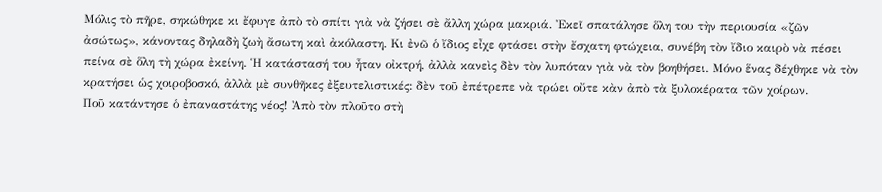Μόλις τὸ πῆρε, σηκώθηκε κι ἔφυγε ἀπὸ τὸ σπίτι γιὰ νὰ ζήσει σὲ ἄλλη χώρα μακριά. Ἐκεῖ σπατάλησε ὅλη του τὴν περιουσία «ζῶν ἀσώτως», κάνοντας δηλαδὴ ζωὴ ἄσωτη καὶ ἀκόλαστη. Κι ἐνῶ ὁ ἴδιος εἶχε φτάσει στὴν ἔσχατη φτώχεια, συνέβη τὸν ἴδιο καιρὸ νὰ πέσει πείνα σὲ ὅλη τὴ χώρα ἐκείνη. Ἡ κατάστασή του ἦταν οἰκτρή, ἀλλὰ κανεὶς δὲν τὸν λυπόταν γιὰ νὰ τὸν βοηθήσει. Μόνο ἕνας δέχθηκε νὰ τὸν κρατήσει ὡς χοιροβοσκό, ἀλλὰ μὲ συνθῆκες ἐξευτελιστικές: δὲν τοῦ ἐπέτρεπε νὰ τρώει οὔτε κὰν ἀπὸ τὰ ξυλοκέρατα τῶν χοίρων.
Ποῦ κατάντησε ὁ ἐπαναστάτης νέος! Ἀπὸ τὸν πλοῦτο στὴ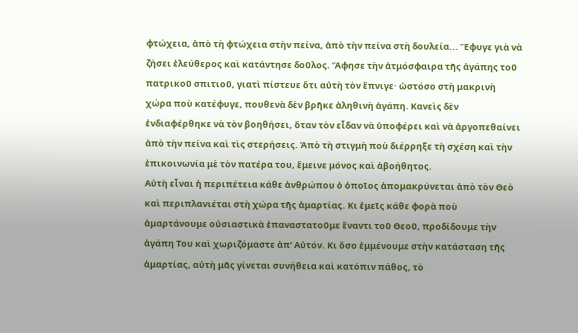φτώχεια, ἀπὸ τὴ φτώχεια στὴν πείνα, ἀπὸ τὴν πείνα στὴ δουλεία... Ἔφυγε γιὰ νὰ ζήσει ἐλεύθερος καὶ κατάντησε δοῦλος. Ἄφησε τὴν ἀτμόσφαιρα τῆς ἀγάπης τοῦ πατρικοῦ σπιτιοῦ, γιατὶ πίστευε ὅτι αὐτὴ τὸν ἔπνιγε· ὡστόσο στὴ μακρινὴ χώρα ποὺ κατέφυγε, πουθενὰ δὲν βρῆκε ἀληθινὴ ἀγάπη. Κανεὶς δὲν ἐνδιαφέρθηκε νὰ τὸν βοηθήσει, ὅταν τὸν εἶδαν νὰ ὑποφέρει καὶ νὰ ἀργοπεθαίνει ἀπὸ τὴν πείνα καὶ τὶς στερήσεις. Ἀπὸ τὴ στιγμὴ ποὺ διέρρηξε τὴ σχέση καὶ τὴν ἐπικοινωνία μὲ τὸν πατέρα του, ἔμεινε μόνος καὶ ἀβοήθητος.
Αὐτὴ εἶναι ἡ περιπέτεια κάθε ἀνθρώπου ὁ ὁποῖος ἀπομακρύνεται ἀπὸ τὸν Θεὸ καὶ περιπλανιέται στὴ χώρα τῆς ἁμαρτίας. Κι ἐμεῖς κάθε φορὰ ποὺ ἁμαρτάνουμε οὐσιαστικὰ ἐπαναστατοῦμε ἔναντι τοῦ Θεοῦ, προδίδουμε τὴν ἀγάπη Του καὶ χωριζόμαστε ἀπ’ Αὐτόν. Κι ὅσο ἐμμένουμε στὴν κατάσταση τῆς ἁμαρτίας, αὐτὴ μᾶς γίνεται συνήθεια καὶ κατόπιν πάθος, τὸ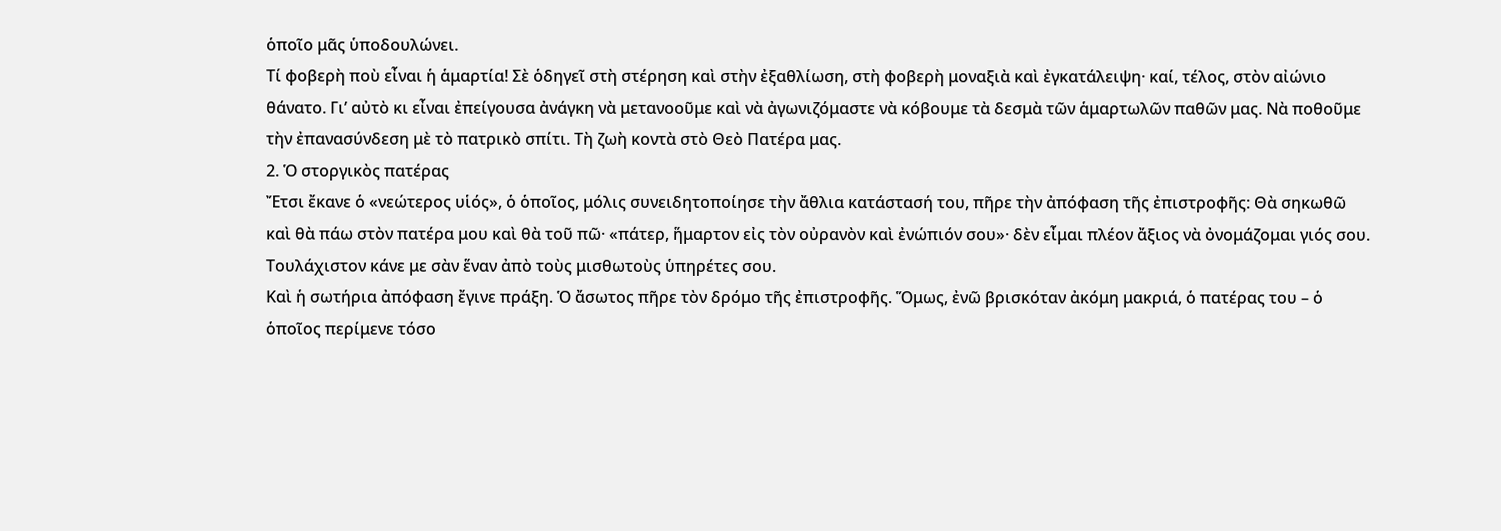ὁποῖο μᾶς ὑποδουλώνει.
Τί φοβερὴ ποὺ εἶναι ἡ ἁμαρτία! Σὲ ὁδηγεῖ στὴ στέρηση καὶ στὴν ἐξαθλίωση, στὴ φοβερὴ μοναξιὰ καὶ ἐγκατάλειψη· καί, τέλος, στὸν αἰώνιο θάνατο. Γι’ αὐτὸ κι εἶναι ἐπείγουσα ἀνάγκη νὰ μετανοοῦμε καὶ νὰ ἀγωνιζόμαστε νὰ κόβουμε τὰ δεσμὰ τῶν ἁμαρτωλῶν παθῶν μας. Νὰ ποθοῦμε τὴν ἐπανασύνδεση μὲ τὸ πατρικὸ σπίτι. Τὴ ζωὴ κοντὰ στὸ Θεὸ Πατέρα μας.
2. Ὁ στοργικὸς πατέρας
Ἔτσι ἔκανε ὁ «νεώτερος υἱός», ὁ ὁποῖος, μόλις συνειδητοποίησε τὴν ἄθλια κατάστασή του, πῆρε τὴν ἀπόφαση τῆς ἐπιστροφῆς: Θὰ σηκωθῶ καὶ θὰ πάω στὸν πατέρα μου καὶ θὰ τοῦ πῶ· «πάτερ, ἥμαρτον εἰς τὸν οὐρανὸν καὶ ἐνώπιόν σου»· δὲν εἶμαι πλέον ἄξιος νὰ ὀνομάζομαι γιός σου. Τουλάχιστον κάνε με σὰν ἕναν ἀπὸ τοὺς μισθωτοὺς ὑπηρέτες σου.
Καὶ ἡ σωτήρια ἀπόφαση ἔγινε πράξη. Ὁ ἄσωτος πῆρε τὸν δρόμο τῆς ἐπιστροφῆς. Ὅμως, ἐνῶ βρισκόταν ἀκόμη μακριά, ὁ πατέρας του – ὁ ὁποῖος περίμενε τόσο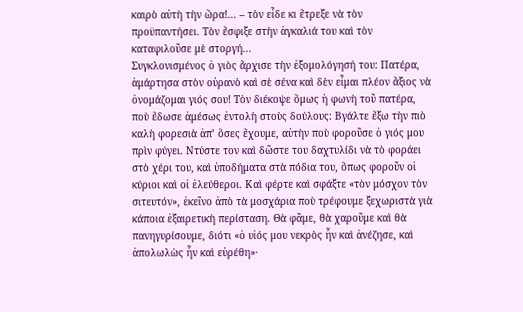καιρὸ αὐτὴ τὴν ὥρα!... – τὸν εἶδε κι ἔτρεξε νὰ τὸν προϋπαντήσει. Τὸν ἔσφιξε στὴν ἀγκαλιά του καὶ τὸν καταφιλοῦσε μὲ στοργή...
Συγκλονισμένος ὁ γιὸς ἄρχισε τὴν ἐξομολόγησή του: Πατέρα, ἁμάρτησα στὸν οὐρανὸ καὶ σὲ σένα καὶ δὲν εἶμαι πλέον ἄξιος νὰ ὀνομάζομαι γιός σου! Τὸν διέκοψε ὅμως ἡ φωνὴ τοῦ πατέρα, ποὺ ἔδωσε ἀμέσως ἐντολὴ στοὺς δούλους: Βγάλτε ἔξω τὴν πιὸ καλὴ φορεσιὰ ἀπ’ ὅσες ἔχουμε, αὐτὴν ποὺ φοροῦσε ὁ γιός μου πρὶν φύγει. Ντύστε τον καὶ δῶστε του δαχτυλίδι νὰ τὸ φοράει στὸ χέρι του, καὶ ὑποδήματα στὰ πόδια του, ὅπως φοροῦν οἱ κύριοι καὶ οἱ ἐλεύθεροι. Καὶ φέρτε καὶ σφάξτε «τὸν μόσχον τὸν σιτευτόν», ἐκεῖνο ἀπὸ τὰ μοσχάρια ποὺ τρέφουμε ξεχωριστὰ γιὰ κάποια ἐξαιρετικὴ περίσταση. Θὰ φᾶμε, θὰ χαροῦμε καὶ θὰ πανηγυρίσουμε, διότι «ὁ υἱός μου νεκρὸς ἦν καὶ ἀνέζησε, καὶ ἀπολωλὼς ἦν καὶ εὑρέθη»·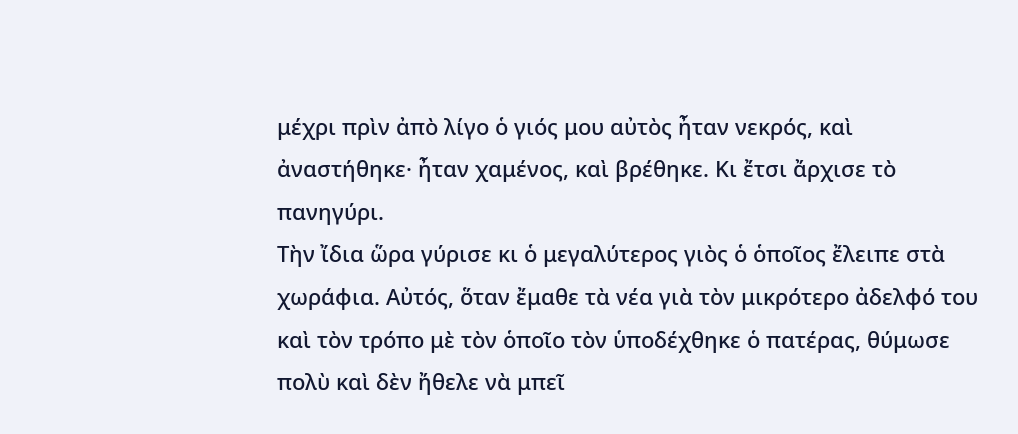μέχρι πρὶν ἀπὸ λίγο ὁ γιός μου αὐτὸς ἦταν νεκρός, καὶ ἀναστήθηκε· ἦταν χαμένος, καὶ βρέθηκε. Κι ἔτσι ἄρχισε τὸ πανηγύρι.
Τὴν ἴδια ὥρα γύρισε κι ὁ μεγαλύτερος γιὸς ὁ ὁποῖος ἔλειπε στὰ χωράφια. Αὐτός, ὅταν ἔμαθε τὰ νέα γιὰ τὸν μικρότερο ἀδελφό του καὶ τὸν τρόπο μὲ τὸν ὁποῖο τὸν ὑποδέχθηκε ὁ πατέρας, θύμωσε πολὺ καὶ δὲν ἤθελε νὰ μπεῖ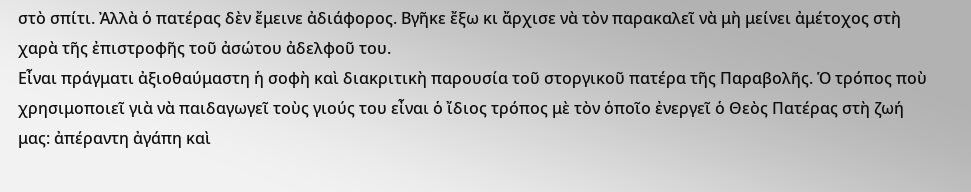στὸ σπίτι. Ἀλλὰ ὁ πατέρας δὲν ἔμεινε ἀδιάφορος. Βγῆκε ἔξω κι ἄρχισε νὰ τὸν παρακαλεῖ νὰ μὴ μείνει ἀμέτοχος στὴ χαρὰ τῆς ἐπιστροφῆς τοῦ ἀσώτου ἀδελφοῦ του.
Εἶναι πράγματι ἀξιοθαύμαστη ἡ σοφὴ καὶ διακριτικὴ παρουσία τοῦ στοργικοῦ πατέρα τῆς Παραβολῆς. Ὁ τρόπος ποὺ χρησιμοποιεῖ γιὰ νὰ παιδαγωγεῖ τοὺς γιούς του εἶναι ὁ ἴδιος τρόπος μὲ τὸν ὁποῖο ἐνεργεῖ ὁ Θεὸς Πατέρας στὴ ζωή μας: ἀπέραντη ἀγάπη καὶ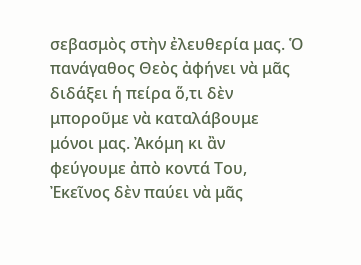σεβασμὸς στὴν ἐλευθερία μας. Ὁ πανάγαθος Θεὸς ἀφήνει νὰ μᾶς διδάξει ἡ πείρα ὅ,τι δὲν μποροῦμε νὰ καταλάβουμε μόνοι μας. Ἀκόμη κι ἂν φεύγουμε ἀπὸ κοντά Του, Ἐκεῖνος δὲν παύει νὰ μᾶς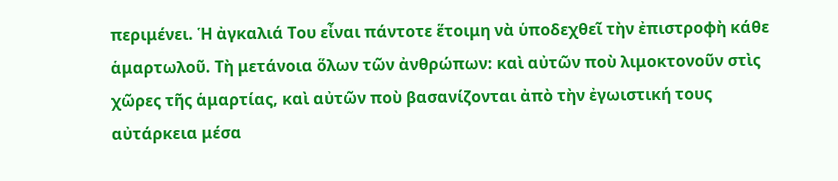περιμένει. Ἡ ἀγκαλιά Του εἶναι πάντοτε ἕτοιμη νὰ ὑποδεχθεῖ τὴν ἐπιστροφὴ κάθε ἁμαρτωλοῦ. Τὴ μετάνοια ὅλων τῶν ἀνθρώπων: καὶ αὐτῶν ποὺ λιμοκτονοῦν στὶς χῶρες τῆς ἁμαρτίας, καὶ αὐτῶν ποὺ βασανίζονται ἀπὸ τὴν ἐγωιστική τους αὐτάρκεια μέσα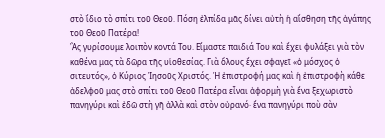στὸ ἴδιο τὸ σπίτι τοῦ Θεοῦ. Πόση ἐλπίδα μᾶς δίνει αὐτὴ ἡ αἴσθηση τῆς ἀγάπης τοῦ Θεοῦ Πατέρα!
Ἂς γυρίσουμε λοιπὸν κοντά Του. Εἴμαστε παιδιά Του καὶ ἔχει φυλάξει γιὰ τὸν καθένα μας τὰ δῶρα τῆς υἱοθεσίας. Γιὰ ὅλους ἔχει σφαγεῖ «ὁ μόσχος ὁ σιτευτός», ὁ Κύριος Ἰησοῦς Χριστός. Ἡ ἐπιστροφή μας καὶ ἡ ἐπιστροφὴ κάθε ἀδελφοῦ μας στὸ σπίτι τοῦ Θεοῦ Πατέρα εἶναι ἀφορμὴ γιὰ ἕνα ξεχωριστὸ πανηγύρι καὶ ἐδῶ στὴ γῆ ἀλλὰ καὶ στὸν οὐρανό· ἕνα πανηγύρι ποὺ σὰν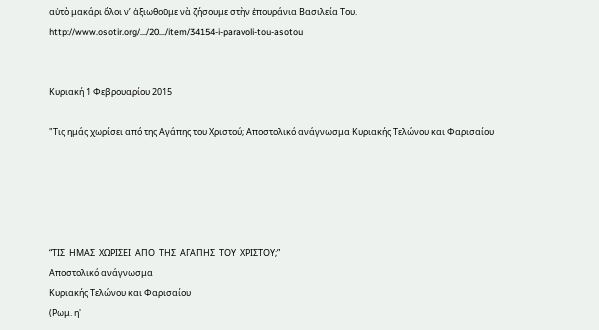αὐτὸ μακάρι ὅλοι ν’ ἀξιωθοῦμε νὰ ζήσουμε στὴν ἐπουράνια Βασιλεία Του.
http://www.osotir.org/…/20…/item/34154-i-paravoli-tou-asotou


Κυριακή 1 Φεβρουαρίου 2015

"Τις ημάς χωρίσει από της Αγάπης του Χριστού; Αποστολικό ανάγνωσμα Κυριακής Τελώνου και Φαρισαίου





“ΤΙΣ  ΗΜΑΣ  ΧΩΡΙΣΕΙ  ΑΠΟ  ΤΗΣ  ΑΓΑΠΗΣ  ΤΟΥ  ΧΡΙΣΤΟΥ;”
Αποστολικό ανάγνωσμα
Κυριακής Τελώνου και Φαρισαίου
(Ρωμ. η'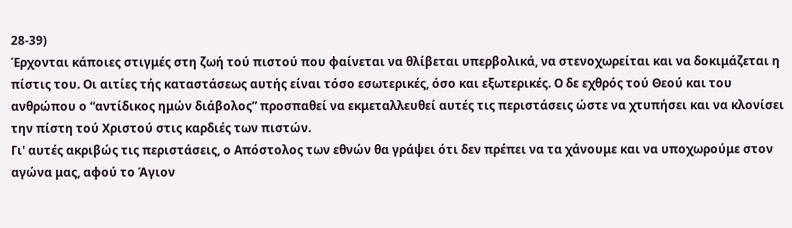28-39)
Έρχονται κάποιες στιγμές στη ζωή τού πιστού που φαίνεται να θλίβεται υπερβολικά, να στενοχωρείται και να δοκιμάζεται η πίστις του. Οι αιτίες τής καταστάσεως αυτής είναι τόσο εσωτερικές, όσο και εξωτερικές. Ο δε εχθρός τού Θεού και του ανθρώπου ο “αντίδικος ημών διάβολος” προσπαθεί να εκμεταλλευθεί αυτές τις περιστάσεις ώστε να χτυπήσει και να κλονίσει την πίστη τού Χριστού στις καρδιές των πιστών.
Γι' αυτές ακριβώς τις περιστάσεις, ο Απόστολος των εθνών θα γράψει ότι δεν πρέπει να τα χάνουμε και να υποχωρούμε στον αγώνα μας, αφού το Άγιον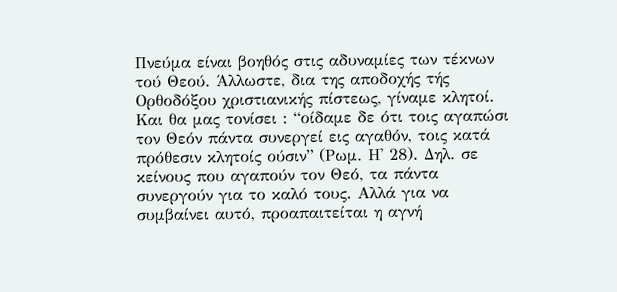Πνεύμα είναι βοηθός στις αδυναμίες των τέκνων τού Θεού. Άλλωστε, δια της αποδοχής τής Ορθοδόξου χριστιανικής πίστεως, γίναμε κλητοί. Και θα μας τονίσει : “οίδαμε δε ότι τοις αγαπώσι τον Θεόν πάντα συνεργεί εις αγαθόν, τοις κατά πρόθεσιν κλητοίς ούσιν” (Ρωμ. Η' 28). Δηλ. σε κείνους που αγαπούν τον Θεό, τα πάντα συνεργούν για το καλό τους. Αλλά για να συμβαίνει αυτό, προαπαιτείται η αγνή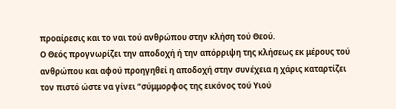προαίρεσις και το ναι τού ανθρώπου στην κλήση τού Θεού.
Ο Θεός προγνωρίζει την αποδοχή ή την απόρριψη της κλήσεως εκ μέρους τού ανθρώπου και αφού προηγηθεί η αποδοχή στην συνέχεια η χάρις καταρτίζει τον πιστό ώστε να γίνει “σύμμορφος της εικόνος τού Υιού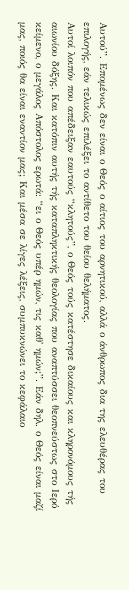Αυτού”. Επομένως δεν είναι ο Θεός ο αίτιος του αρνητικού, αλλά ο άνθρωπος δια της ελευθέρας του επιλογής, εάν τελικώς επιλέξει το αντίθετο του θείου θελήματος.
Αυτοί λοιπόν που απέδειξαν εαυτούς “κλητούς”, ο Θεός τούς κατέστησε δικαίους και κληρονόμους τής αιωνίου δόξης. Και κατόπιν αυτής τής καταπληκτικής θεολογίας που αναπτύσσει θεοπνεύστως στο Ιερό κείμενο, ο μεγάλος Απόστολος ερωτά: “ει ο Θεός υπέρ ημών, τις καθ' ημών;”. Εάν δηλ. ο Θεός είναι μαζί μας, ποιός θα είναι εναντίον μας; Και μέσα σε λίγες λέξεις, συμπυκνώνει το κεφάλαιο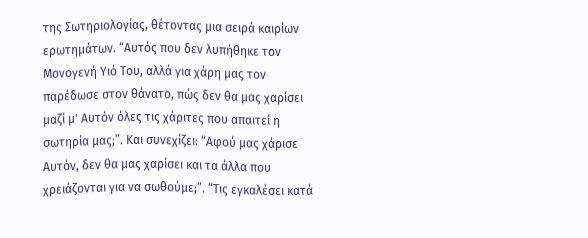της Σωτηριολογίας, θέτοντας μια σειρά καιρίων ερωτημάτων. “Αυτός που δεν λυπήθηκε τον Μονογενή Υιό Του, αλλά για χάρη μας τον παρέδωσε στον θάνατο, πώς δεν θα μας χαρίσει μαζί μ' Αυτόν όλες τις χάριτες που απαιτεί η σωτηρία μας;”. Και συνεχίζει: “Αφού μας χάρισε Αυτόν, δεν θα μας χαρίσει και τα άλλα που χρειάζονται για να σωθούμε;”. “Τις εγκαλέσει κατά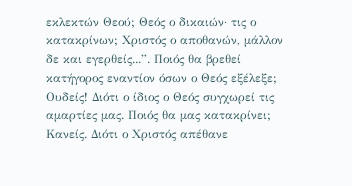εκλεκτών Θεού; Θεός ο δικαιών· τις ο κατακρίνων; Χριστός ο αποθανών, μάλλον δε και εγερθείς...”. Ποιός θα βρεθεί κατήγορος εναντίον όσων ο Θεός εξέλεξε; Ουδείς! Διότι ο ίδιος ο Θεός συγχωρεί τις αμαρτίες μας. Ποιός θα μας κατακρίνει; Κανείς. Διότι ο Χριστός απέθανε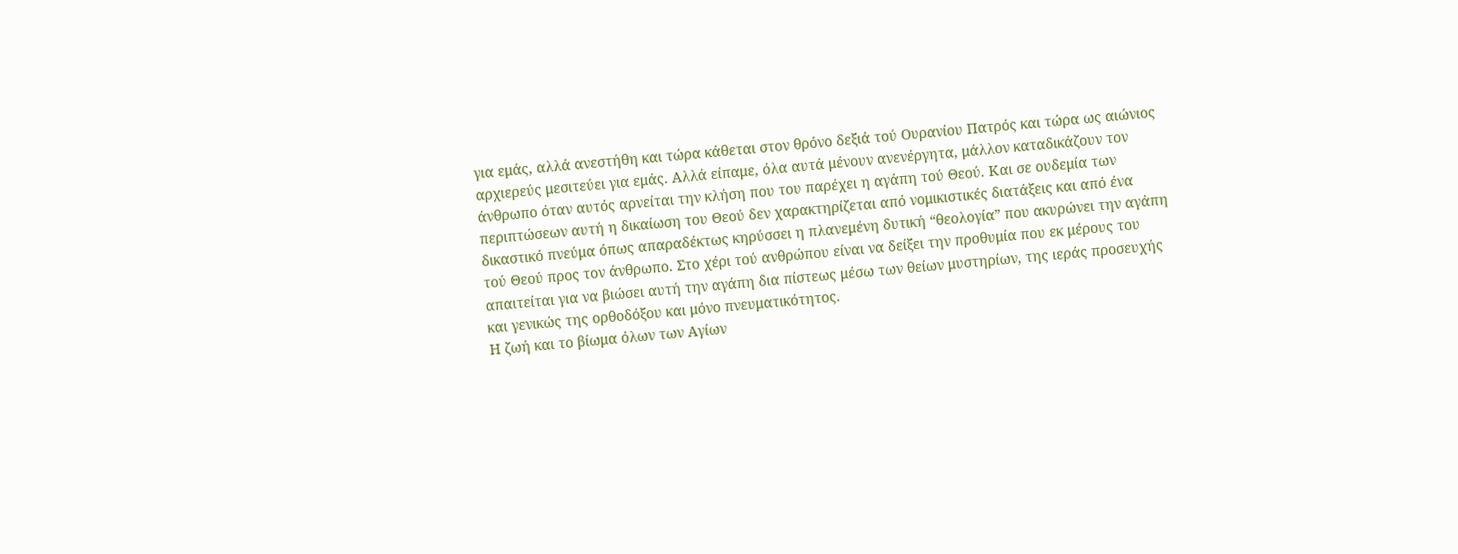για εμάς, αλλά ανεστήθη και τώρα κάθεται στον θρόνο δεξιά τού Ουρανίου Πατρός και τώρα ως αιώνιος αρχιερεύς μεσιτεύει για εμάς. Αλλά είπαμε, όλα αυτά μένουν ανενέργητα, μάλλον καταδικάζουν τον άνθρωπο όταν αυτός αρνείται την κλήση που του παρέχει η αγάπη τού Θεού. Και σε ουδεμία των περιπτώσεων αυτή η δικαίωση του Θεού δεν χαρακτηρίζεται από νομικιστικές διατάξεις και από ένα δικαστικό πνεύμα όπως απαραδέκτως κηρύσσει η πλανεμένη δυτική “θεολογία” που ακυρώνει την αγάπη τού Θεού προς τον άνθρωπο. Στο χέρι τού ανθρώπου είναι να δείξει την προθυμία που εκ μέρους του απαιτείται για να βιώσει αυτή την αγάπη δια πίστεως μέσω των θείων μυστηρίων, της ιεράς προσευχής και γενικώς της ορθοδόξου και μόνο πνευματικότητος.
Η ζωή και το βίωμα όλων των Αγίων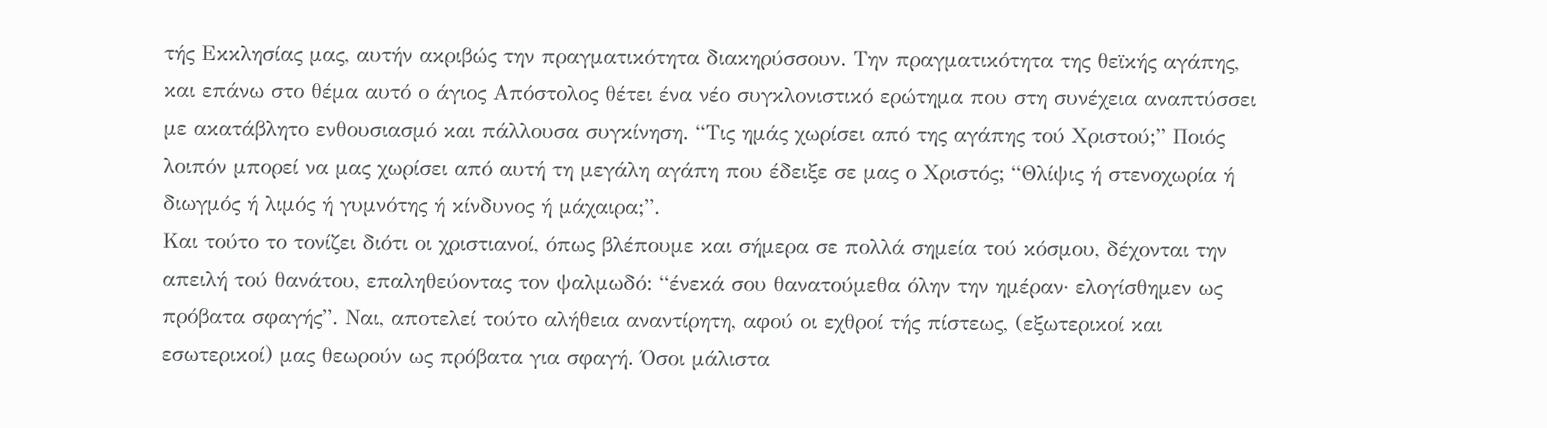τής Εκκλησίας μας, αυτήν ακριβώς την πραγματικότητα διακηρύσσουν. Την πραγματικότητα της θεϊκής αγάπης, και επάνω στο θέμα αυτό ο άγιος Απόστολος θέτει ένα νέο συγκλονιστικό ερώτημα που στη συνέχεια αναπτύσσει με ακατάβλητο ενθουσιασμό και πάλλουσα συγκίνηση. “Τις ημάς χωρίσει από της αγάπης τού Χριστού;” Ποιός λοιπόν μπορεί να μας χωρίσει από αυτή τη μεγάλη αγάπη που έδειξε σε μας ο Χριστός; “Θλίψις ή στενοχωρία ή διωγμός ή λιμός ή γυμνότης ή κίνδυνος ή μάχαιρα;”.
Και τούτο το τονίζει διότι οι χριστιανοί, όπως βλέπουμε και σήμερα σε πολλά σημεία τού κόσμου, δέχονται την απειλή τού θανάτου, επαληθεύοντας τον ψαλμωδό: “ένεκά σου θανατούμεθα όλην την ημέραν· ελογίσθημεν ως πρόβατα σφαγής”. Ναι, αποτελεί τούτο αλήθεια αναντίρητη, αφού οι εχθροί τής πίστεως, (εξωτερικοί και εσωτερικοί) μας θεωρούν ως πρόβατα για σφαγή. Όσοι μάλιστα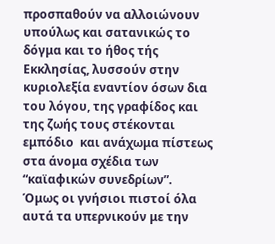προσπαθούν να αλλοιώνουν υπούλως και σατανικώς το δόγμα και το ήθος τής Εκκλησίας, λυσσούν στην κυριολεξία εναντίον όσων δια του λόγου, της γραφίδος και της ζωής τους στέκονται εμπόδιο  και ανάχωμα πίστεως στα άνομα σχέδια των “καϊαφικών συνεδρίων”.
Όμως οι γνήσιοι πιστοί όλα αυτά τα υπερνικούν με την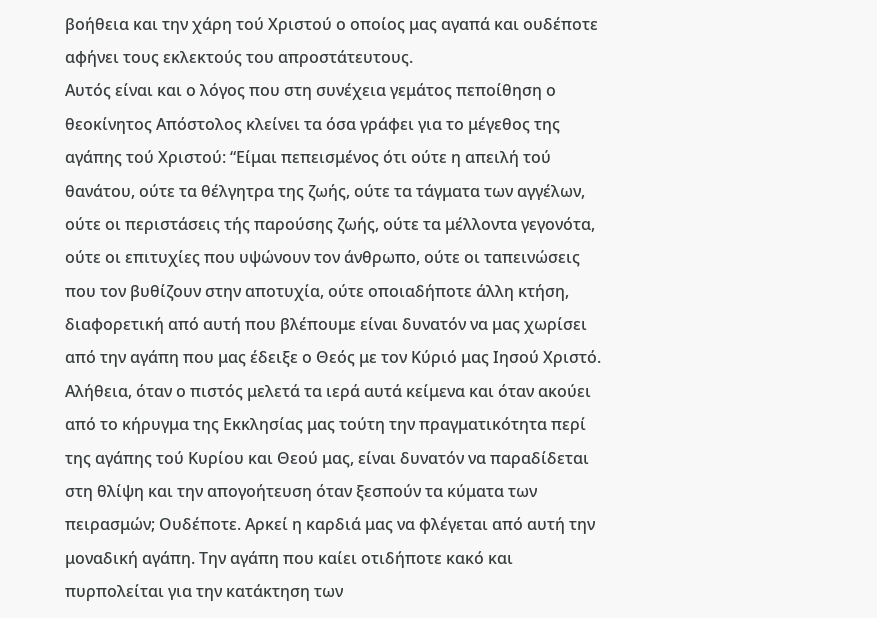βοήθεια και την χάρη τού Χριστού ο οποίος μας αγαπά και ουδέποτε αφήνει τους εκλεκτούς του απροστάτευτους.
Αυτός είναι και ο λόγος που στη συνέχεια γεμάτος πεποίθηση ο θεοκίνητος Απόστολος κλείνει τα όσα γράφει για το μέγεθος της αγάπης τού Χριστού: “Είμαι πεπεισμένος ότι ούτε η απειλή τού θανάτου, ούτε τα θέλγητρα της ζωής, ούτε τα τάγματα των αγγέλων, ούτε οι περιστάσεις τής παρούσης ζωής, ούτε τα μέλλοντα γεγονότα, ούτε οι επιτυχίες που υψώνουν τον άνθρωπο, ούτε οι ταπεινώσεις που τον βυθίζουν στην αποτυχία, ούτε οποιαδήποτε άλλη κτήση, διαφορετική από αυτή που βλέπουμε είναι δυνατόν να μας χωρίσει από την αγάπη που μας έδειξε ο Θεός με τον Κύριό μας Ιησού Χριστό.
Αλήθεια, όταν ο πιστός μελετά τα ιερά αυτά κείμενα και όταν ακούει από το κήρυγμα της Eκκλησίας μας τούτη την πραγματικότητα περί της αγάπης τού Κυρίου και Θεού μας, είναι δυνατόν να παραδίδεται στη θλίψη και την απογοήτευση όταν ξεσπούν τα κύματα των πειρασμών; Ουδέποτε. Αρκεί η καρδιά μας να φλέγεται από αυτή την μοναδική αγάπη. Την αγάπη που καίει οτιδήποτε κακό και πυρπολείται για την κατάκτηση των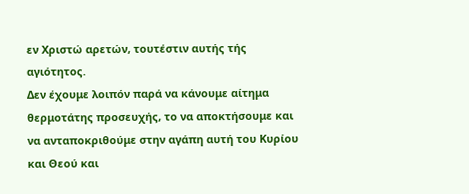εν Χριστώ αρετών, τουτέστιν αυτής τής αγιότητος.
Δεν έχουμε λοιπόν παρά να κάνουμε αίτημα θερμοτάτης προσευχής, το να αποκτήσουμε και να ανταποκριθούμε στην αγάπη αυτή του Κυρίου και Θεού και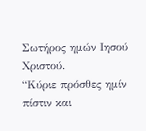Σωτήρος ημών Ιησού Χριστού.
“Κύριε πρόσθες ημίν πίστιν και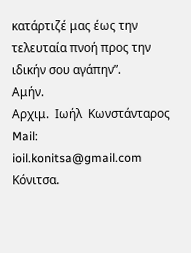κατάρτιζέ μας έως την τελευταία πνοή προς την ιδικήν σου αγάπην”.
Αμήν.
Αρχιμ.  Ιωήλ  Κωνστάνταρος
Mail:
ioil.konitsa@gmail.com
Κόνιτσα.